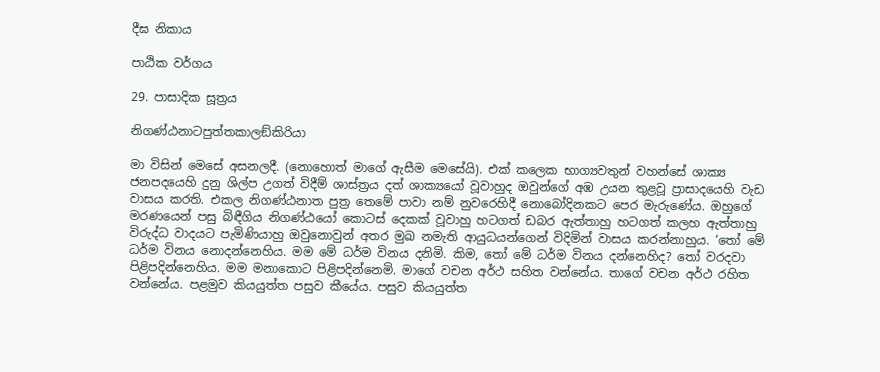දීඝ නිකාය

පාඨික වර්ගය

29. පාසාදික සූත්‍රය

නිගණ්ඨනාටපුත්තකාලඞ්කිරියා

මා විසින් මෙසේ අසනලදී. (නොහොත් මාගේ ඇසීම මෙසේයි). එක් කලෙක භාග්‍යවතුන් වහන්සේ ශාක්‍ය ජනපදයෙහි දුනු ශිල්ප උගත් විදීම් ශාස්ත්‍රය දත් ශාක්‍යයෝ වූවාහුද ඔවුන්ගේ අඹ උයන තුළවූ ප්‍රාසාදයෙහි වැඩ වාසය කරති. එකල නිගණ්ඨනාත පුත්‍ර තෙමේ පාවා නම් නුවරෙහිදී නොබෝදිනකට පෙර මැරුණේය. ඔහුගේ මරණයෙන් පසු බිඳීගිය නිගණ්ඨයෝ කොටස් දෙකක් වූවාහු හටගත් ඩබර ඇත්තාහු හටගත් කලහ ඇත්තාහු විරුද්ධ වාදයට පැමිණියාහු ඔවුනොවුන් අතර මුඛ නමැති ආයුධයන්ගෙන් විදිමින් වාසය කරන්නාහුය. ‘තෝ මේ ධර්ම විනය නොදන්නෙහිය. මම මේ ධර්ම විනය දනිමි. කිම, තෝ මේ ධර්ම විනය දන්නෙහිද? තෝ වරදවා පිළිපදින්නෙහිය. මම මනාකොට පිළිපදින්නෙමි. මාගේ වචන අර්ථ සහිත වන්නේය. තාගේ වචන අර්ථ රහිත වන්නේය. පළමුව කියයුත්ත පසුව කීයේය. පසුව කියයුත්ත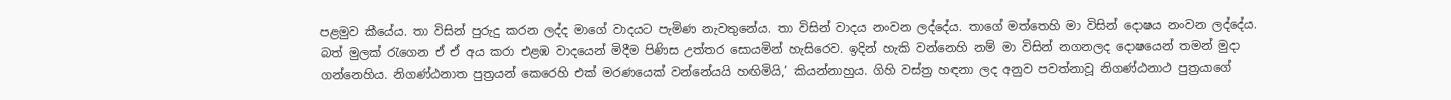පළමුව කීයේය. තා විසින් පුරුදු කරන ලද්ද මාගේ වාදයට පැමිණ නැවතුනේය. තා විසින් වාදය නංවන ලද්දේය. තාගේ මත්තෙහි මා විසින් දොෂය නංවන ලද්දේය. බත් මුලක් රැගෙන ඒ ඒ අය කරා එළඹ වාදයෙන් මිදීම පිණිස උත්තර සොයමින් හැසිරෙව. ඉදින් හැකි වන්නෙහි නම් මා විසින් නගනලද දොෂයෙන් තමන් මුදා ගන්නෙහිය. නිගණ්ඨනාත පුත්‍රයන් කෙරෙහි එක් මරණයෙක් වන්නේයයි හඟිමියි,’ කියන්නාහුය. ගිහි වස්ත්‍ර හඳනා ලද අනුව පවත්නාවූ නිගණ්ඨනාථ පුත්‍රයාගේ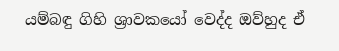යම්බඳු ගිහි ශ්‍රාවකයෝ වෙද්ද ඔව්හුද ඒ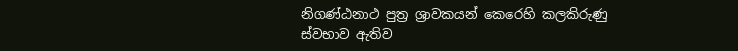නිගණ්ඨනාථ පුත්‍ර ශ්‍රාවකයන් කෙරෙහි කලකිරුණු ස්වභාව ඇතිව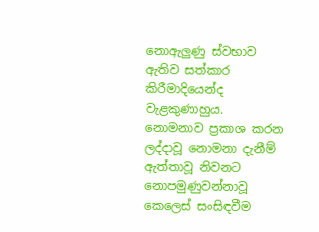නොඇලුණු ස්වභාව ඇතිව සත්කාර කිරීමාදියෙන්ද වැළකුණාහුය. නොමනාව ප්‍රකාශ කරන ලද්දාවූ නොමනා දැනීම් ඇත්තාවූ නිවනට නොපමුණුවන්නාවූ කෙලෙස් සංසිඳවීම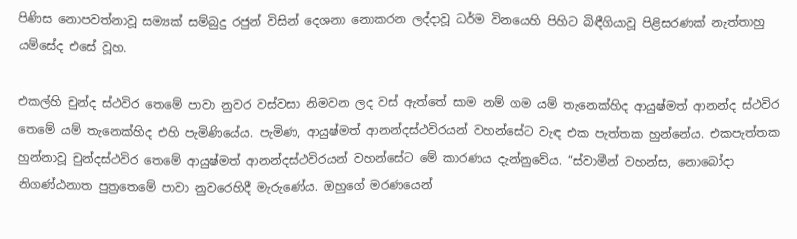පිණිස නොපවත්නාවූ සම්‍යක් සම්බුදු රජුන් විසින් දෙශනා නොකරන ලද්දාවූ ධර්ම විනයෙහි පිහිට බිඳීගියාවූ පිළිසරණක් නැත්තාහු යම්සේද එසේ වූහ.

එකල්හි චුන්ද ස්ථවිර තෙමේ පාවා නුවර වස්වසා නිමවන ලද වස් ඇත්තේ සාම නම් ගම යම් තැනෙක්හිද ආයුෂ්මත් ආනන්ද ස්ථවිර තෙමේ යම් තැනෙක්හිද එහි පැමිණියේය. පැමිණ, ආයුෂ්මත් ආනන්දස්ථවිරයන් වහන්සේට වැඳ එක පැත්තක හුන්නේය. එකපැත්තක හුන්නාවූ චුන්දස්ථවිර තෙමේ ආයුෂ්මත් ආනන්දස්ථවිරයන් වහන්සේට මේ කාරණය දැන්නුවේය. “ස්වාමීන් වහන්ස, නොබෝදා නිගණ්ඨනාත පුත්‍රතෙමේ පාවා නුවරෙහිදී මැරුණේය. ඔහුගේ මරණයෙන්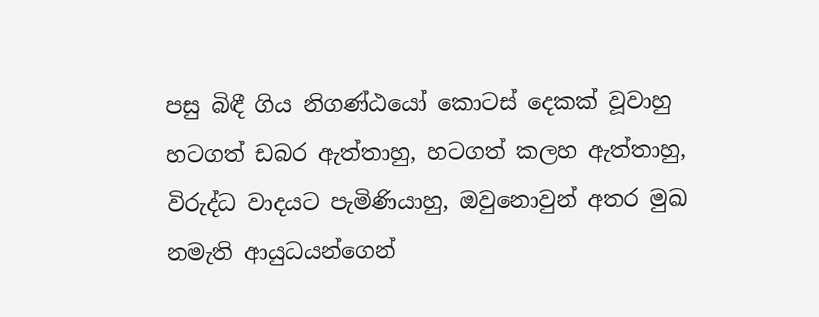පසු බිඳී ගිය නිගණ්ඨයෝ කොටස් දෙකක් වූවාහු හටගත් ඩබර ඇත්තාහු, හටගත් කලහ ඇත්තාහු, විරුද්ධ වාදයට පැමිණියාහු, ඔවුනොවුන් අතර මුඛ නමැති ආයුධයන්ගෙන්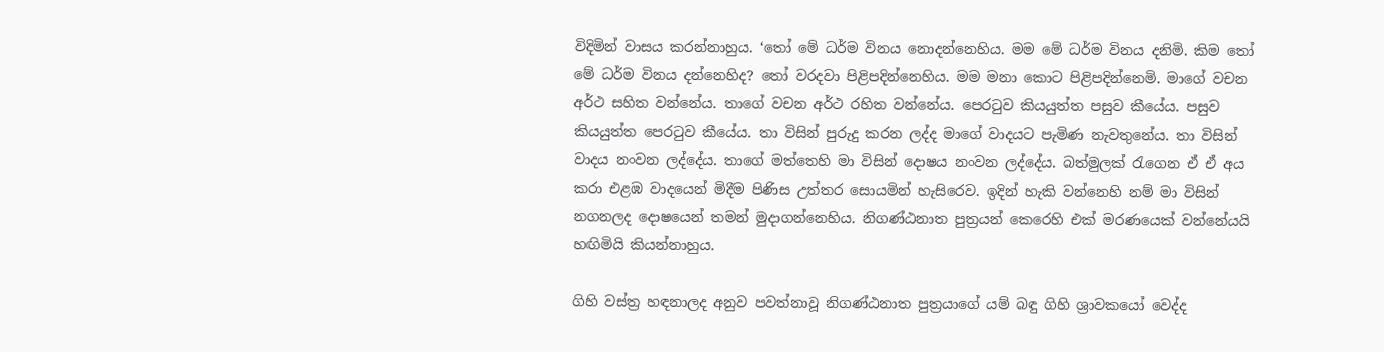විදිමින් වාසය කරන්නාහුය. ‘තෝ මේ ධර්ම විනය නොදන්නෙහිය. මම මේ ධර්ම විනය දනිමි. කිම තෝ මේ ධර්ම විනය දන්නෙහිද? තෝ වරදවා පිළිපදින්නෙහිය. මම මනා කොට පිළිපදින්නෙමි. මාගේ වචන අර්ථ සහිත වන්නේය. තාගේ වචන අර්ථ රහිත වන්නේය. පෙරටුව කියයුත්ත පසුව කීයේය. පසුව කියයුත්ත පෙරටුව කීයේය. තා විසින් පුරුදු කරන ලද්ද මාගේ වාදයට පැමිණ නැවතුනේය. තා විසින් වාදය නංවන ලද්දේය. තාගේ මත්තෙහි මා විසින් දොෂය නංවන ලද්දේය. බත්මුලක් රැගෙන ඒ ඒ අය කරා එළඹ වාදයෙන් මිදීම පිණිස උත්තර සොයමින් හැසිරෙව. ඉදින් හැකි වන්නෙහි නම් මා විසින් නගනලද දොෂයෙන් තමන් මුදාගන්නෙහිය. නිගණ්ඨනාත පුත්‍රයන් කෙරෙහි එක් මරණයෙක් වන්නේයයි හඟිමියි කියන්නාහුය.

ගිහි වස්ත්‍ර හඳනාලද අනුව පවත්නාවූ නිගණ්ඨනාත පුත්‍රයාගේ යම් බඳු ගිහි ශ්‍රාවකයෝ වෙද්ද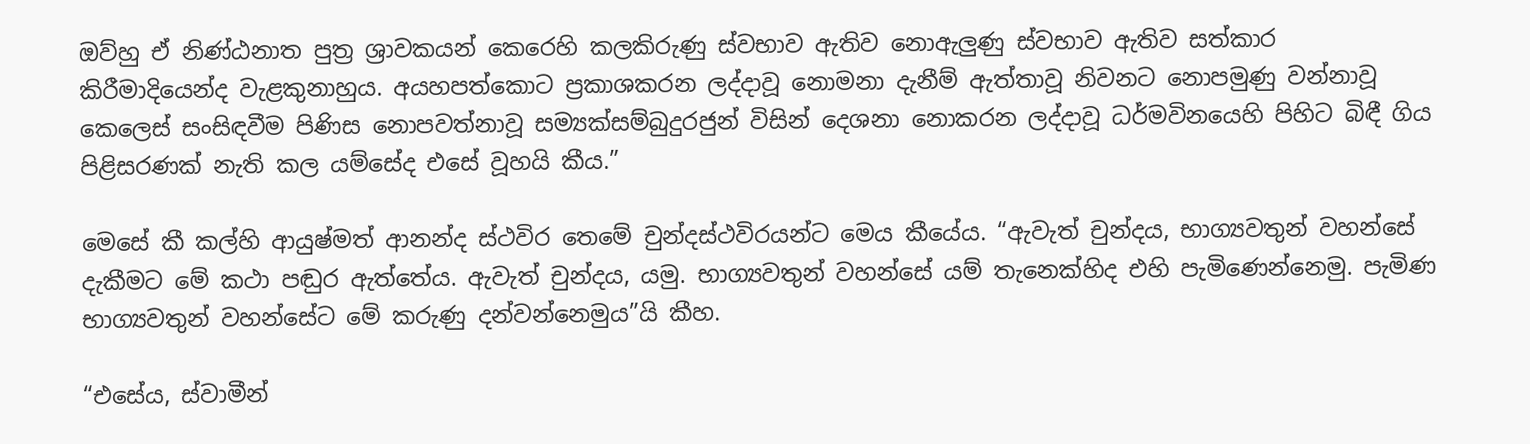ඔව්හු ඒ නිණ්ඨනාත පුත්‍ර ශ්‍රාවකයන් කෙරෙහි කලකිරුණු ස්වභාව ඇතිව නොඇලුණු ස්වභාව ඇතිව සත්කාර කිරීමාදියෙන්ද වැළකුනාහුය. අයහපත්කොට ප්‍රකාශකරන ලද්දාවූ නොමනා දැනීම් ඇත්තාවූ නිවනට නොපමුණු වන්නාවූ කෙලෙස් සංසිඳවීම පිණිස නොපවත්නාවූ සම්‍යක්සම්බුදුරජුන් විසින් දෙශනා නොකරන ලද්දාවූ ධර්මවිනයෙහි පිහිට බිඳී ගිය පිළිසරණක් නැති කල යම්සේද එසේ වූහයි කීය.”

මෙසේ කී කල්හි ආයුෂ්මත් ආනන්ද ස්ථවිර තෙමේ චුන්දස්ථවිරයන්ට මෙය කීයේය. “ඇවැත් චුන්දය, භාග්‍යවතුන් වහන්සේ දැකීමට මේ කථා පඬුර ඇත්තේය. ඇවැත් චුන්දය, යමු. භාග්‍යවතුන් වහන්සේ යම් තැනෙක්හිද එහි පැමිණෙන්නෙමු. පැමිණ භාග්‍යවතුන් වහන්සේට මේ කරුණු දන්වන්නෙමුය”යි කීහ.

“එසේය, ස්වාමීන්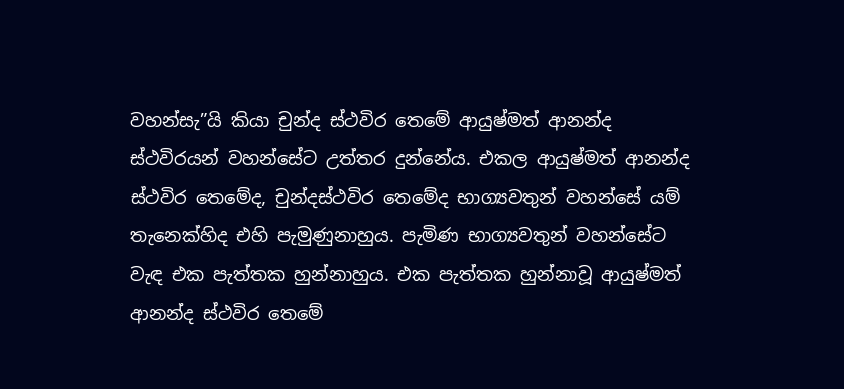වහන්සැ”යි කියා චුන්ද ස්ථවිර තෙමේ ආයුෂ්මත් ආනන්ද ස්ථවිරයන් වහන්සේට උත්තර දුන්නේය. එකල ආයුෂ්මත් ආනන්ද ස්ථවිර තෙමේද, චුන්දස්ථවිර තෙමේද භාග්‍යවතුන් වහන්සේ යම් තැනෙක්හිද එහි පැමුණුනාහුය. පැමිණ භාග්‍යවතුන් වහන්සේට වැඳ එක පැත්තක හුන්නාහුය. එක පැත්තක හුන්නාවූ ආයුෂ්මත් ආනන්ද ස්ථවිර තෙමේ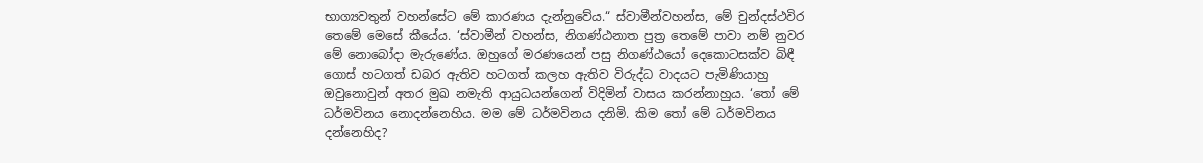භාග්‍යවතුන් වහන්සේට මේ කාරණය දැන්නුවේය.“ ස්වාමීන්වහන්ස, මේ චුන්දස්ථවිර තෙමේ මෙසේ කීයේය. ‘ස්වාමීන් වහන්ස, නිගණ්ඨනාත පුත්‍ර තෙමේ පාවා නම් නුවර මේ නොබෝදා මැරුණේය. ඔහුගේ මරණයෙන් පසු නිගණ්ඨයෝ දෙකොටසක්ව බිඳී ගොස් හටගත් ඩබර ඇතිව හටගත් කලහ ඇතිව විරුද්ධ වාදයට පැමිණියාහු ඔවුනොවුන් අතර මුඛ නමැති ආයුධයන්ගෙන් විදිමින් වාසය කරන්නාහුය. ‘තෝ මේ ධර්මවිනය නොදන්නෙහිය. මම මේ ධර්මවිනය දනිමි. කිම තෝ මේ ධර්මවිනය දන්නෙහිද?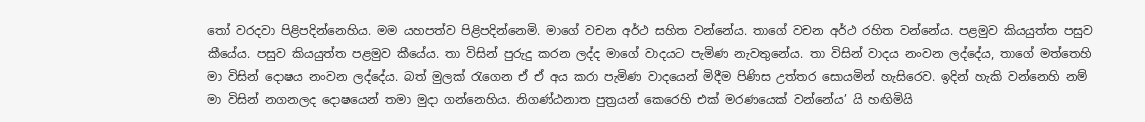තෝ වරදවා පිළිපදින්නෙහිය. මම යහපත්ව පිළිපදින්නෙමි. මාගේ වචන අර්ථ සහිත වන්නේය. තාගේ වචන අර්ථ රහිත වන්නේය. පළමුව කියයුත්ත පසුව කීයේය. පසුව කියයුත්ත පළමුව කීයේය. තා විසින් පුරුදු කරන ලද්ද මාගේ වාදයට පැමිණ නැවතුනේය. තා විසින් වාදය නංවන ලද්දේය, තාගේ මත්තෙහි මා විසින් දොෂය නංවන ලද්දේය. බත් මුලක් රැගෙන ඒ ඒ අය කරා පැමිණ වාදයෙන් මිදීම පිණිස උත්තර සොයමින් හැසිරෙව. ඉදින් හැකි වන්නෙහි නම් මා විසින් නගනලද දොෂයෙන් තමා මුදා ගන්නෙහිය. නිගණ්ඨනාත පුත්‍රයන් කෙරෙහි එක් මරණයෙක් වන්නේය’ යි හඟිමියි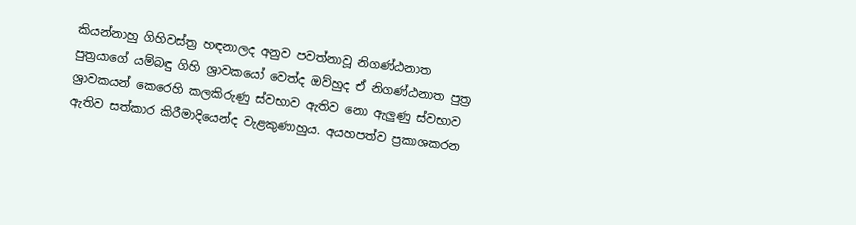කියන්නාහු ගිහිවස්ත්‍ර හඳනාලද අනුව පවත්නාවූ නිගණ්ඨනාත පුත්‍රයාගේ යම්බඳු ගිහි ශ්‍රාවකයෝ වෙත්ද ඔව්හුද ඒ නිගණ්ඨනාත පුත්‍ර ශ්‍රාවකයන් කෙරෙහි කලකිරුණු ස්වභාව ඇතිව නො ඇලුණු ස්වභාව ඇතිව සත්කාර කිරීමාදියෙන්ද වැළකුණාහුය. අයහපත්ව ප්‍රකාශකරන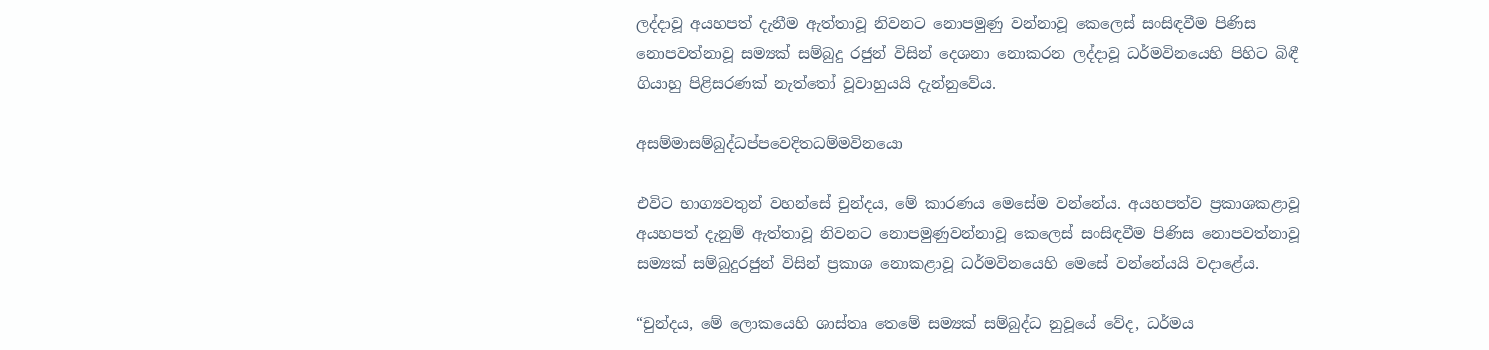ලද්දාවූ අයහපත් දැනීම ඇත්තාවූ නිවනට නොපමුණු වන්නාවූ කෙලෙස් සංසිඳවීම පිණිස නොපවත්නාවූ සම්‍යක් සම්බුදු රජුන් විසින් දෙශනා නොකරන ලද්දාවූ ධර්මවිනයෙහි පිහිට බිඳී ගියාහු පිළිසරණක් නැත්තෝ වූවාහුයයි දැන්නුවේය.

අසම්මාසම්බුද්ධප්පවෙදිතධම්මවිනයො

එවිට භාග්‍යවතුන් වහන්සේ චුන්දය, මේ කාරණය මෙසේම වන්නේය. අයහපත්ව ප්‍රකාශකළාවූ අයහපත් දැනුම් ඇත්තාවූ නිවනට නොපමුණුවන්නාවූ කෙලෙස් සංසිඳවීම පිණිස නොපවත්නාවූ සම්‍යක් සම්බුදුරජුන් විසින් ප්‍රකාශ නොකළාවූ ධර්මවිනයෙහි මෙසේ වන්නේයයි වදාළේය.

“චුන්දය, මේ ලොකයෙහි ශාස්තෘ තෙමේ සම්‍යක් සම්බුද්ධ නුවූයේ වේද, ධර්මය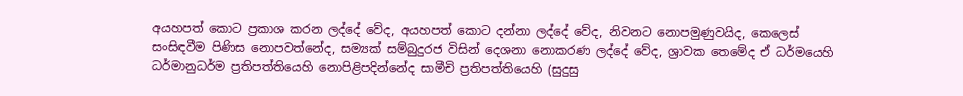අයහපත් කොට ප්‍රකාශ කරන ලද්දේ වේද, අයහපත් කොට දන්නා ලද්දේ වේද, නිවනට නොපමුණුවයිද, කෙලෙස් සංසිඳවීම පිණිස නොපවත්නේද, සම්‍යක් සම්බුදුරජ විසින් දෙශනා නොකරණ ලද්දේ වේද, ශ්‍රාවක තෙමේද ඒ ධර්මයෙහි ධර්මානුධර්ම ප්‍රතිපත්තියෙහි නොපිළිපදින්නේද සාමීචි ප්‍රතිපත්තියෙහි (සුදුසු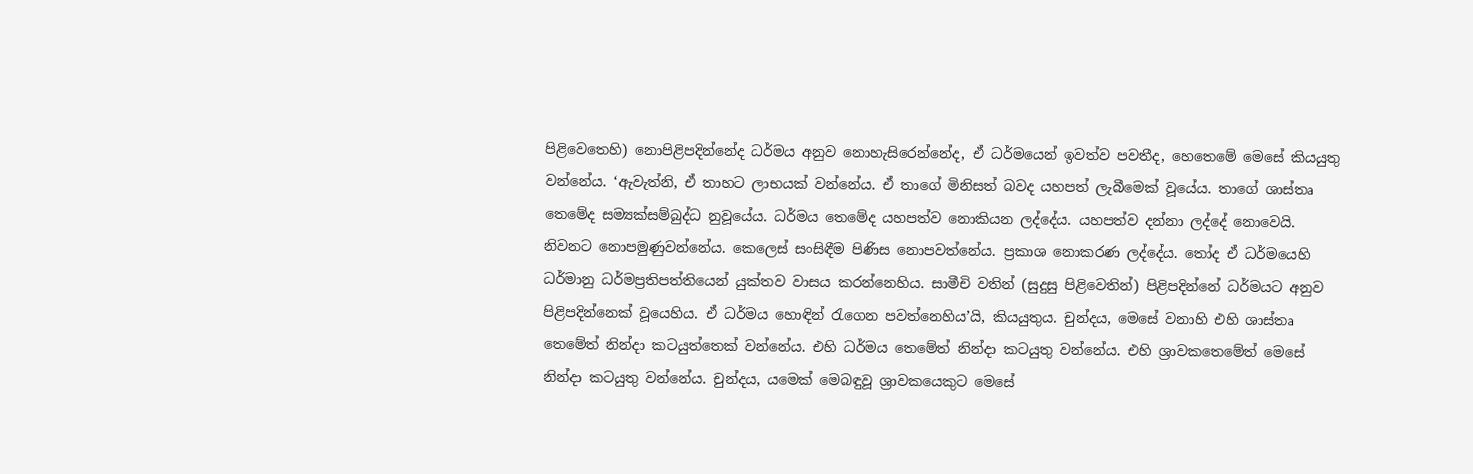පිළිවෙතෙහි) නොපිළිපදින්නේද ධර්මය අනුව නොහැසිරෙන්නේද, ඒ ධර්මයෙන් ඉවත්ව පවතීද, හෙතෙමේ මෙසේ කියයුතු වන්නේය. ‘ඇවැත්නි, ඒ තාහට ලාභයක් වන්නේය. ඒ තාගේ මිනිසත් බවද යහපත් ලැබීමෙක් වූයේය. තාගේ ශාස්තෘ තෙමේද සම්‍යක්සම්බුද්ධ නුවූයේය. ධර්මය තෙමේද යහපත්ව නොකියන ලද්දේය. යහපත්ව දන්නා ලද්දේ නොවෙයි. නිවනට නොපමුණුවන්නේය. කෙලෙස් සංසිඳීම පිණිස නොපවත්නේය. ප්‍රකාශ නොකරණ ලද්දේය. තෝද ඒ ධර්මයෙහි ධර්මානු ධර්මප්‍රතිපත්තියෙන් යුක්තව වාසය කරන්නෙහිය. සාමීචි වතින් (සුදුසු පිළිවෙතින්) පිළිපදින්නේ ධර්මයට අනුව පිළිපදින්නෙක් වූයෙහිය. ඒ ධර්මය හොඳින් රැගෙන පවත්නෙහිය’යි, කියයුතුය. චුන්දය, මෙසේ වනාහි එහි ශාස්තෘ තෙමේත් නින්දා කටයුත්තෙක් වන්නේය. එහි ධර්මය තෙමේත් නින්දා කටයුතු වන්නේය. එහි ශ්‍රාවකතෙමේත් මෙසේ නින්දා කටයුතු වන්නේය. චුන්දය, යමෙක් මෙබඳුවූ ශ්‍රාවකයෙකුට මෙසේ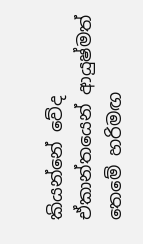කියන්නේ වේද ඒකාන්තයෙන් ආයුෂ්මත් තෙමේ හරිමඟ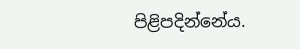පිළිපදින්නේය.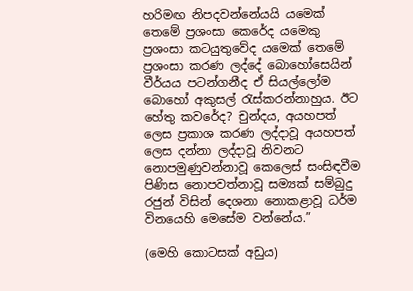හරිමඟ නිපදවන්නේයයි යමෙක් තෙමේ ප්‍රශංසා කෙරේද යමෙකු ප්‍රශංසා කටයුතුවේද යමෙක් තෙමේ ප්‍රශංසා කරණ ලද්දේ බොහෝසෙයින් වීර්යය පටන්ගනීද ඒ සියල්ලෝම බොහෝ අකුසල් රැස්කරන්නාහුය. ඊට හේතු කවරේද? චුන්දය, අයහපත් ලෙස ප්‍රකාශ කරණ ලද්දාවූ අයහපත් ලෙස දන්නා ලද්දාවූ නිවනට නොපමුණුවන්නාවූ කෙලෙස් සංසිඳවීම පිණිස නොපවත්නාවූ සම්‍යක් සම්බුදු රජුන් විසින් දෙශනා නොකළාවූ ධර්ම විනයෙහි මෙසේම වන්නේය.”

(මෙහි කොටසක් අඩුය)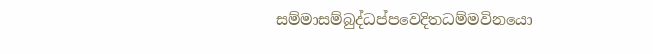සම්මාසම්බුද්ධප්පවෙදිතධම්මවිනයො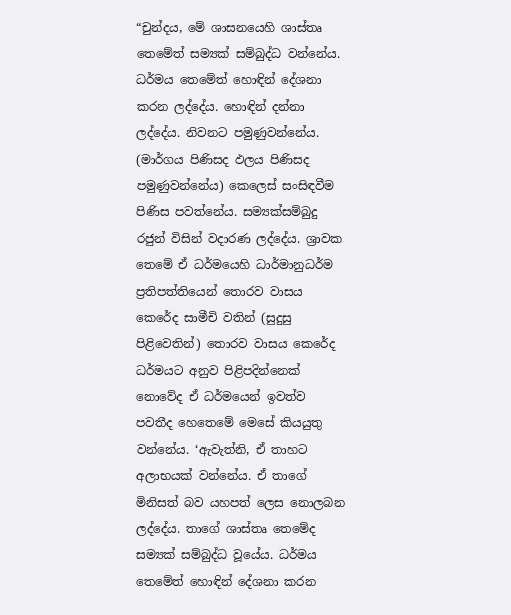“චුන්දය, මේ ශාසනයෙහි ශාස්තෘ තෙමේත් සම්‍යක් සම්බුද්ධ වන්නේය. ධර්මය තෙමේත් හොඳින් දේශනා කරන ලද්දේය. හොඳින් දන්නා ලද්දේය. නිවනට පමුණුවන්නේය. (මාර්ගය පිණිසද ඵලය පිණිසද පමුණුවන්නේය) කෙලෙස් සංසිඳවීම පිණිස පවත්නේය. සම්‍යක්සම්බුදු රජුන් විසින් වදාරණ ලද්දේය. ශ්‍රාවක තෙමේ ඒ ධර්මයෙහි ධාර්මානුධර්ම ප්‍රතිපත්තියෙන් තොරව වාසය කෙරේද සාමීචි වතින් (සුදුසු පිළිවෙතින්) තොරව වාසය කෙරේද ධර්මයට අනුව පිළිපදින්නෙක් නොවේද ඒ ධර්මයෙන් ඉවත්ව පවතීද හෙතෙමේ මෙසේ කියයුතු වන්නේය. ‘ඇවැත්නි, ඒ තාහට අලාභයක් වන්නේය. ඒ තාගේ මිනිසත් බව යහපත් ලෙස නොලබන ලද්දේය. තාගේ ශාස්තෘ තෙමේද සම්‍යක් සම්බුද්ධ වූයේය. ධර්මය තෙමේත් හොඳින් දේශනා කරන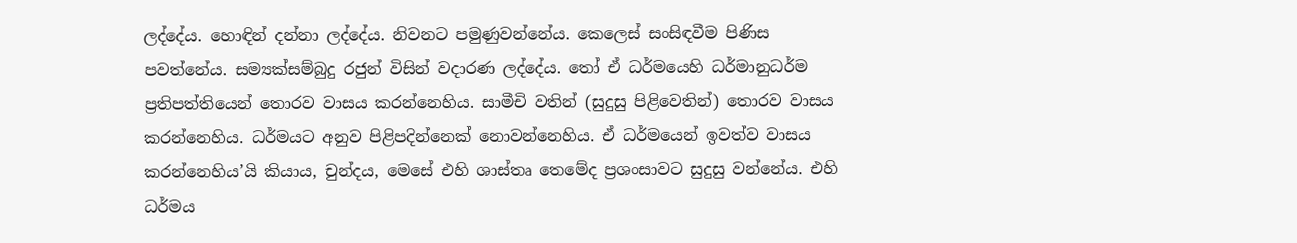ලද්දේය. හොඳින් දන්නා ලද්දේය. නිවනට පමුණුවන්නේය. කෙලෙස් සංසිඳවීම පිණිස පවත්නේය. සම්‍යක්සම්බුදු රජුන් විසින් වදාරණ ලද්දේය. තෝ ඒ ධර්මයෙහි ධර්මානුධර්ම ප්‍රතිපත්තියෙන් තොරව වාසය කරන්නෙහිය. සාමීචි වතින් (සුදුසු පිළිවෙතින්) තොරව වාසය කරන්නෙහිය. ධර්මයට අනුව පිළිපදින්නෙක් නොවන්නෙහිය. ඒ ධර්මයෙන් ඉවත්ව වාසය කරන්නෙහිය’යි කියාය, චුන්දය, මෙසේ එහි ශාස්තෘ තෙමේද ප්‍රශංසාවට සුදුසු වන්නේය. එහි ධර්මය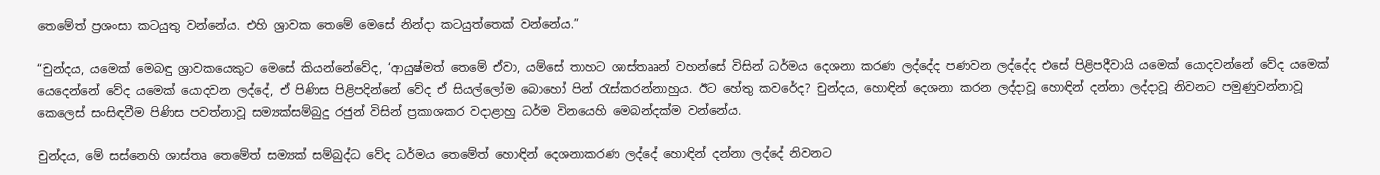තෙමේත් ප්‍රශංසා කටයුතු වන්නේය. එහි ශ්‍රාවක තෙමේ මෙසේ නින්දා කටයුත්තෙක් වන්නේය.”

“චුන්දය, යමෙක් මෙබඳු ශ්‍රාවකයෙකුට මෙසේ කියන්නේවේද, ‘ආයුෂ්මත් තෙමේ ඒවා, යම්සේ තාහට ශාස්තෲන් වහන්සේ විසින් ධර්මය දෙශනා කරණ ලද්දේද පණවන ලද්දේද එසේ පිළිපදීවායි යමෙක් යොදවන්නේ වේද යමෙක් යෙදෙන්නේ වේද යමෙක් යොදවන ලද්දේ, ඒ පිණිස පිළිපදින්නේ වේද ඒ සියල්ලෝම බොහෝ පින් රැස්කරන්නාහුය. ඊට හේතු කවරේද? චුන්දය, හොඳින් දෙශනා කරන ලද්දාවූ හොඳින් දන්නා ලද්දාවූ නිවනට පමුණුවන්නාවූ කෙලෙස් සංසිඳවීම පිණිස පවත්නාවූ සම්‍යක්සම්බුදු රජුන් විසින් ප්‍රකාශකර වදාළාහු ධර්ම විනයෙහි මෙබන්දක්ම වන්නේය.

චුන්දය, මේ සස්නෙහි ශාස්තෘ තෙමේත් සම්‍යක් සම්බුද්ධ වේද ධර්මය තෙමේත් හොඳින් දෙශනාකරණ ලද්දේ හොඳින් දන්නා ලද්දේ නිවනට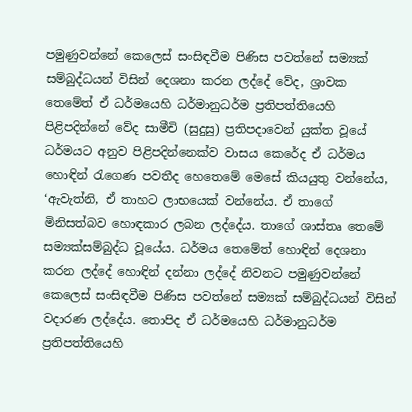පමුණුවන්නේ කෙලෙස් සංසිඳවීම පිණිස පවත්නේ සම්‍යක් සම්බුද්ධයන් විසින් දෙශනා කරන ලද්දේ වේද, ශ්‍රාවක තෙමේත් ඒ ධර්මයෙහි ධර්මානුධර්ම ප්‍රතිපත්තියෙහි පිළිපදින්නේ වේද සාමීචි (සුදුසු) ප්‍රතිපදාවෙන් යුක්ත වූයේ ධර්මයට අනුව පිළිපදින්නෙක්ව වාසය කෙරේද ඒ ධර්මය හොඳින් රැගෙණ පවතීද හෙතෙමේ මෙසේ කියයුතු වන්නේය, ‘ඇවැත්නි, ඒ තාහට ලාභයෙක් වන්නේය. ඒ තාගේ මිනිසත්බව හොඳකාර ලබන ලද්දේය. තාගේ ශාස්තෘ තෙමේ සම්‍යක්සම්බුද්ධ වූයේය. ධර්මය තෙමේත් හොඳින් දෙශනා කරන ලද්දේ හොඳින් දන්නා ලද්දේ නිවනට පමුණුවන්නේ කෙලෙස් සංසිඳවීම පිණිස පවත්නේ සම්‍යක් සම්බුද්ධයන් විසින් වදාරණ ලද්දේය. තොපිද ඒ ධර්මයෙහි ධර්මානුධර්ම ප්‍රතිපත්තියෙහි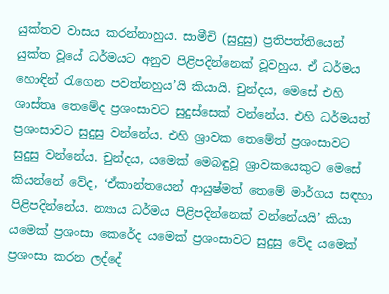යුක්තව වාසය කරන්නාහුය. සාමීචි (සුදුසු) ප්‍රතිපත්තියෙන් යුක්ත වූයේ ධර්මයට අනුව පිළිපදින්නෙක් වූවහුය. ඒ ධර්මය හොඳින් රැගෙන පවත්නහුය’යි කියායි. චුන්දය, මෙසේ එහි ශාස්තෘ තෙමේද ප්‍රශංසාවට සුදුස්සෙක් වන්නේය. එහි ධර්මයත් ප්‍රශංසාවට සුදුසු වන්නේය. එහි ශ්‍රාවක තෙමේත් ප්‍රශංසාවට සුදුසු වන්නේය. චුන්දය, යමෙක් මෙබඳුවූ ශ්‍රාවකයෙකුට මෙසේ කියන්නේ වේද, ‘ඒකාන්තයෙන් ආයුෂ්මත් තෙමේ මාර්ගය සඳහා පිළිපදින්නේය. න්‍යාය ධර්මය පිළිපදින්නෙක් වන්නේයයි’ කියා යමෙක් ප්‍රශංසා කෙරේද යමෙක් ප්‍රශංසාවට සුදුසු වේද යමෙක් ප්‍රශංසා කරන ලද්දේ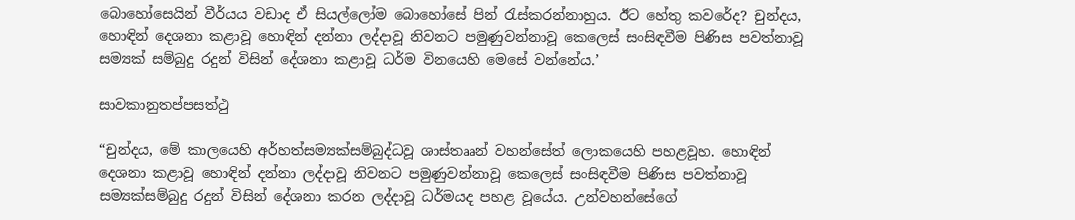බොහෝසෙයින් වීර්යය වඩාද ඒ සියල්ලෝම බොහෝසේ පින් රැස්කරන්නාහුය. ඊට හේතු කවරේද? චුන්දය, හොඳින් දෙශනා කළාවූ හොඳින් දන්නා ලද්දාවූ නිවනට පමුණුවන්නාවූ කෙලෙස් සංසිඳවීම පිණිස පවත්නාවූ සම්‍යක් සම්බුදු රදුන් විසින් දේශනා කළාවූ ධර්ම විනයෙහි මෙසේ වන්නේය.’

සාවකානුතප්පසත්ථු

“චුන්දය, මේ කාලයෙහි අර්හත්සම්‍යක්සම්බුද්ධවූ ශාස්තෲන් වහන්සේත් ලොකයෙහි පහළවූහ. හොඳින් දෙශනා කළාවූ හොඳින් දන්නා ලද්දාවූ නිවනට පමුණුවන්නාවූ කෙලෙස් සංසිඳවීම පිණිස පවත්නාවූ සම්‍යක්සම්බුදු රදුන් විසින් දේශනා කරන ලද්දාවූ ධර්මයද පහළ වූයේය. උන්වහන්සේගේ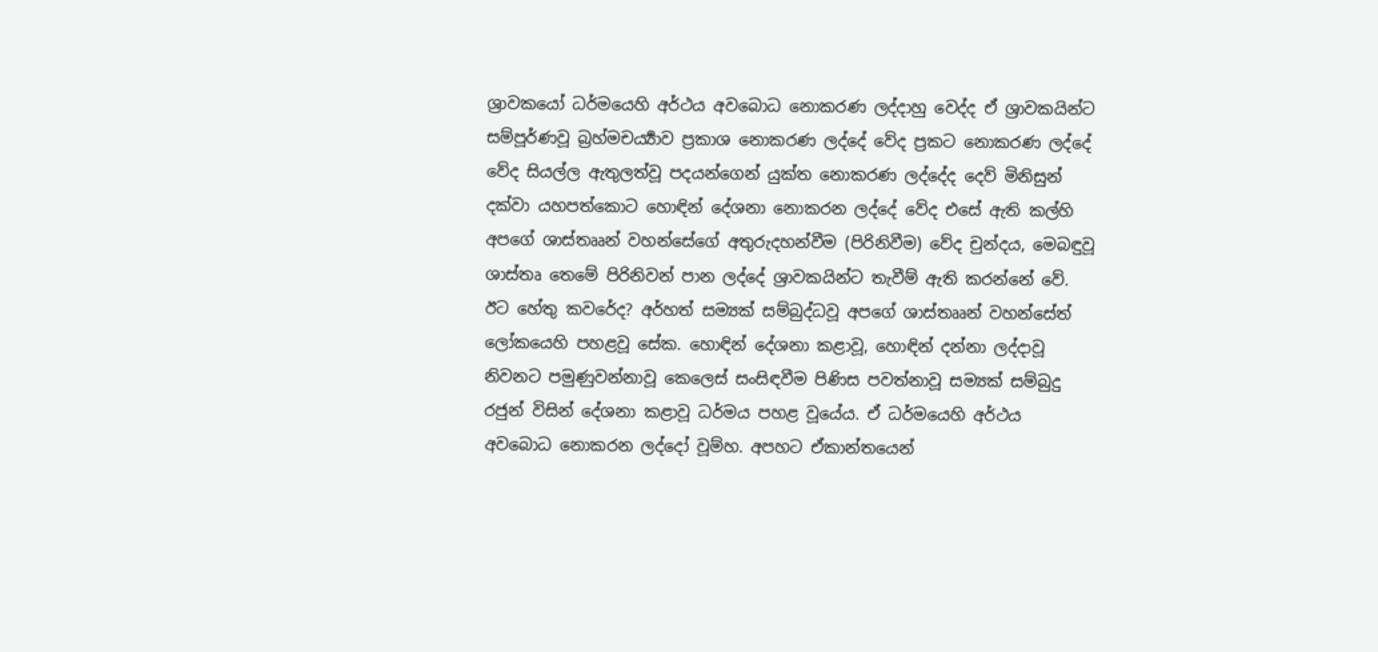ශ්‍රාවකයෝ ධර්මයෙහි අර්ථය අවබොධ නොකරණ ලද්දාහු වෙද්ද ඒ ශ්‍රාවකයින්ට සම්පූර්ණවූ බ්‍රහ්මචර්‍ය්‍යාව ප්‍රකාශ නොකරණ ලද්දේ වේද ප්‍රකට නොකරණ ලද්දේ වේද සියල්ල ඇතුලත්වූ පදයන්ගෙන් යුක්ත නොකරණ ලද්දේද දෙව් මිනිසුන් දක්වා යහපත්කොට හොඳින් දේශනා නොකරන ලද්දේ වේද එසේ ඇති කල්හි අපගේ ශාස්තෲන් වහන්සේගේ අතුරුදහන්වීම (පිරිනිවීම) වේද චුන්දය, මෙබඳුවූ ශාස්තෘ තෙමේ පිරිනිවන් පාන ලද්දේ ශ්‍රාවකයින්ට තැවීම් ඇති කරන්නේ වේ. ඊට හේතු කවරේද? අර්හත් සම්‍යක් සම්බුද්ධවූ අපගේ ශාස්තෲන් වහන්සේත් ලෝකයෙහි පහළවූ සේක. හොඳින් දේශනා කළාවූ, හොඳින් දන්නා ලද්දාවූ නිවනට පමුණුවන්නාවූ කෙලෙස් සංසිඳවීම පිණිස පවත්නාවූ සම්‍යක් සම්බුදු රජුන් විසින් දේශනා කළාවූ ධර්මය පහළ වූයේය. ඒ ධර්මයෙහි අර්ථය අවබොධ නොකරන ලද්දෝ වූම්හ. අපහට ඒකාන්තයෙන්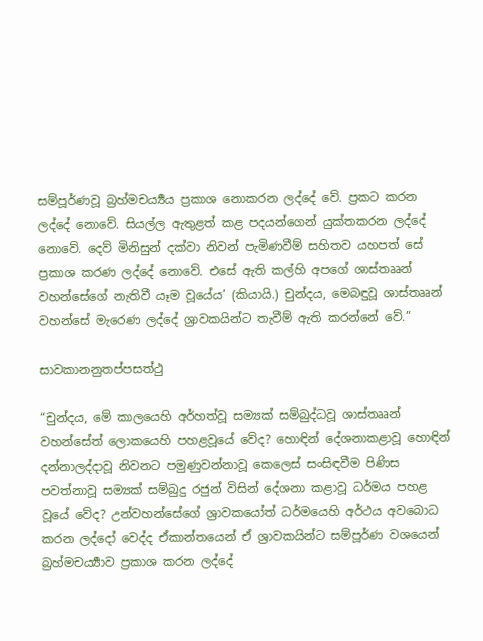සම්පූර්ණවූ බ්‍රහ්මචර්‍ය්‍යය ප්‍රකාශ නොකරන ලද්දේ වේ. ප්‍රකට කරන ලද්දේ නොවේ. සියල්ල ඇතුළත් කළ පදයන්ගෙන් යුක්තකරන ලද්දේ නොවේ. දෙව් මිනිසුන් දක්වා නිවන් පැමිණවීම් සහිතව යහපත් සේ ප්‍රකාශ කරණ ලද්දේ නොවේ. එසේ ඇති කල්හි අපගේ ශාස්තෲන් වහන්සේගේ නැතිවී යෑම වූයේය’ (කියායි.) චුන්දය, මෙබඳුවූ ශාස්තෲන් වහන්සේ මැරෙණ ලද්දේ ශ්‍රාවකයින්ට තැවීම් ඇති කරන්නේ වේ.”

සාවකානනුතප්පසත්ථු

“චුන්දය, මේ කාලයෙහි අර්හත්වූ සම්‍යක් සම්බුද්ධවූ ශාස්තෲන් වහන්සේත් ලොකයෙහි පහළවූයේ වේද? හොඳින් දේශනාකළාවූ හොඳින් දන්නාලද්දාවූ නිවනට පමුණුවන්නාවූ කෙලෙස් සංසිඳවීම පිණිස පවත්නාවූ සම්‍යක් සම්බුදු රජුන් විසින් දේශනා කළාවූ ධර්මය පහළ වූයේ වේද? උන්වහන්සේගේ ශ්‍රාවකයෝත් ධර්මයෙහි අර්ථය අවබොධ කරන ලද්දෝ වෙද්ද ඒකාන්තයෙන් ඒ ශ්‍රාවකයින්ට සම්පූර්ණ වශයෙන් බ්‍රහ්මචර්‍ය්‍යාව ප්‍රකාශ කරන ලද්දේ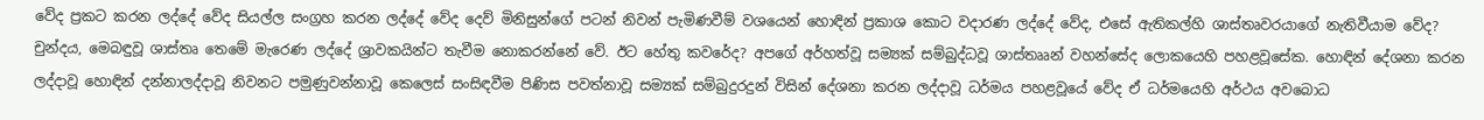වේද ප්‍රකට කරන ලද්දේ වේද සියල්ල සංග්‍රහ කරන ලද්දේ වේද දෙව් මිනිසුන්ගේ පටන් නිවන් පැමිණවීම් වශයෙන් හොඳින් ප්‍රකාශ කොට වදාරණ ලද්දේ වේද, එසේ ඇතිකල්හි ශාස්තෘවරයාගේ නැතිවීයාම වේද? චුන්දය, මෙබඳුවූ ශාස්තෘ තෙමේ මැරෙණ ලද්දේ ශ්‍රාවකයින්ට තැවීම නොකරන්නේ වේ. ඊට හේතු කවරේද? අපගේ අර්හත්වූ සම්‍යක් සම්බුද්ධවූ ශාස්තෲන් වහන්සේද ලොකයෙහි පහළවූසේක. හොඳින් දේශනා කරන ලද්දාවූ හොඳින් දන්නාලද්දාවූ නිවනට පමුණුවන්නාවූ කෙලෙස් සංසිඳවීම පිණිස පවත්නාවූ සම්‍යක් සම්බුදුරදුන් විසින් දේශනා කරන ලද්දාවූ ධර්මය පහළවූයේ වේද ඒ ධර්මයෙහි අර්ථය අවබොධ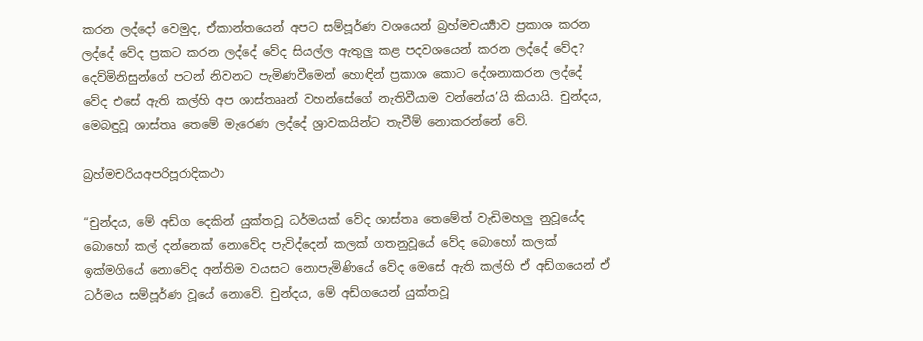කරන ලද්දෝ වෙමුද, ඒකාන්තයෙන් අපට සම්පූර්ණ වශයෙන් බ්‍රහ්මචර්‍ය්‍යාව ප්‍රකාශ කරන ලද්දේ වේද ප්‍රකට කරන ලද්දේ වේද සියල්ල ඇතුලු කළ පදවශයෙන් කරන ලද්දේ වේද? දෙව්මිනිසුන්ගේ පටන් නිවනට පැමිණවීමෙන් හොඳින් ප්‍රකාශ කොට දේශනාකරන ලද්දේ වේද එසේ ඇති කල්හි අප ශාස්තෲන් වහන්සේගේ නැතිවීයාම වන්නේය’යි කියායි. චුන්දය, මෙබඳුවූ ශාස්තෘ තෙමේ මැරෙණ ලද්දේ ශ්‍රාවකයින්ට තැවීම් නොකරන්නේ වේ.

බ්‍රහ්මචරියඅපරිපූරාදිකථා

“චුන්දය, මේ අඩ්ග දෙකින් යුක්තවූ ධර්මයක් වේද ශාස්තෘ තෙමේත් වැඩිමහලු නුවූයේද බොහෝ කල් දන්නෙක් නොවේද පැවිද්දෙන් කලක් ගතනුවූයේ වේද බොහෝ කලක් ඉක්මගියේ නොවේද අන්තිම වයසට නොපැමිණියේ වේද මෙසේ ඇති කල්හි ඒ අඩ්ගයෙන් ඒ ධර්මය සම්පූර්ණ වූයේ නොවේ. චුන්දය, මේ අඩ්ගයෙන් යුක්තවූ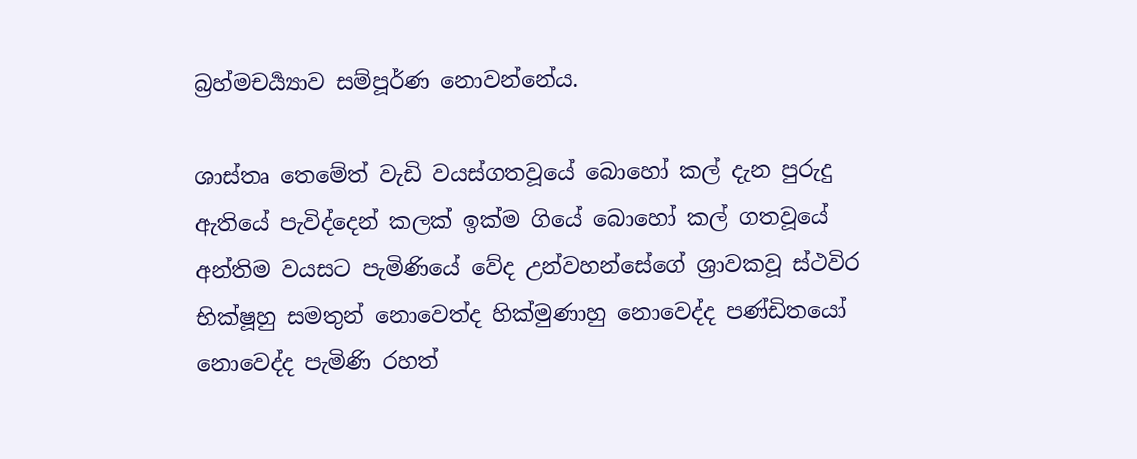බ්‍රහ්මචර්‍ය්‍යාව සම්පූර්ණ නොවන්නේය.

ශාස්තෘ තෙමේත් වැඩි වයස්ගතවූයේ බොහෝ කල් දැන පුරුදු ඇතියේ පැවිද්දෙන් කලක් ඉක්ම ගියේ බොහෝ කල් ගතවූයේ අන්තිම වයසට පැමිණියේ වේද උන්වහන්සේගේ ශ්‍රාවකවූ ස්ථවිර භික්ෂූහු සමතුන් නොවෙත්ද හික්මුණාහු නොවෙද්ද පණ්ඩිතයෝ නොවෙද්ද පැමිණි රහත්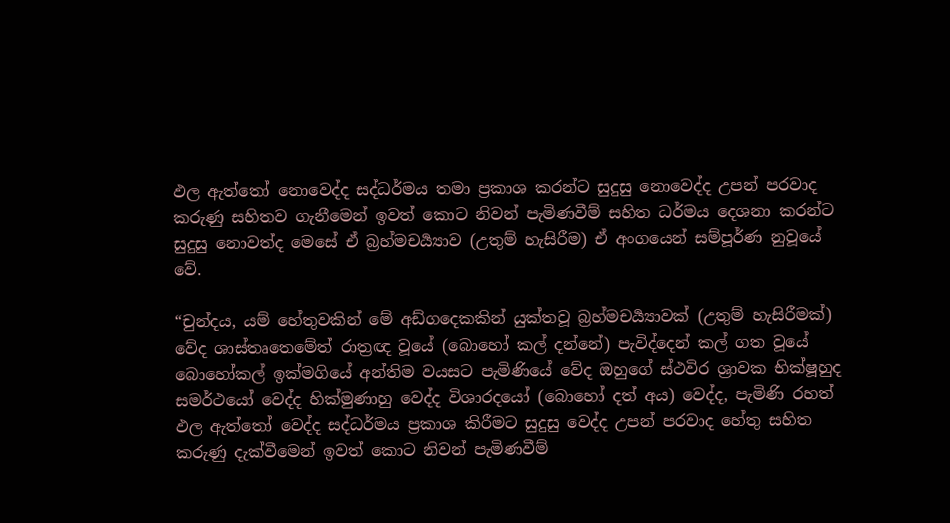ඵල ඇත්තෝ නොවෙද්ද සද්ධර්මය තමා ප්‍රකාශ කරන්ට සුදුසු නොවෙද්ද උපන් පරවාද කරුණු සහිතව ගැනීමෙන් ඉවත් කොට නිවන් පැමිණවීම් සහිත ධර්මය දෙශනා කරන්ට සුදුසු නොවත්ද මෙසේ ඒ බ්‍රහ්මචර්‍ය්‍යාව (උතුම් හැසිරීම) ඒ අංගයෙන් සම්පූර්ණ නුවූයේ වේ.

“චුන්දය, යම් හේතුවකින් මේ අඩ්ගදෙකකින් යුක්තවූ බ්‍රහ්මචර්‍ය්‍යාවක් (උතුම් හැසිරීමක්) වේද ශාස්තෘතෙමේත් රාත්‍රඥ වූයේ (බොහෝ කල් දන්නේ) පැවිද්දෙන් කල් ගත වූයේ බොහෝකල් ඉක්මගියේ අන්තිම වයසට පැමිණියේ වේද ඔහුගේ ස්ථවිර ශ්‍රාවක භික්ෂූහුද සමර්ථයෝ වෙද්ද හික්මුණාහු වෙද්ද විශාරදයෝ (බොහෝ දත් අය) වෙද්ද, පැමිණි රහත් ඵල ඇත්තෝ වෙද්ද සද්ධර්මය ප්‍රකාශ කිරීමට සුදුසු වෙද්ද උපන් පරවාද හේතු සහිත කරුණු දැක්වීමෙන් ඉවත් කොට නිවන් පැමිණවීම්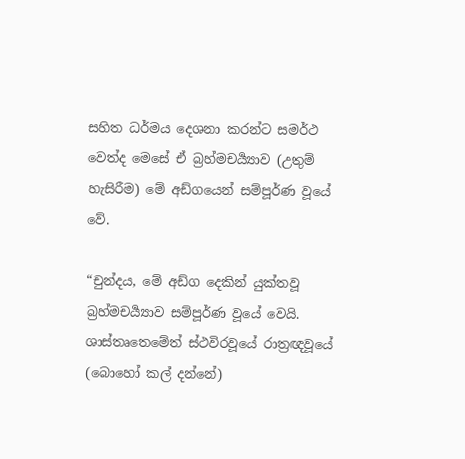සහිත ධර්මය දෙශනා කරන්ට සමර්ථ වෙත්ද මෙසේ ඒ බ්‍රහ්මචර්‍ය්‍යාව (උතුම් හැසිරීම) මේ අඩ්ගයෙන් සම්පූර්ණ වූයේ වේ.

“චුන්දය, මේ අඩ්ග දෙකින් යුක්තවූ බ්‍රහ්මචර්‍ය්‍යාව සම්පූර්ණ වූයේ වෙයි. ශාස්තෘතෙමේත් ස්ථවිරවූයේ රාත්‍රඥවූයේ (බොහෝ කල් දන්නේ)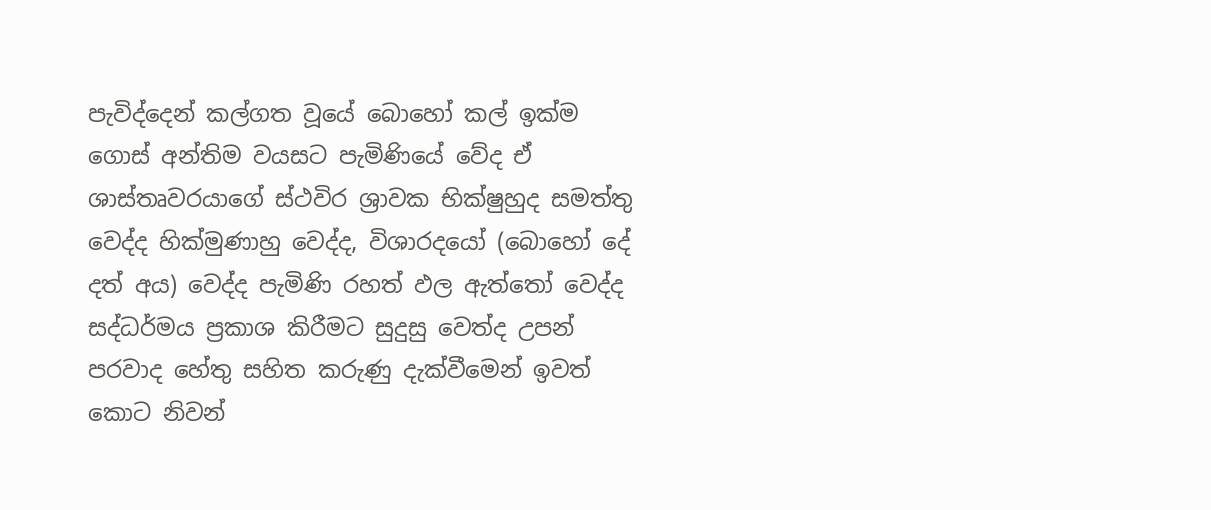පැවිද්දෙන් කල්ගත වූයේ බොහෝ කල් ඉක්ම ගොස් අන්තිම වයසට පැමිණියේ වේද ඒ ශාස්තෘවරයාගේ ස්ථවිර ශ්‍රාවක භික්ෂුහුද සමත්තු වෙද්ද හික්මුණාහු වෙද්ද, විශාරදයෝ (බොහෝ දේ දත් අය) වෙද්ද පැමිණි රහත් ඵල ඇත්තෝ වෙද්ද සද්ධර්මය ප්‍රකාශ කිරීමට සුදුසු වෙත්ද උපන් පරවාද හේතු සහිත කරුණු දැක්වීමෙන් ඉවත් කොට නිවන්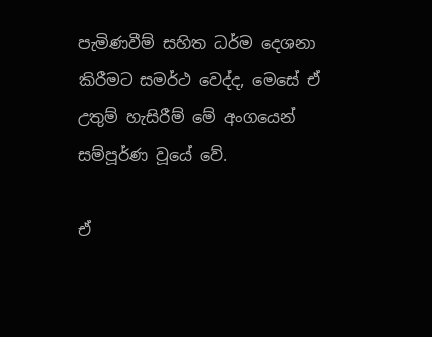පැමිණවීම් සහිත ධර්ම දෙශනා කිරීමට සමර්ථ වෙද්ද, මෙසේ ඒ උතුම් හැසිරීම් මේ අංගයෙන් සම්පූර්ණ වූයේ වේ.

ඒ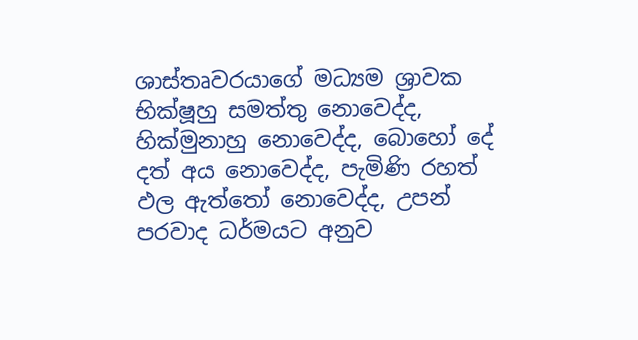ශාස්තෘවරයාගේ මධ්‍යම ශ්‍රාවක භික්ෂූහු සමත්තු නොවෙද්ද, හික්මුනාහු නොවෙද්ද, බොහෝ දේ දත් අය නොවෙද්ද, පැමිණි රහත් ඵල ඇත්තෝ නොවෙද්ද, උපන් පරවාද ධර්මයට අනුව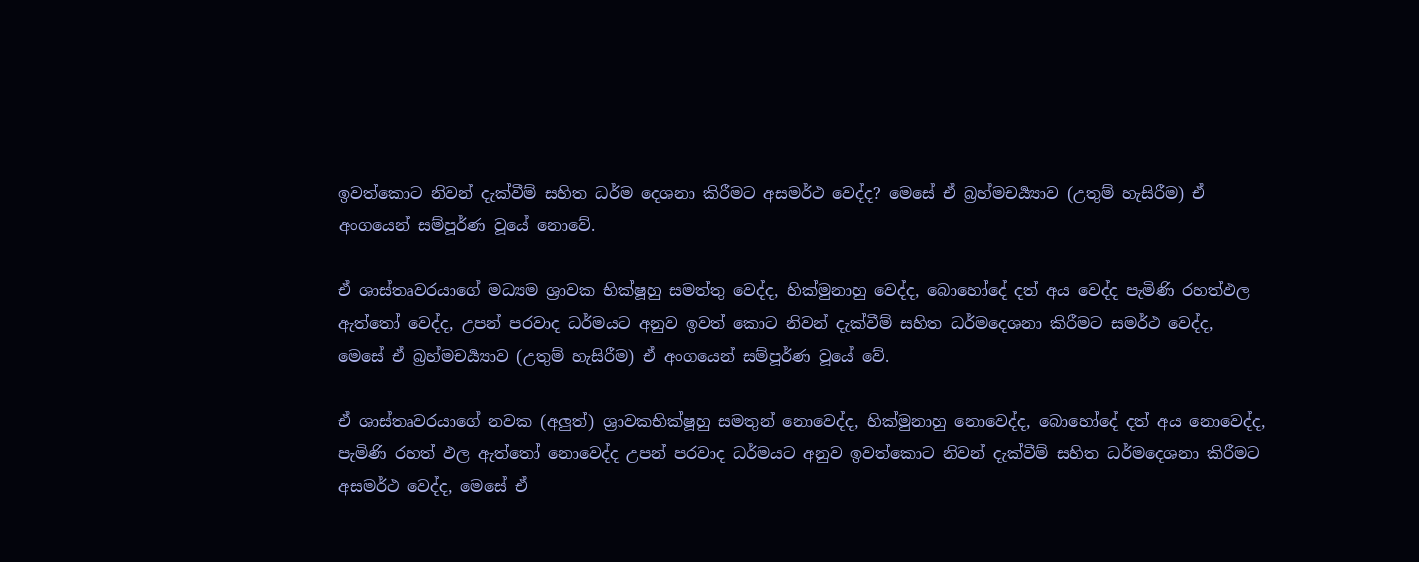ඉවත්කොට නිවන් දැක්වීම් සහිත ධර්ම දෙශනා කිරීමට අසමර්ථ වෙද්ද? මෙසේ ඒ බ්‍රහ්මචර්‍ය්‍යාව (උතුම් හැසිරීම) ඒ අංගයෙන් සම්පූර්ණ වූයේ නොවේ.

ඒ ශාස්තෘවරයාගේ මධ්‍යම ශ්‍රාවක භික්ෂූහු සමත්තු වෙද්ද, හික්මුනාහු වෙද්ද, බොහෝදේ දත් අය වෙද්ද පැමිණි රහත්ඵල ඇත්තෝ වෙද්ද, උපන් පරවාද ධර්මයට අනුව ඉවත් කොට නිවන් දැක්වීම් සහිත ධර්මදෙශනා කිරීමට සමර්ථ වෙද්ද, මෙසේ ඒ බ්‍රහ්මචර්‍ය්‍යාව (උතුම් හැසිරීම) ඒ අංගයෙන් සම්පූර්ණ වූයේ වේ.

ඒ ශාස්තෘවරයාගේ නවක (අලුත්) ශ්‍රාවකභික්ෂූහු සමතුන් නොවෙද්ද, හික්මුනාහු නොවෙද්ද, බොහෝදේ දත් අය නොවෙද්ද, පැමිණි රහත් ඵල ඇත්තෝ නොවෙද්ද උපන් පරවාද ධර්මයට අනුව ඉවත්කොට නිවන් දැක්වීම් සහිත ධර්මදෙශනා කිරීමට අසමර්ථ වෙද්ද, මෙසේ ඒ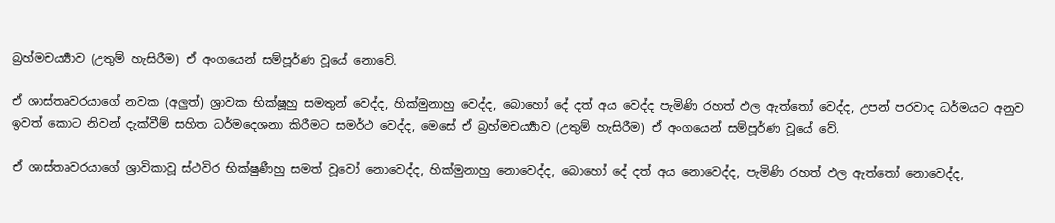බ්‍රහ්මචර්‍ය්‍යාව (උතුම් හැසිරීම) ඒ අංගයෙන් සම්පූර්ණ වූයේ නොවේ.

ඒ ශාස්තෘවරයාගේ නවක (අලුත්) ශ්‍රාවක භික්ෂූහු සමතුන් වෙද්ද, හික්මුනාහු වෙද්ද, බොහෝ දේ දත් අය වෙද්ද පැමිණි රහත් ඵල ඇත්තෝ වෙද්ද, උපන් පරවාද ධර්මයට අනුව ඉවත් කොට නිවන් දැක්වීම් සහිත ධර්මදෙශනා කිරීමට සමර්ථ වෙද්ද, මෙසේ ඒ බ්‍රහ්මචර්‍ය්‍යාව (උතුම් හැසිරීම) ඒ අංගයෙන් සම්පූර්ණ වූයේ වේ.

ඒ ශාස්තෘවරයාගේ ශ්‍රාවිකාවූ ස්ථවිර භික්ෂුණීහු සමත් වූවෝ නොවෙද්ද, හික්මුනාහු නොවෙද්ද, බොහෝ දේ දත් අය නොවෙද්ද, පැමිණි රහත් ඵල ඇත්තෝ නොවෙද්ද,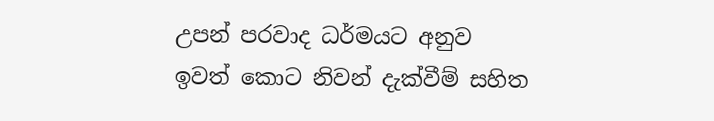උපන් පරවාද ධර්මයට අනුව ඉවත් කොට නිවන් දැක්වීම් සහිත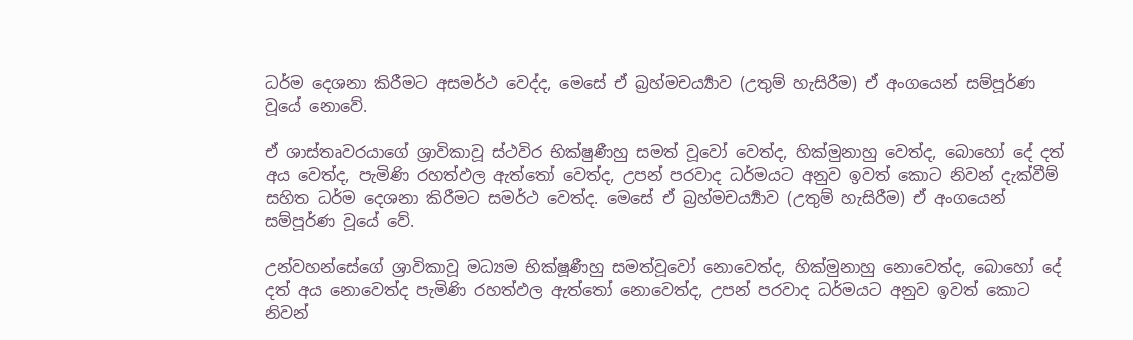ධර්ම දෙශනා කිරීමට අසමර්ථ වෙද්ද, මෙසේ ඒ බ්‍රහ්මචර්‍ය්‍යාව (උතුම් හැසිරීම) ඒ අංගයෙන් සම්පූර්ණ වූයේ නොවේ.

ඒ ශාස්තෘවරයාගේ ශ්‍රාවිකාවූ ස්ථවිර භික්ෂුණීහු සමත් වූවෝ වෙත්ද, හික්මුනාහු වෙත්ද, බොහෝ දේ දත් අය වෙත්ද, පැමිණි රහත්ඵල ඇත්තෝ වෙත්ද, උපන් පරවාද ධර්මයට අනුව ඉවත් කොට නිවන් දැක්වීම් සහිත ධර්ම දෙශනා කිරීමට සමර්ථ වෙත්ද. මෙසේ ඒ බ්‍රහ්මචර්‍ය්‍යාව (උතුම් හැසිරීම) ඒ අංගයෙන් සම්පූර්ණ වූයේ වේ.

උන්වහන්සේගේ ශ්‍රාවිකාවූ මධ්‍යම භික්ෂූණීහු සමත්වූවෝ නොවෙත්ද, හික්මුනාහු නොවෙත්ද, බොහෝ දේ දත් අය නොවෙත්ද පැමිණි රහත්ඵල ඇත්තෝ නොවෙත්ද, උපන් පරවාද ධර්මයට අනුව ඉවත් කොට නිවන්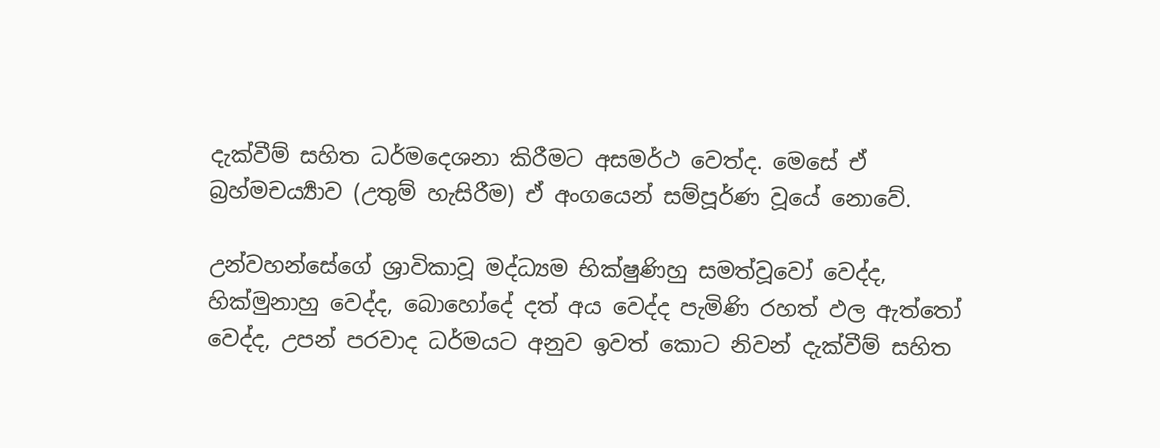දැක්වීම් සහිත ධර්මදෙශනා කිරීමට අසමර්ථ වෙත්ද. මෙසේ ඒ බ්‍රහ්මචර්‍ය්‍යාව (උතුම් හැසිරීම) ඒ අංගයෙන් සම්පූර්ණ වූයේ නොවේ.

උන්වහන්සේගේ ශ්‍රාවිකාවූ මද්ධ්‍යම භික්ෂුණිහු සමත්වූවෝ වෙද්ද, හික්මුනාහු වෙද්ද, බොහෝදේ දත් අය වෙද්ද පැමිණි රහත් ඵල ඇත්තෝ වෙද්ද, උපන් පරවාද ධර්මයට අනුව ඉවත් කොට නිවන් දැක්වීම් සහිත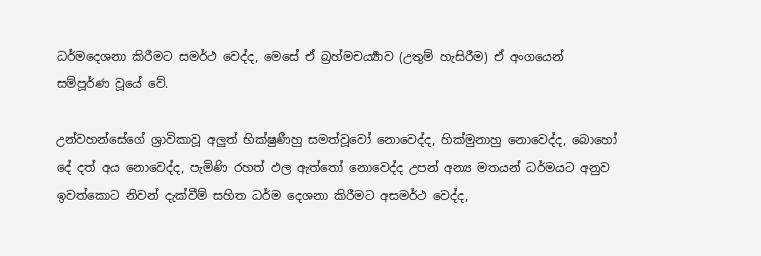ධර්මදෙශනා කිරීමට සමර්ථ වෙද්ද, මෙසේ ඒ බ්‍රහ්මචර්‍ය්‍යාව (උතුම් හැසිරීම) ඒ අංගයෙන් සම්පූර්ණ වූයේ වේ.

උන්වහන්සේගේ ශ්‍රාවිකාවූ අලුත් භික්ෂුණීහු සමත්වූවෝ නොවෙද්ද, හික්මුනාහු නොවෙද්ද, බොහෝ දේ දත් අය නොවෙද්ද, පැමිණි රහත් ඵල ඇත්තෝ නොවෙද්ද උපන් අන්‍ය මතයන් ධර්මයට අනුව ඉවත්කොට නිවන් දැක්වීම් සහිත ධර්ම දෙශනා කිරීමට අසමර්ථ වෙද්ද,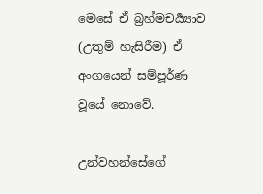මෙසේ ඒ බ්‍රහ්මචර්‍ය්‍යාව (උතුම් හැසිරීම) ඒ අංගයෙන් සම්පූර්ණ වූයේ නොවේ.

උන්වහන්සේගේ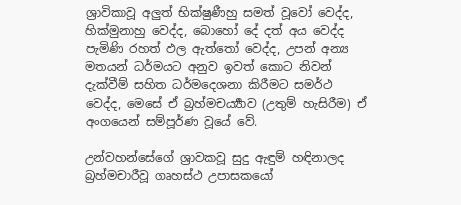ශ්‍රාවිකාවූ අලුත් භික්ෂුණීහු සමත් වූවෝ වෙද්ද, හික්මුනාහු වෙද්ද, බොහෝ දේ දත් අය වෙද්ද පැමිණි රහත් ඵල ඇත්තෝ වෙද්ද, උපන් අන්‍ය මතයන් ධර්මයට අනුව ඉවත් කොට නිවන් දැක්වීම් සහිත ධර්මදෙශනා කිරීමට සමර්ථ වෙද්ද, මෙසේ ඒ බ්‍රහ්මචර්‍ය්‍යාව (උතුම් හැසිරීම) ඒ අංගයෙන් සම්පූර්ණ වූයේ වේ.

උන්වහන්සේගේ ශ්‍රාවකවූ සුදු ඇඳුම් හඳිනාලද බ්‍රහ්මචාරීවූ ගෘහස්ථ උපාසකයෝ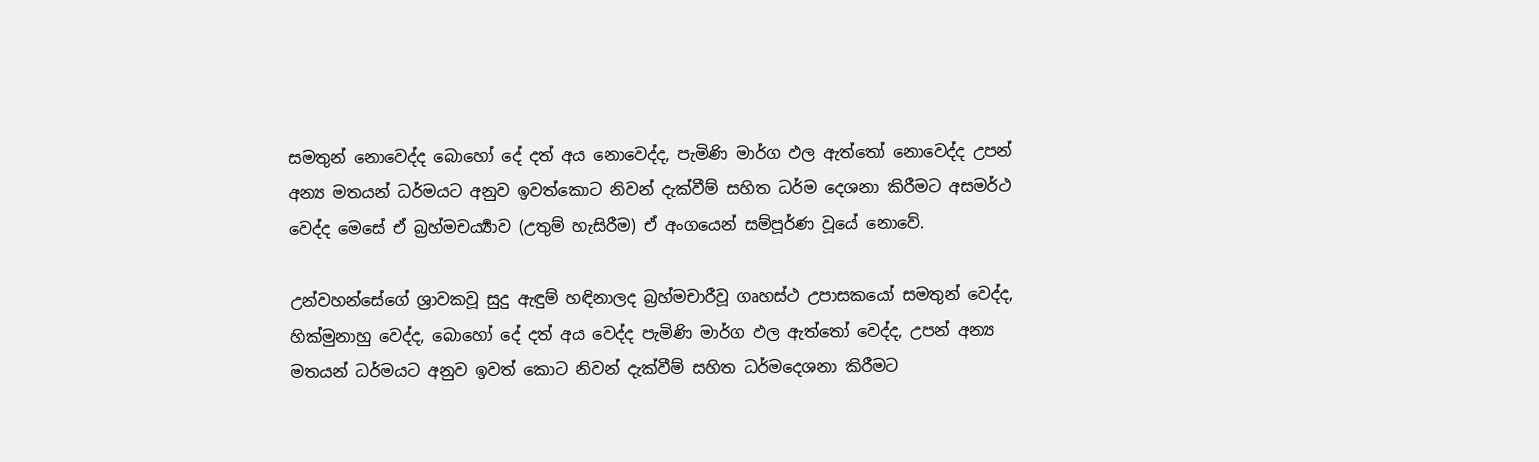සමතුන් නොවෙද්ද බොහෝ දේ දත් අය නොවෙද්ද, පැමිණි මාර්ග ඵල ඇත්තෝ නොවෙද්ද උපන් අන්‍ය මතයන් ධර්මයට අනුව ඉවත්කොට නිවන් දැක්වීම් සහිත ධර්ම දෙශනා කිරීමට අසමර්ථ වෙද්ද මෙසේ ඒ බ්‍රහ්මචර්‍ය්‍යාව (උතුම් හැසිරීම) ඒ අංගයෙන් සම්පූර්ණ වූයේ නොවේ.

උන්වහන්සේගේ ශ්‍රාවකවූ සුදු ඇඳුම් හඳිනාලද බ්‍රහ්මචාරීවූ ගෘහස්ථ උපාසකයෝ සමතුන් වෙද්ද, හික්මුනාහු වෙද්ද, බොහෝ දේ දත් අය වෙද්ද පැමිණි මාර්ග ඵල ඇත්තෝ වෙද්ද, උපන් අන්‍ය මතයන් ධර්මයට අනුව ඉවත් කොට නිවන් දැක්වීම් සහිත ධර්මදෙශනා කිරීමට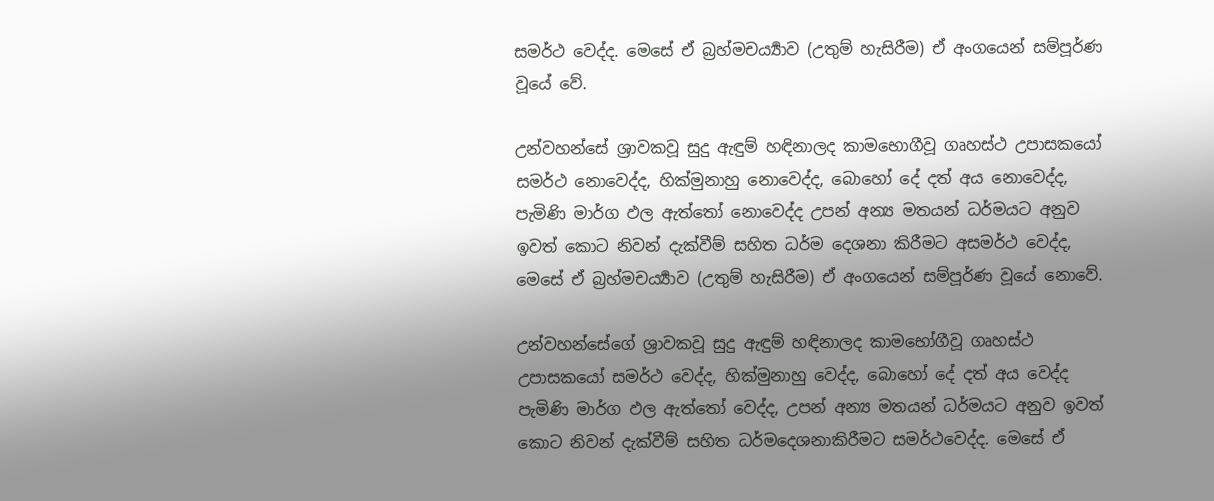සමර්ථ වෙද්ද. මෙසේ ඒ බ්‍රහ්මචර්‍ය්‍යාව (උතුම් හැසිරීම) ඒ අංගයෙන් සම්පූර්ණ වූයේ වේ.

උන්වහන්සේ ශ්‍රාවකවූ සුදු ඇඳුම් හඳිනාලද කාමභොගීවූ ගෘහස්ථ උපාසකයෝ සමර්ථ නොවෙද්ද, හික්මුනාහු නොවෙද්ද, බොහෝ දේ දත් අය නොවෙද්ද, පැමිණි මාර්ග ඵල ඇත්තෝ නොවෙද්ද උපන් අන්‍ය මතයන් ධර්මයට අනුව ඉවත් කොට නිවන් දැක්වීම් සහිත ධර්ම දෙශනා කිරීමට අසමර්ථ වෙද්ද, මෙසේ ඒ බ්‍රහ්මචර්‍ය්‍යාව (උතුම් හැසිරීම) ඒ අංගයෙන් සම්පූර්ණ වූයේ නොවේ.

උන්වහන්සේගේ ශ්‍රාවකවූ සුදු ඇඳුම් හඳිනාලද කාමභෝගීවූ ගෘහස්ථ උපාසකයෝ සමර්ථ වෙද්ද, හික්මුනාහු වෙද්ද, බොහෝ දේ දත් අය වෙද්ද පැමිණි මාර්ග ඵල ඇත්තෝ වෙද්ද, උපන් අන්‍ය මතයන් ධර්මයට අනුව ඉවත් කොට නිවන් දැක්වීම් සහිත ධර්මදෙශනාකිරීමට සමර්ථවෙද්ද. මෙසේ ඒ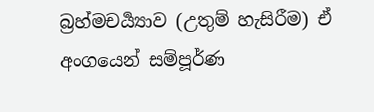බ්‍රහ්මචර්‍ය්‍යාව (උතුම් හැසිරීම) ඒ අංගයෙන් සම්පූර්ණ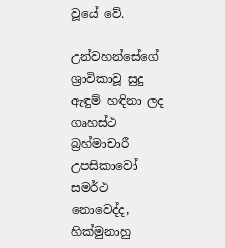වූයේ වේ.

උන්වහන්සේගේ ශ්‍රාවිකාවූ සුදු ඇඳුම් හඳිනා ලද ගෘහස්ථ බ්‍රහ්මාචාරී උපසිකාවෝ සමර්ථ නොවෙද්ද, හික්මුනාහු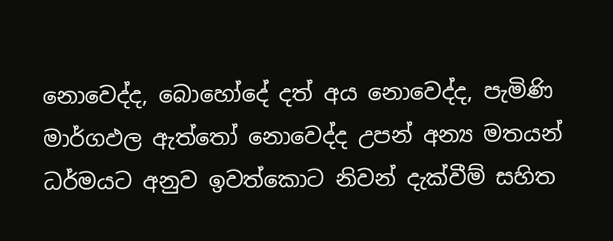නොවෙද්ද, බොහෝදේ දත් අය නොවෙද්ද, පැමිණි මාර්ගඵල ඇත්තෝ නොවෙද්ද උපන් අන්‍ය මතයන් ධර්මයට අනුව ඉවත්කොට නිවන් දැක්වීම් සහිත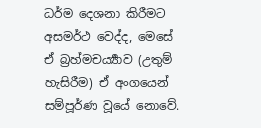ධර්ම දෙශනා කිරීමට අසමර්ථ වෙද්ද, මෙසේ ඒ බ්‍රහ්මචර්‍ය්‍යාව (උතුම් හැසිරීම) ඒ අංගයෙන් සම්පූර්ණ වූයේ නොවේ.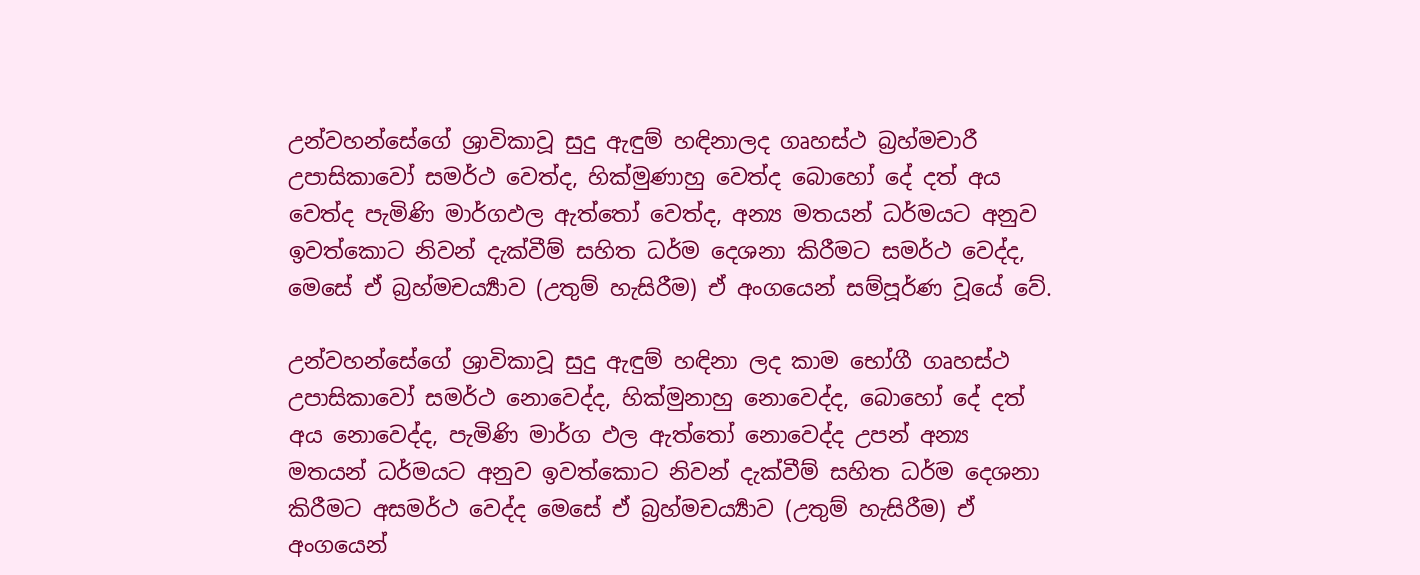උන්වහන්සේගේ ශ්‍රාවිකාවූ සුදු ඇඳුම් හඳිනාලද ගෘහස්ථ බ්‍රහ්මචාරී උපාසිකාවෝ සමර්ථ වෙත්ද, හික්මුණාහු වෙත්ද බොහෝ දේ දත් අය වෙත්ද පැමිණි මාර්ගඵල ඇත්තෝ වෙත්ද, අන්‍ය මතයන් ධර්මයට අනුව ඉවත්කොට නිවන් දැක්වීම් සහිත ධර්ම දෙශනා කිරීමට සමර්ථ වෙද්ද, මෙසේ ඒ බ්‍රහ්මචර්‍ය්‍යාව (උතුම් හැසිරීම) ඒ අංගයෙන් සම්පූර්ණ වූයේ වේ.

උන්වහන්සේගේ ශ්‍රාවිකාවූ සුදු ඇඳුම් හඳිනා ලද කාම භෝගී ගෘහස්ථ උපාසිකාවෝ සමර්ථ නොවෙද්ද, හික්මුනාහු නොවෙද්ද, බොහෝ දේ දත් අය නොවෙද්ද, පැමිණි මාර්ග ඵල ඇත්තෝ නොවෙද්ද උපන් අන්‍ය මතයන් ධර්මයට අනුව ඉවත්කොට නිවන් දැක්වීම් සහිත ධර්ම දෙශනා කිරීමට අසමර්ථ වෙද්ද මෙසේ ඒ බ්‍රහ්මචර්‍ය්‍යාව (උතුම් හැසිරීම) ඒ අංගයෙන්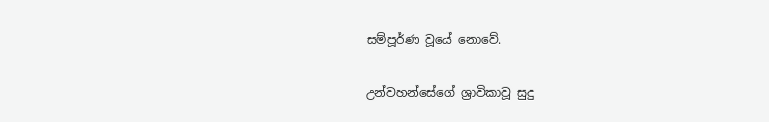සම්පූර්ණ වූයේ නොවේ.

උන්වහන්සේගේ ශ්‍රාවිකාවූ සුදු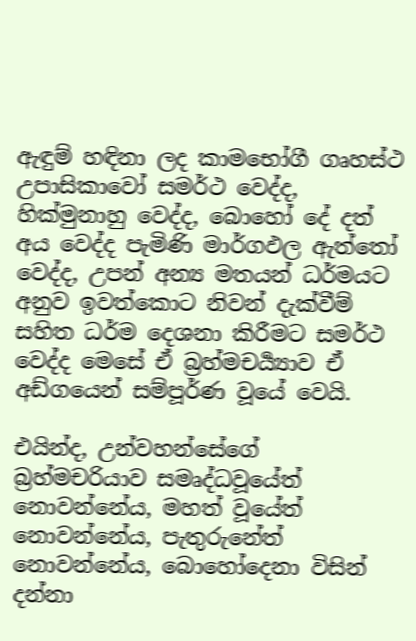ඇඳුම් හඳිනා ලද කාමභෝගී ගෘහස්ථ උපාසිකාවෝ සමර්ථ වෙද්ද, හික්මුනාහු වෙද්ද, බොහෝ දේ දත් අය වෙද්ද පැමිණි මාර්ගඵල ඇත්තෝ වෙද්ද, උපන් අන්‍ය මතයන් ධර්මයට අනුව ඉවත්කොට නිවන් දැක්වීම් සහිත ධර්ම දෙශනා කිරීමට සමර්ථ වෙද්ද මෙසේ ඒ බ්‍රහ්මචර්‍ය්‍යාව ඒ අඩ්ගයෙන් සම්පූර්ණ වූයේ වෙයි.

එයින්ද, උන්වහන්සේගේ බ්‍රහ්මචරියාව සමෘද්ධවූයේත් නොවන්නේය, මහත් වූයේත් නොවන්නේය, පැතුරුනේත් නොවන්නේය, බොහෝදෙනා විසින් දන්නා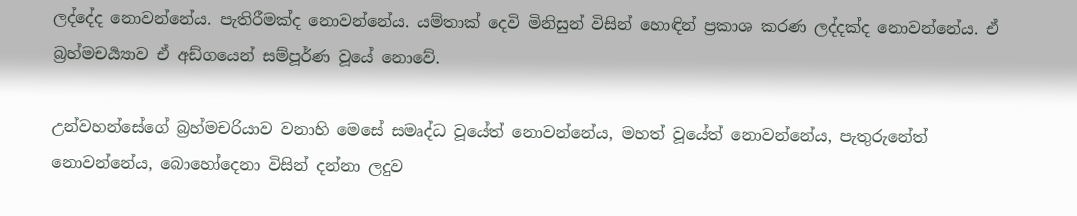ලද්දේද නොවන්නේය. පැතිරීමක්ද නොවන්නේය. යම්තාක් දෙවි මිනිසුන් විසින් හොඳින් ප්‍රකාශ කරණ ලද්දක්ද නොවන්නේය. ඒ බ්‍රහ්මචර්‍ය්‍යාව ඒ අඩ්ගයෙන් සම්පූර්ණ වූයේ නොවේ.

උන්වහන්සේගේ බ්‍රහ්මචරියාව වනාහි මෙසේ සමෘද්ධ වූයේත් නොවන්නේය, මහත් වූයේත් නොවන්නේය, පැතුරුනේත් නොවන්නේය, බොහෝදෙනා විසින් දන්නා ලදුව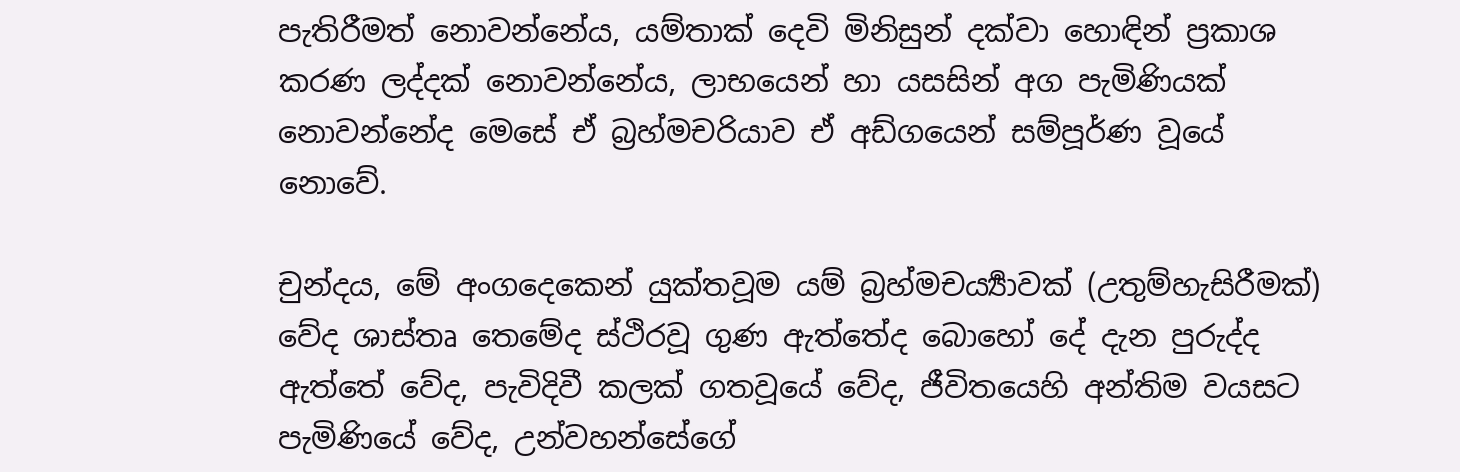පැතිරීමත් නොවන්නේය, යම්තාක් දෙවි මිනිසුන් දක්වා හොඳින් ප්‍රකාශ කරණ ලද්දක් නොවන්නේය, ලාභයෙන් හා යසසින් අග පැමිණියක් නොවන්නේද මෙසේ ඒ බ්‍රහ්මචරියාව ඒ අඩ්ගයෙන් සම්පූර්ණ වූයේ නොවේ.

චුන්දය, මේ අංගදෙකෙන් යුක්තවූම යම් බ්‍රහ්මචර්‍ය්‍යාවක් (උතුම්හැසිරීමක්) වේද ශාස්තෘ තෙමේද ස්ථිරවූ ගුණ ඇත්තේද බොහෝ දේ දැන පුරුද්ද ඇත්තේ වේද, පැවිදිවී කලක් ගතවූයේ වේද, ජීවිතයෙහි අන්තිම වයසට පැමිණියේ වේද, උන්වහන්සේගේ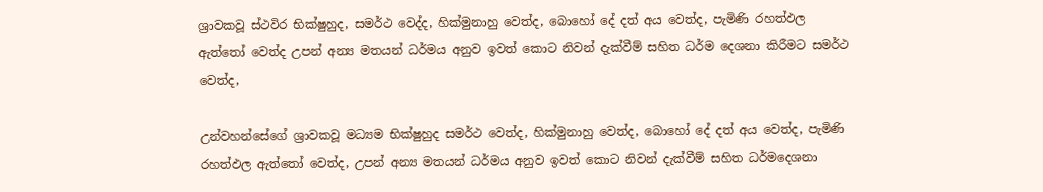ශ්‍රාවකවූ ස්ථවිර භික්ෂුහුද, සමර්ථ වෙද්ද, හික්මුනාහු වෙත්ද, බොහෝ දේ දත් අය වෙත්ද, පැමිණි රහත්ඵල ඇත්තෝ වෙත්ද උපන් අන්‍ය මතයන් ධර්මය අනුව ඉවත් කොට නිවන් දැක්වීම් සහිත ධර්ම දෙශනා කිරීමට සමර්ථ වෙත්ද,

උන්වහන්සේගේ ශ්‍රාවකවූ මධ්‍යම භික්ෂුහුද සමර්ථ වෙත්ද, හික්මුනාහු වෙත්ද, බොහෝ දේ දත් අය වෙත්ද, පැමිණි රහත්ඵල ඇත්තෝ වෙත්ද, උපන් අන්‍ය මතයන් ධර්මය අනුව ඉවත් කොට නිවන් දැක්වීම් සහිත ධර්මදෙශනා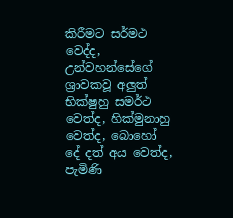කිරීමට සර්මථ වෙද්ද, උන්වහන්සේගේ ශ්‍රාවකවූ අලුත් භික්ෂුහු සමර්ථ වෙත්ද, හික්මුනාහු වෙත්ද, බොහෝ දේ දත් අය වෙත්ද, පැමිණි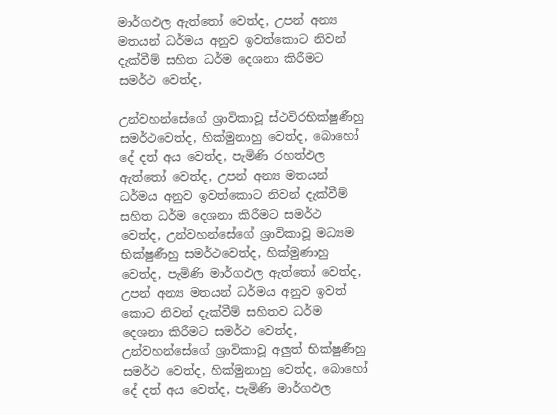මාර්ගඵල ඇත්තෝ වෙත්ද, උපන් අන්‍ය මතයන් ධර්මය අනුව ඉවත්කොට නිවන් දැක්වීම් සහිත ධර්ම දෙශනා කිරීමට සමර්ථ වෙත්ද,

උන්වහන්සේගේ ශ්‍රාවිකාවූ ස්ථවිරභික්ෂුණීහු සමර්ථවෙත්ද, හික්මුනාහු වෙත්ද, බොහෝ දේ දත් අය වෙත්ද, පැමිණි රහත්ඵල ඇත්තෝ වෙත්ද, උපන් අන්‍ය මතයන් ධර්මය අනුව ඉවත්කොට නිවන් දැක්වීම් සහිත ධර්ම දෙශනා කිරීමට සමර්ථ වෙත්ද, උන්වහන්සේගේ ශ්‍රාවිකාවූ මධ්‍යම භික්ෂුණීහු සමර්ථවෙත්ද, හික්මුණාහු වෙත්ද, පැමිණි මාර්ගඵල ඇත්තෝ වෙත්ද, උපන් අන්‍ය මතයන් ධර්මය අනුව ඉවත් කොට නිවන් දැක්වීම් සහිතව ධර්ම දෙශනා කිරීමට සමර්ථ වෙත්ද, උන්වහන්සේගේ ශ්‍රාවිකාවූ අලුත් භික්ෂුණීහු සමර්ථ වෙත්ද, හික්මුනාහු වෙත්ද, බොහෝ දේ දත් අය වෙත්ද, පැමිණි මාර්ගඵල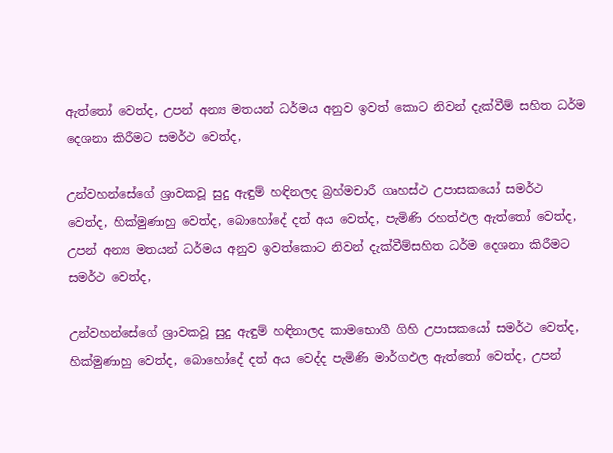ඇත්තෝ වෙත්ද, උපන් අන්‍ය මතයන් ධර්මය අනුව ඉවත් කොට නිවන් දැක්වීම් සහිත ධර්ම දෙශනා කිරීමට සමර්ථ වෙත්ද,

උන්වහන්සේගේ ශ්‍රාවකවූ සුදු ඇඳුම් හඳිනලද බ්‍රහ්මචාරී ගෘහස්ථ උපාසකයෝ සමර්ථ වෙත්ද, හික්මුණාහු වෙත්ද, බොහෝදේ දත් අය වෙත්ද, පැමිණි රහත්ඵල ඇත්තෝ වෙත්ද, උපන් අන්‍ය මතයන් ධර්මය අනුව ඉවත්කොට නිවන් දැක්වීම්සහිත ධර්ම දෙශනා කිරීමට සමර්ථ වෙත්ද,

උන්වහන්සේගේ ශ්‍රාවකවූ සුදු ඇඳුම් හඳිනාලද කාමභොගී ගිහි උපාසකයෝ සමර්ථ වෙත්ද, හික්මුණාහු වෙත්ද, බොහෝදේ දත් අය වෙද්ද පැමිණි මාර්ගඵල ඇත්තෝ වෙත්ද, උපන්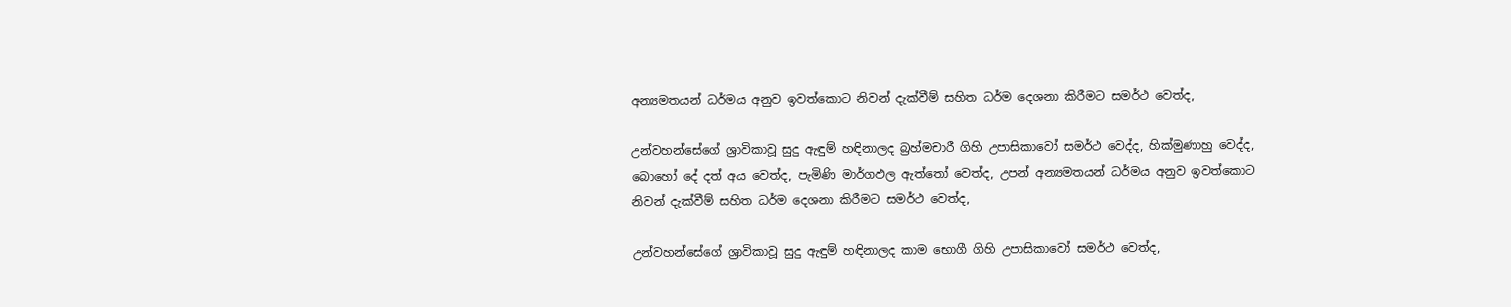අන්‍යමතයන් ධර්මය අනුව ඉවත්කොට නිවන් දැක්වීම් සහිත ධර්ම දෙශනා කිරීමට සමර්ථ වෙත්ද,

උන්වහන්සේගේ ශ්‍රාවිකාවූ සුදු ඇඳුම් හඳිනාලද බ්‍රහ්මචාරී ගිහි උපාසිකාවෝ සමර්ථ වෙද්ද, හික්මුණාහු වෙද්ද, බොහෝ දේ දත් අය වෙත්ද, පැමිණි මාර්ගඵල ඇත්තෝ වෙත්ද, උපන් අන්‍යමතයන් ධර්මය අනුව ඉවත්කොට නිවන් දැක්වීම් සහිත ධර්ම දෙශනා කිරීමට සමර්ථ වෙත්ද,

උන්වහන්සේගේ ශ්‍රාවිකාවූ සුදු ඇඳුම් හඳිනාලද කාම භොගී ගිහි උපාසිකාවෝ සමර්ථ වෙත්ද,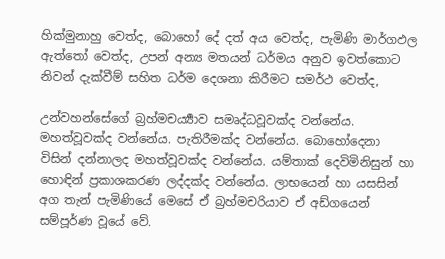හික්මුනාහු වෙත්ද, බොහෝ දේ දත් අය වෙත්ද, පැමිණි මාර්ගඵල ඇත්තෝ වෙත්ද, උපන් අන්‍ය මතයන් ධර්මය අනුව ඉවත්කොට නිවන් දැක්වීම් සහිත ධර්ම දෙශනා කිරීමට සමර්ථ වෙත්ද,

උන්වහන්සේගේ බ්‍රහ්මචර්‍ය්‍යාව සමෘද්ධවූවක්ද වන්නේය. මහත්වූවක්ද වන්නේය. පැතිරීමක්ද වන්නේය. බොහෝදෙනා විසින් දන්නාලද මහත්වූවක්ද වන්නේය. යම්තාක් දෙවිමිනිසුන් හා හොඳින් ප්‍රකාශකරණ ලද්දක්ද වන්නේය. ලාභයෙන් හා යසසින් අග තැන් පැමිණියේ මෙසේ ඒ බ්‍රහ්මචරියාව ඒ අඩ්ගයෙන් සම්පූර්ණ වූයේ වේ.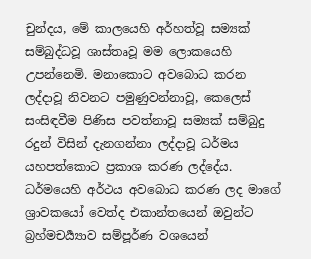චුන්දය, මේ කාලයෙහි අර්හත්වූ සම්‍යක් සම්බුද්ධවූ ශාස්තෘවූ මම ලොකයෙහි උපන්නෙමි. මනාකොට අවබොධ කරන ලද්දාවූ නිවනට පමුණුවන්නාවූ, කෙලෙස් සංසිඳවීම පිණිස පවත්නාවූ සම්‍යක් සම්බුදු රදුන් විසින් දැනගන්නා ලද්දාවූ ධර්මය යහපත්කොට ප්‍රකාශ කරණ ලද්දේය. ධර්මයෙහි අර්ථය අවබොධ කරණ ලද මාගේ ශ්‍රාවකයෝ වෙත්ද එකාන්තයෙන් ඔවුන්ට බ්‍රහ්මචර්‍ය්‍යාව සම්පූර්ණ වශයෙන්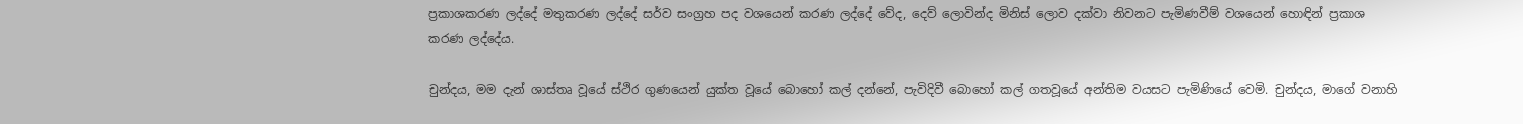ප්‍රකාශකරණ ලද්දේ මතුකරණ ලද්දේ සර්ව සංග්‍රහ පද වශයෙන් කරණ ලද්දේ වේද, දෙව් ලොවින්ද මිනිස් ලොව දක්වා නිවනට පැමිණවීම් වශයෙන් හොඳින් ප්‍රකාශ කරණ ලද්දේය.

චුන්දය, මම දැන් ශාස්තෘ වූයේ ස්ථිර ගුණයෙන් යුක්ත වූයේ බොහෝ කල් දන්නේ, පැවිදිවී බොහෝ කල් ගතවූයේ අන්තිම වයසට පැමිණියේ වෙමි. චුන්දය, මාගේ වනාහි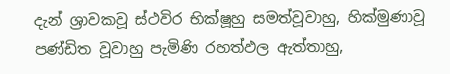දැන් ශ්‍රාවකවූ ස්ථවිර භික්ෂූහු සමත්වූවාහු, හික්මුණාවූ පණ්ඩිත වූවාහු පැමිණි රහත්ඵල ඇත්තාහු,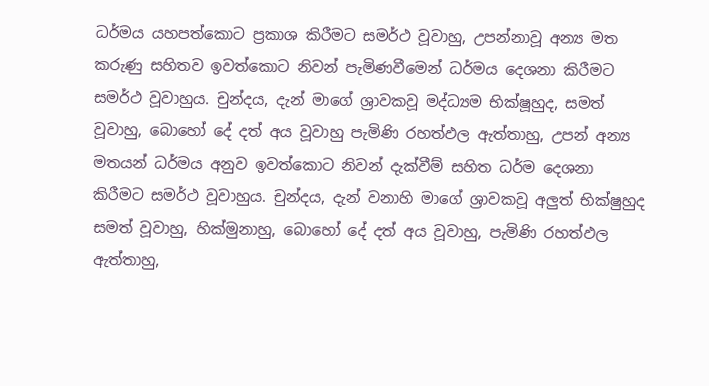ධර්මය යහපත්කොට ප්‍රකාශ කිරීමට සමර්ථ වූවාහු, උපන්නාවූ අන්‍ය මත කරුණු සහිතව ඉවත්කොට නිවන් පැමිණවීමෙන් ධර්මය දෙශනා කිරීමට සමර්ථ වූවාහුය. චුන්දය, දැන් මාගේ ශ්‍රාවකවූ මද්ධ්‍යම භික්ෂූහුද, සමත් වූවාහු, බොහෝ දේ දත් අය වූවාහු පැමිණි රහත්ඵල ඇත්තාහු, උපන් අන්‍ය මතයන් ධර්මය අනුව ඉවත්කොට නිවන් දැක්වීම් සහිත ධර්ම දෙශනා කිරීමට සමර්ථ වූවාහුය. චුන්දය, දැන් වනාහි මාගේ ශ්‍රාවකවූ අලුත් භික්ෂුහුද සමත් වූවාහු, හික්මුනාහු, බොහෝ දේ දත් අය වූවාහු, පැමිණි රහත්ඵල ඇත්තාහු,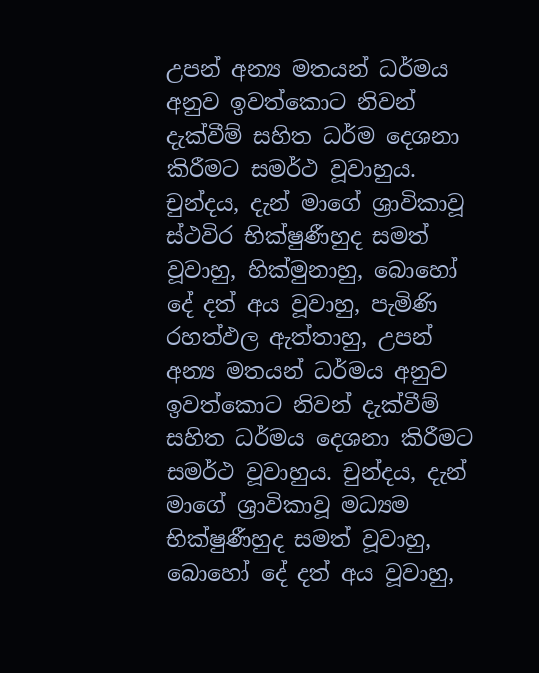උපන් අන්‍ය මතයන් ධර්මය අනුව ඉවත්කොට නිවන් දැක්වීම් සහිත ධර්ම දෙශනා කිරීමට සමර්ථ වූවාහුය. චුන්දය, දැන් මාගේ ශ්‍රාවිකාවූ ස්ථවිර භික්ෂුණීහුද සමත් වූවාහු, හික්මුනාහු, බොහෝ දේ දත් අය වූවාහු, පැමිණි රහත්ඵල ඇත්තාහු, උපන් අන්‍ය මතයන් ධර්මය අනුව ඉවත්කොට නිවන් දැක්වීම් සහිත ධර්මය දෙශනා කිරීමට සමර්ථ වූවාහුය. චුන්දය, දැන් මාගේ ශ්‍රාවිකාවූ මධ්‍යම භික්ෂුණීහුද සමත් වූවාහු, බොහෝ දේ දත් අය වූවාහු,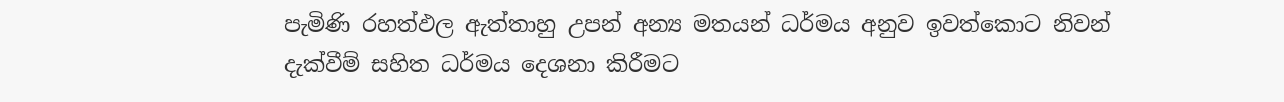පැමිණි රහත්ඵල ඇත්තාහු උපන් අන්‍ය මතයන් ධර්මය අනුව ඉවත්කොට නිවන් දැක්වීම් සහිත ධර්මය දෙශනා කිරීමට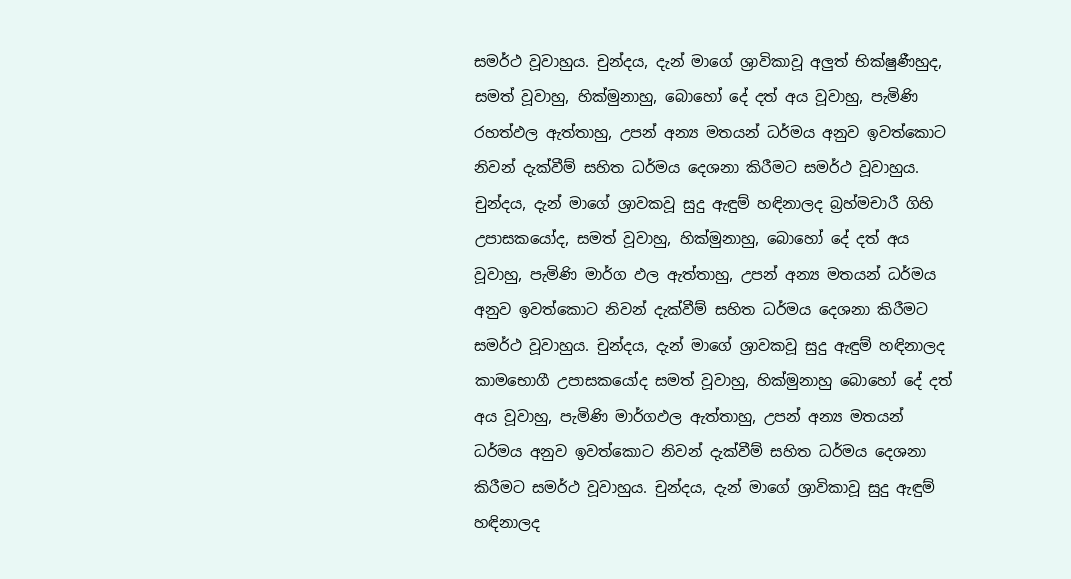සමර්ථ වූවාහුය. චුන්දය, දැන් මාගේ ශ්‍රාවිකාවූ අලුත් භික්ෂුණීහුද, සමත් වූවාහු, හික්මුනාහු, බොහෝ දේ දත් අය වූවාහු, පැමිණි රහත්ඵල ඇත්තාහු, උපන් අන්‍ය මතයන් ධර්මය අනුව ඉවත්කොට නිවන් දැක්වීම් සහිත ධර්මය දෙශනා කිරීමට සමර්ථ වූවාහුය. චුන්දය, දැන් මාගේ ශ්‍රාවකවූ සුදු ඇඳුම් හඳිනාලද බ්‍රහ්මචාරී ගිහි උපාසකයෝද, සමත් වූවාහු, හික්මුනාහු, බොහෝ දේ දත් අය වූවාහු, පැමිණි මාර්ග ඵල ඇත්තාහු, උපන් අන්‍ය මතයන් ධර්මය අනුව ඉවත්කොට නිවන් දැක්වීම් සහිත ධර්මය දෙශනා කිරීමට සමර්ථ වූවාහුය. චුන්දය, දැන් මාගේ ශ්‍රාවකවූ සුදු ඇඳුම් හඳිනාලද කාමභොගී උපාසකයෝද සමත් වූවාහු, හික්මුනාහු බොහෝ දේ දත් අය වූවාහු, පැමිණි මාර්ගඵල ඇත්තාහු, උපන් අන්‍ය මතයන් ධර්මය අනුව ඉවත්කොට නිවන් දැක්වීම් සහිත ධර්මය දෙශනා කිරීමට සමර්ථ වූවාහුය. චුන්දය, දැන් මාගේ ශ්‍රාවිකාවූ සුදු ඇඳුම් හඳිනාලද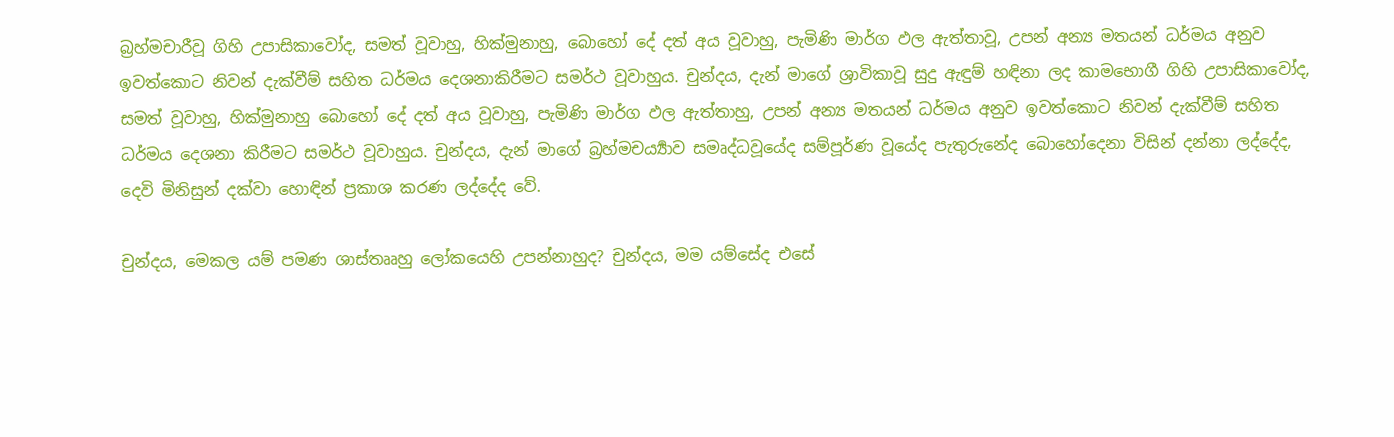බ්‍රහ්මචාරීවූ ගිහි උපාසිකාවෝද, සමත් වූවාහු, හික්මුනාහු, බොහෝ දේ දත් අය වූවාහු, පැමිණි මාර්ග ඵල ඇත්තාවූ, උපන් අන්‍ය මතයන් ධර්මය අනුව ඉවත්කොට නිවන් දැක්වීම් සහිත ධර්මය දෙශනාකිරීමට සමර්ථ වූවාහුය. චුන්දය, දැන් මාගේ ශ්‍රාවිකාවූ සුදු ඇඳුම් හඳිනා ලද කාමභොගී ගිහි උපාසිකාවෝද, සමත් වූවාහු, හික්මුනාහු බොහෝ දේ දත් අය වූවාහු, පැමිණි මාර්ග ඵල ඇත්තාහු, උපන් අන්‍ය මතයන් ධර්මය අනුව ඉවත්කොට නිවන් දැක්වීම් සහිත ධර්මය දෙශනා කිරීමට සමර්ථ වූවාහුය. චුන්දය, දැන් මාගේ බ්‍රහ්මචර්‍ය්‍යාව සමෘද්ධවූයේද සම්පූර්ණ වූයේද පැතුරුනේද බොහෝදෙනා විසින් දන්නා ලද්දේද, දෙවි මිනිසුන් දක්වා හොඳින් ප්‍රකාශ කරණ ලද්දේද වේ.

චුන්දය, මෙකල යම් පමණ ශාස්තෲහු ලෝකයෙහි උපන්නාහුද? චුන්දය, මම යම්සේද එසේ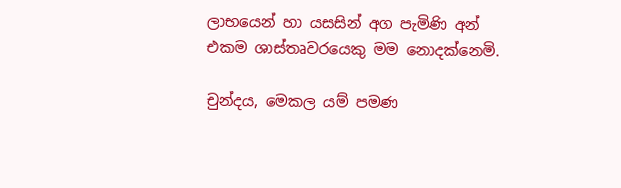ලාභයෙන් හා යසසින් අග පැමිණි අන් එකම ශාස්තෘවරයෙකු මම නොදක්නෙමි.

චුන්දය, මෙකල යම් පමණ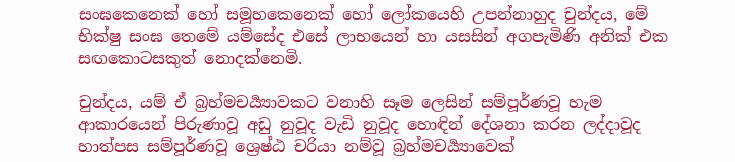සංඝකෙනෙක් හෝ සමූහකෙනෙක් හෝ ලෝකයෙහි උපන්නාහුද චුන්දය, මේ භික්ෂු සංඝ තෙමේ යම්සේද එසේ ලාභයෙන් හා යසසින් අගපැමිණි අනික් එක සඟකොටසකුත් නොදක්නෙමි.

චුන්දය, යම් ඒ බ්‍රහ්මචර්‍ය්‍යාවකට වනාහි සෑම ලෙසින් සම්පූර්ණවූ හැම ආකාරයෙන් පිරුණාවූ අඩු නුවූද වැඩි නුවූද හොඳින් දේශනා කරන ලද්දාවූද හාත්පස සම්පූර්ණවූ ශ්‍රෙෂ්ඨ චරියා නම්වූ බ්‍රහ්මචර්‍ය්‍යාවෙක්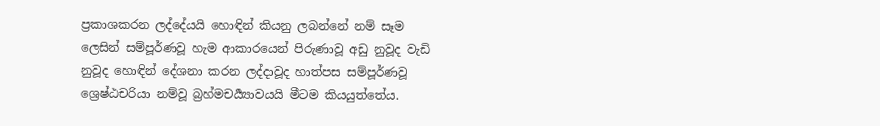ප්‍රකාශකරන ලද්දේයයි හොඳින් කියනු ලබන්නේ නම් සෑම ලෙසින් සම්පූර්ණවූ හැම ආකාරයෙන් පිරුණාවූ අඩු නුවූද වැඩි නුවූද හොඳින් දේශනා කරන ලද්දාවූද හාත්පස සම්පූර්ණවූ ශ්‍රෙෂ්ඨචරියා නම්වූ බ්‍රහ්මචර්‍ය්‍යාවයයි මීටම කියයුත්තේය.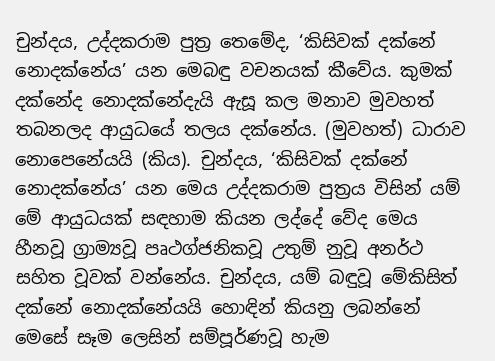චුන්දය, උද්දකරාම පුත්‍ර තෙමේද, ‘කිසිවක් දක්නේ නොදක්නේය’ යන මෙබඳු වචනයක් කීවේය. කුමක් දක්නේද නොදක්නේදැයි ඇසූ කල මනාව මුවහත් තබනලද ආයුධයේ තලය දක්නේය. (මුවහත්) ධාරාව නොපෙනේයයි (කිය). චුන්දය, ‘කිසිවක් දක්නේ නොදක්නේය’ යන මෙය උද්දකරාම පුත්‍රය විසින් යම් මේ ආයුධයක් සඳහාම කියන ලද්දේ වේද මෙය හීනවූ ග්‍රාම්‍යවූ පෘථග්ජනිකවූ උතුම් නුවූ අනර්ථ සහිත වූවක් වන්නේය. චුන්දය, යම් බඳුවූ මේකිසිත් දක්නේ නොදක්නේයයි හොඳින් කියනු ලබන්නේ මෙසේ සෑම ලෙසින් සම්පූර්ණවූ හැම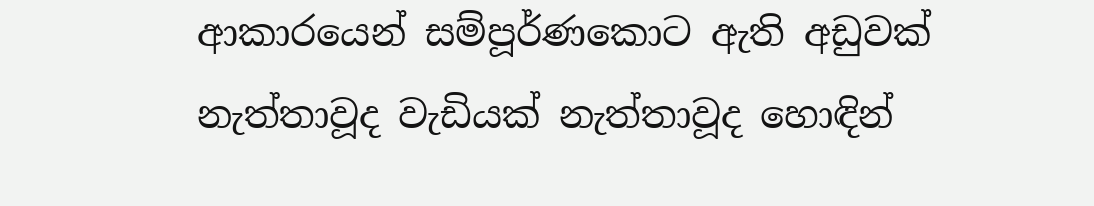ආකාරයෙන් සම්පූර්ණකොට ඇති අඩුවක් නැත්තාවූද වැඩියක් නැත්තාවූද හොඳින්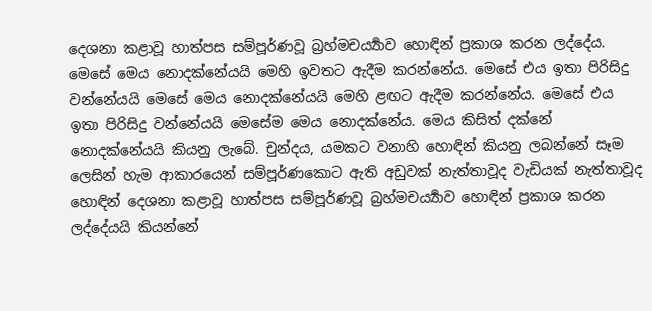දෙශනා කළාවූ හාත්පස සම්පූර්ණවූ බ්‍රහ්මචර්‍ය්‍යාව හොඳින් ප්‍රකාශ කරන ලද්දේය. මෙසේ මෙය නොදක්නේයයි මෙහි ඉවතට ඇදීම කරන්නේය. මෙසේ එය ඉතා පිරිසිදු වන්නේයයි මෙසේ මෙය නොදක්නේයයි මෙහි ළඟට ඇදීම කරන්නේය. මෙසේ එය ඉතා පිරිසිදු වන්නේයයි මෙසේම මෙය නොදක්නේය. මෙය කිසිත් දක්නේ නොදක්නේයයි කියනු ලැබේ. චුන්දය, යමකට වනාහි හොඳින් කියනු ලබන්නේ සෑම ලෙසින් හැම ආකාරයෙන් සම්පූර්ණකොට ඇති අඩුවක් නැත්තාවූද වැඩියක් නැත්තාවූද හොඳින් දෙශනා කළාවූ හාත්පස සම්පූර්ණවූ බ්‍රහ්මචර්‍ය්‍යාව හොඳින් ප්‍රකාශ කරන ලද්දේයයි කියන්නේ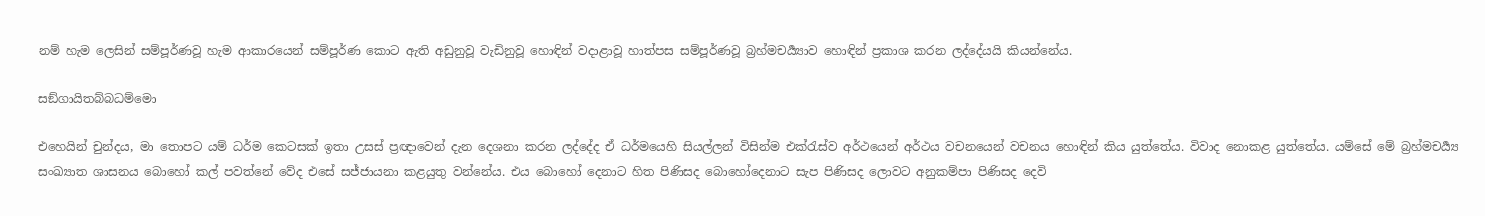නම් හැම ලෙසින් සම්පූර්ණවූ හැම ආකාරයෙන් සම්පූර්ණ කොට ඇති අඩුනුවූ වැඩිනුවූ හොඳින් වදාළාවූ හාත්පස සම්පූර්ණවූ බ්‍රහ්මචර්‍ය්‍යාව හොඳින් ප්‍රකාශ කරන ලද්දේයයි කියන්නේය.

සඞ්ගායිතබ්බධම්මො

එහෙයින් චුන්දය, මා තොපට යම් ධර්ම කෙටසක් ඉතා උසස් ප්‍රඥාවෙන් දැන දෙශනා කරන ලද්දේද ඒ ධර්මයෙහි සියල්ලන් විසින්ම එක්රැස්ව අර්ථයෙන් අර්ථය වචනයෙන් වචනය හොඳින් කිය යුත්තේය. විවාද නොකළ යුත්තේය. යම්සේ මේ බ්‍රහ්මචර්‍ය්‍ය සංඛ්‍යාත ශාසනය බොහෝ කල් පවත්නේ වේද එසේ සජ්ජායනා කළයුතු වන්නේය. එය බොහෝ දෙනාට හිත පිණිසද බොහෝදෙනාට සැප පිණිසද ලොවට අනුකම්පා පිණිසද දෙවි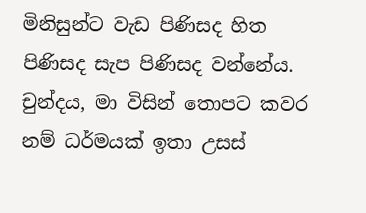මිනිසුන්ට වැඩ පිණිසද හිත පිණිසද සැප පිණිසද වන්නේය. චුන්දය, මා විසින් තොපට කවර නම් ධර්මයක් ඉතා උසස්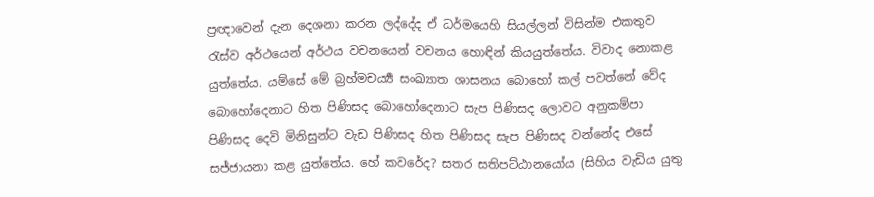ප්‍රඥාවෙන් දැන දෙශනා කරන ලද්දේද ඒ ධර්මයෙහි සියල්ලන් විසින්ම එකතුව රැස්ව අර්ථයෙන් අර්ථය වචනයෙන් වචනය හොඳින් කියයුත්තේය. විවාද නොකළ යුත්තේය. යම්සේ මේ බ්‍රහ්මචර්‍ය්‍ය සංඛ්‍යාත ශාසනය බොහෝ කල් පවත්නේ වේද බොහෝදෙනාට හිත පිණිසද බොහෝදෙනාට සැප පිණිසද ලොවට අනුකම්පා පිණිසද දෙවි මිනිසුන්ට වැඩ පිණිසද හිත පිණිසද සැප පිණිසද වන්නේද එසේ සජ්ජායනා කළ යුත්තේය. හේ කවරේද? සතර සතිපට්ඨානයෝය (සිහිය වැඩිය යුතු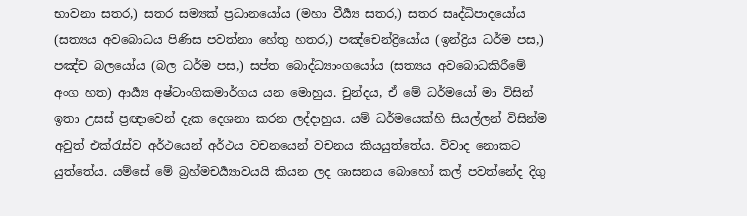භාවනා සතර,) සතර සම්‍යක් ප්‍රධානයෝය (මහා වීර්‍ය්‍ය සතර,) සතර සෘද්ධිපාදයෝය (සත්‍යය අවබොධය පිණිස පවත්නා හේතු හතර,) පඤ්චෙන්ද්‍රියෝය (ඉන්ද්‍රිය ධර්ම පස,) පඤ්ච බලයෝය (බල ධර්ම පස,) සප්ත බොද්ධ්‍යාංගයෝය (සත්‍යය අවබොධකිරීමේ අංග හත) ආර්‍ය්‍ය අෂ්ටාංගිකමාර්ගය යන මොහුය. චුන්දය, ඒ මේ ධර්මයෝ මා විසින් ඉතා උසස් ප්‍රඥාවෙන් දැක දෙශනා කරන ලද්දාහුය. යම් ධර්මයෙක්හි සියල්ලන් විසින්ම අවුත් එක්රැස්ව අර්ථයෙන් අර්ථය වචනයෙන් වචනය කියයුත්තේය. විවාද නොකට යුත්තේය. යම්සේ මේ බ්‍රහ්මචර්‍ය්‍යාවයයි කියන ලද ශාසනය බොහෝ කල් පවත්නේද දිගු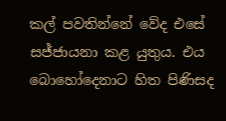කල් පවතින්නේ වේද එසේ සජ්ජායනා කළ යුතුය. එය බොහෝදෙනාට හිත පිණිසද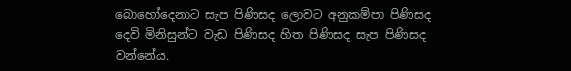බොහෝදෙනාට සැප පිණිසද ලොවට අනුකම්පා පිණිසද දෙවි මිනිසුන්ට වැඩ පිණිසද හිත පිණිසද සැප පිණිසද වන්නේය.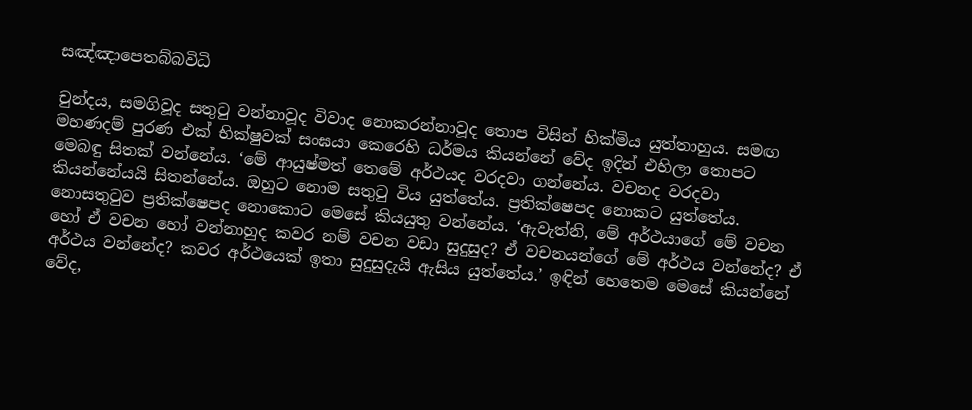සඤ්ඤාපෙතබ්බවිධි

චුන්දය, සමගිවූද සතුටු වන්නාවූද විවාද නොකරන්නාවූද තොප විසින් හික්මිය යුත්තාහුය. සමඟ මහණදම් පුරණ එක් භික්ෂුවක් සංඝයා කෙරෙහි ධර්මය කියන්නේ වේද ඉදින් එහිලා තොපට මෙබඳු සිතක් වන්නේය. ‘මේ ආයුෂ්මත් තෙමේ අර්ථයද වරදවා ගන්නේය. වචනද වරදවා කියන්නේයයි සිතන්නේය. ඔහුට නොම සතුටු විය යුත්තේය. ප්‍රතික්ෂෙපද නොකට යුත්තේය. නොසතුටුව ප්‍රතික්ෂෙපද නොකොට මෙසේ කියයුතු වන්නේය. ‘ඇවැත්නි, මේ අර්ථයාගේ මේ වචන හෝ ඒ වචන හෝ වන්නාහුද කවර නම් වචන වඩා සුදුසුද? ඒ වචනයන්ගේ මේ අර්ථය වන්නේද? ඒ අර්ථය වන්නේද? කවර අර්ථයෙක් ඉතා සුදුසුදැයි ඇසිය යුත්තේය.’ ඉඳින් හෙතෙම මෙසේ කියන්නේ වේද,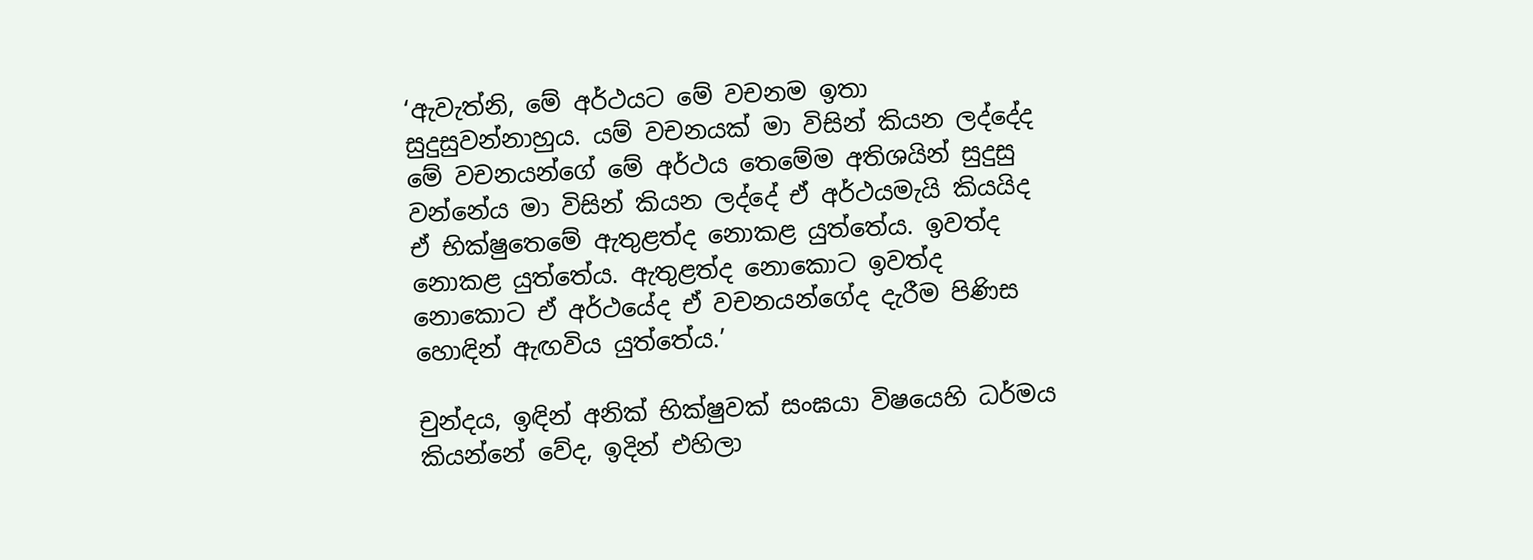‘ඇවැත්නි, මේ අර්ථයට මේ වචනම ඉතා සුදුසුවන්නාහුය. යම් වචනයක් මා විසින් කියන ලද්දේද මේ වචනයන්ගේ මේ අර්ථය තෙමේම අතිශයින් සුදුසු වන්නේය මා විසින් කියන ලද්දේ ඒ අර්ථයමැයි කියයිද ඒ භික්ෂුතෙමේ ඇතුළත්ද නොකළ යුත්තේය. ඉවත්ද නොකළ යුත්තේය. ඇතුළත්ද නොකොට ඉවත්ද නොකොට ඒ අර්ථයේද ඒ වචනයන්ගේද දැරීම පිණිස හොඳින් ඇඟවිය යුත්තේය.’

චුන්දය, ඉඳින් අනික් භික්ෂුවක් සංඝයා විෂයෙහි ධර්මය කියන්නේ වේද, ඉදින් එහිලා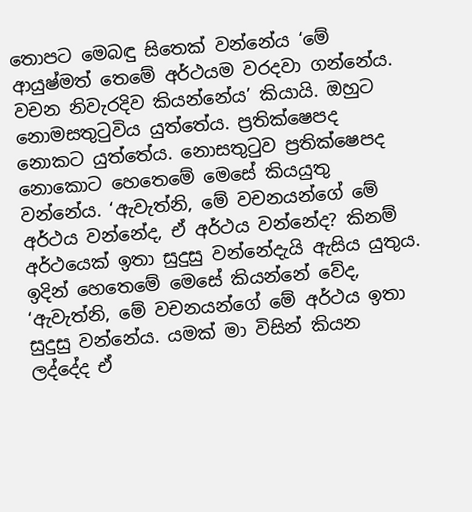තොපට මෙබඳු සිතෙක් වන්නේය ‘මේ ආයුෂ්මත් තෙමේ අර්ථයම වරදවා ගන්නේය. වචන නිවැරදිව කියන්නේය’ කියායි. ඔහුට නොමසතුටුවිය යුත්තේය. ප්‍රතික්ෂෙපද නොකට යුත්තේය. නොසතුටුව ප්‍රතික්ෂෙපද නොකොට හෙතෙමේ මෙසේ කියයුතු වන්නේය. ‘ඇවැත්නි, මේ වචනයන්ගේ මේ අර්ථය වන්නේද, ඒ අර්ථය වන්නේද? කිනම් අර්ථයෙක් ඉතා සුදුසු වන්නේදැයි ඇසිය යුතුය. ඉදින් හෙතෙමේ මෙසේ කියන්නේ වේද, ‘ඇවැත්නි, මේ වචනයන්ගේ මේ අර්ථය ඉතා සුදුසු වන්නේය. යමක් මා විසින් කියන ලද්දේද ඒ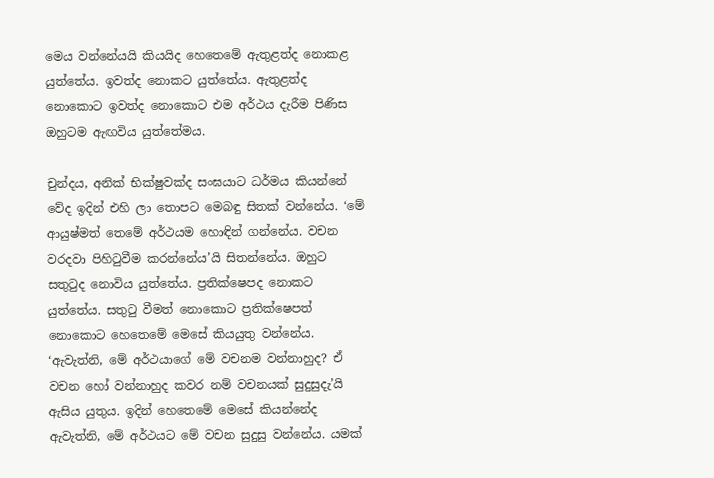මෙය වන්නේයයි කියයිද හෙතෙමේ ඇතුළත්ද නොකළ යුත්තේය. ඉවත්ද නොකට යුත්තේය. ඇතුළත්ද නොකොට ඉවත්ද නොකොට එම අර්ථය දැරීම පිණිස ඔහුටම ඇඟවිය යුත්තේමය.

චුන්දය, අනික් භික්ෂුවක්ද සංඝයාට ධර්මය කියන්නේ වේද ඉදින් එහි ලා තොපට මෙබඳු සිතක් වන්නේය. ‘මේ ආයුෂ්මත් තෙමේ අර්ථයම හොඳින් ගන්නේය. වචන වරදවා පිහිටුවීම කරන්නේය’යි සිතන්නේය. ඔහුට සතුටුද නොවිය යුත්තේය. ප්‍රතික්ෂෙපද නොකට යුත්තේය. සතුටු වීමත් නොකොට ප්‍රතික්ෂෙපත් නොකොට හෙතෙමේ මෙසේ කියයුතු වන්නේය. ‘ඇවැත්නි, මේ අර්ථයාගේ මේ වචනම වන්නාහුද? ඒ වචන හෝ වන්නාහුද කවර නම් වචනයක් සුදුසුදැ’යි ඇසිය යුතුය. ඉදින් හෙතෙමේ මෙසේ කියන්නේද ඇවැත්නි, මේ අර්ථයට මේ වචන සුදුසු වන්නේය. යමක්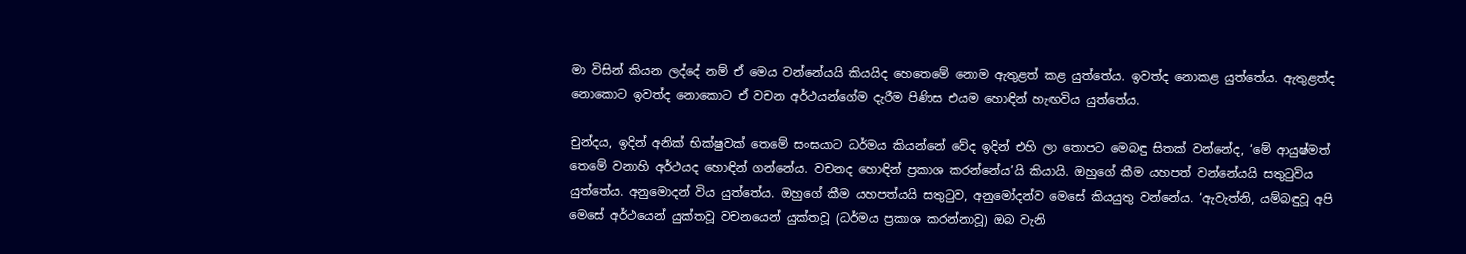මා විසින් කියන ලද්දේ නම් ඒ මෙය වන්නේයයි කියයිද හෙතෙමේ නොම ඇතුළත් කළ යුත්තේය. ඉවත්ද නොකළ යුත්තේය. ඇතුළත්ද නොකොට ඉවත්ද නොකොට ඒ වචන අර්ථයන්ගේම දැරීම පිණිස එයම හොඳින් හැඟවිය යුත්තේය.

චුන්දය, ඉදින් අනික් භික්ෂුවක් තෙමේ සංඝයාට ධර්මය කියන්නේ වේද ඉදින් එහි ලා තොපට මෙබඳු සිතක් වන්නේද, ‘මේ ආයුෂ්මත් තෙමේ වනාහි අර්ථයද හොඳින් ගන්නේය. වචනද හොඳින් ප්‍රකාශ කරන්නේය’යි කියායි. ඔහුගේ කීම යහපත් වන්නේයයි සතුටුවිය යුත්තේය. අනුමොදන් විය යුත්තේය. ඔහුගේ කීම යහපත්යයි සතුටුව, අනුමෝදන්ව මෙසේ කියයුතු වන්නේය. ‘ඇවැත්නි, යම්බඳුවූ අපි මෙසේ අර්ථයෙන් යුක්තවූ වචනයෙන් යුක්තවූ (ධර්මය ප්‍රකාශ කරන්නාවූ) ඔබ වැනි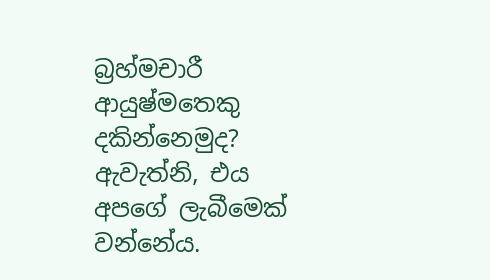බ්‍රහ්මචාරී ආයුෂ්මතෙකු දකින්නෙමුද? ඇවැත්නි, එය අපගේ ලැබීමෙක් වන්නේය.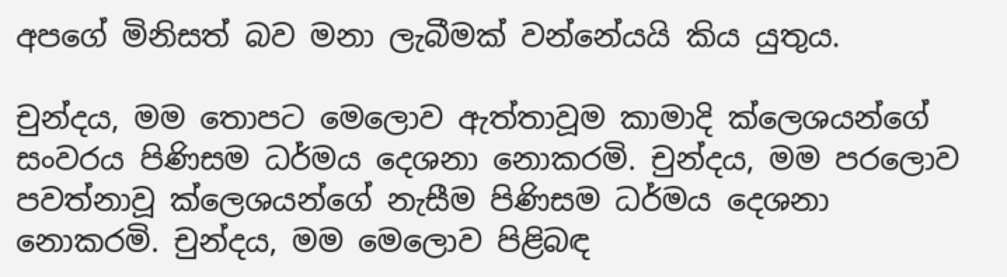අපගේ මිනිසත් බව මනා ලැබීමක් වන්නේයයි කිය යුතුය.

චුන්දය, මම තොපට මෙලොව ඇත්තාවූම කාමාදි ක්ලෙශයන්ගේ සංවරය පිණිසම ධර්මය දෙශනා නොකරමි. චුන්දය, මම පරලොව පවත්නාවූ ක්ලෙශයන්ගේ නැසීම පිණිසම ධර්මය දෙශනා නොකරමි. චුන්දය, මම මෙලොව පිළිබඳ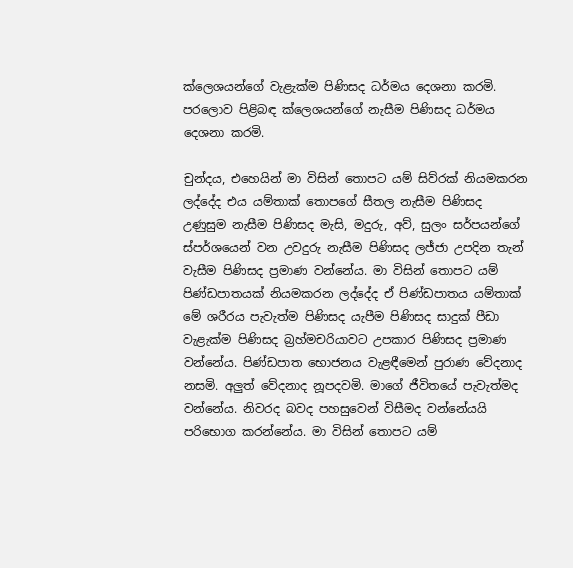ක්ලෙශයන්ගේ වැළැක්ම පිණිසද ධර්මය දෙශනා කරමි. පරලොව පිළිබඳ ක්ලෙශයන්ගේ නැසීම පිණිසද ධර්මය දෙශනා කරමි.

චුන්දය, එහෙයින් මා විසින් තොපට යම් සිව්රක් නියමකරන ලද්දේද එය යම්තාක් තොපගේ සීතල නැසීම පිණිසද උණුසුම නැසීම පිණිසද මැසි, මදුරු, අව්, සුලං සර්පයන්ගේ ස්පර්ශයෙන් වන උවදුරු නැසීම පිණිසද ලජ්ජා උපදින තැන් වැසීම පිණිසද ප්‍රමාණ වන්නේය. මා විසින් තොපට යම් පිණ්ඩපාතයක් නියමකරන ලද්දේද ඒ පිණ්ඩපාතය යම්තාක් මේ ශරීරය පැවැත්ම පිණිසද යැපීම පිණිසද සාදුක් පීඩා වැළැක්ම පිණිසද බ්‍රහ්මචරියාවට උපකාර පිණිසද ප්‍රමාණ වන්නේය. පිණ්ඩපාත භොජනය වැළඳීමෙන් පුරාණ වේදනාද නසමි. අලුත් වේදනාද නූපදවමි. මාගේ ජීවිතයේ පැවැත්මද වන්නේය. නිවරද බවද පහසුවෙන් විසීමද වන්නේයයි පරිභොග කරන්නේය. මා විසින් තොපට යම්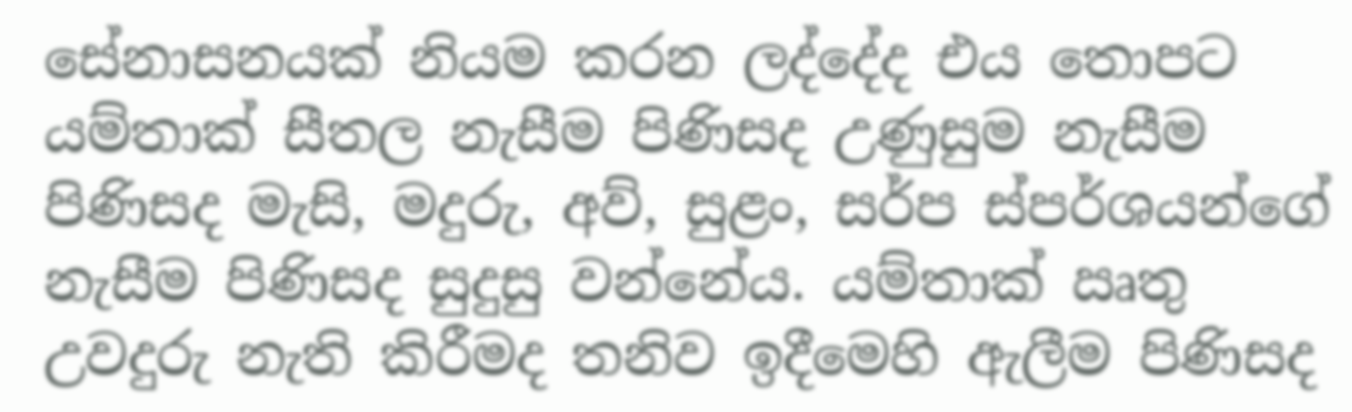සේනාසනයක් නියම කරන ලද්දේද එය තොපට යම්තාක් සීතල නැසීම පිණිසද උණුසුම නැසීම පිණිසද මැසි, මදුරු, අව්, සුළං, සර්ප ස්පර්ශයන්ගේ නැසීම පිණිසද සුදුසු වන්නේය. යම්තාක් ඍතු උවදුරු නැති කිරීමද තනිව ඉදීමෙහි ඇලීම පිණිසද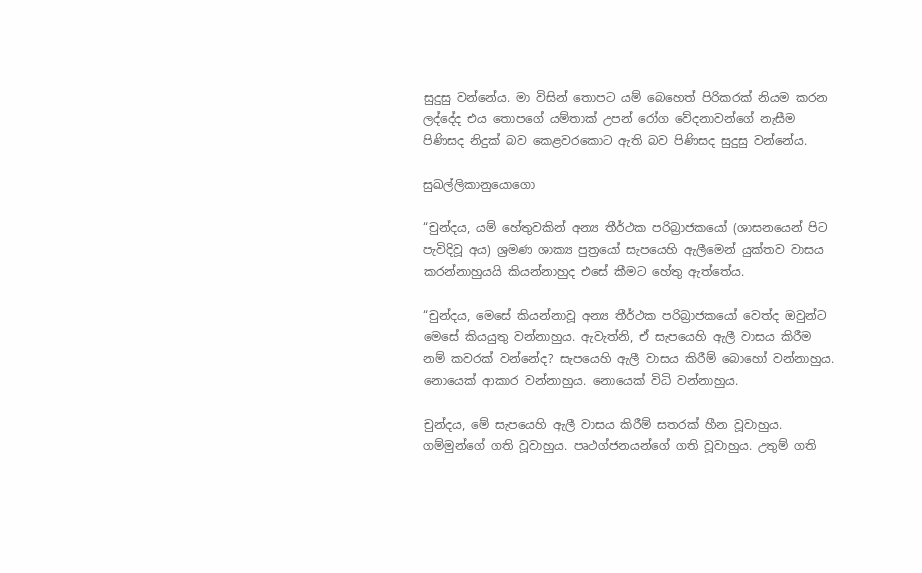සුදුසු වන්නේය. මා විසින් තොපට යම් බෙහෙත් පිරිකරක් නියම කරන ලද්දේද එය තොපගේ යම්තාක් උපන් රෝග වේදනාවන්ගේ නැසීම පිණිසද නිදුක් බව කෙළවරකොට ඇති බව පිණිසද සුදුසු වන්නේය.

සුඛල්ලිකානුයොගො

“චුන්දය, යම් හේතුවකින් අන්‍ය තීර්ථක පරිබ්‍රාජකයෝ (ශාසනයෙන් පිට පැවිදිවූ අය) ශ්‍රමණ ශාක්‍ය පුත්‍රයෝ සැපයෙහි ඇලීමෙන් යුක්තව වාසය කරන්නාහුයයි කියන්නාහුද එසේ කීමට හේතු ඇත්තේය.

“චුන්දය, මෙසේ කියන්නාවූ අන්‍ය තීර්ථක පරිබ්‍රාජකයෝ වෙත්ද ඔවුන්ට මෙසේ කියයුතු වන්නාහුය. ඇවැත්නි, ඒ සැපයෙහි ඇලී වාසය කිරීම නම් කවරක් වන්නේද? සැපයෙහි ඇලී වාසය කිරීම් බොහෝ වන්නාහුය. නොයෙක් ආකාර වන්නාහුය. නොයෙක් විධි වන්නාහුය.

චුන්දය, මේ සැපයෙහි ඇලී වාසය කිරීම් සතරක් හීන වූවාහුය. ගම්මුන්ගේ ගති වූවාහුය. පෘථග්ජනයන්ගේ ගති වූවාහුය. උතුම් ගති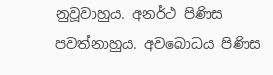නුවූවාහුය. අනර්ථ පිණිස පවත්නාහුය. අවබොධය පිණිස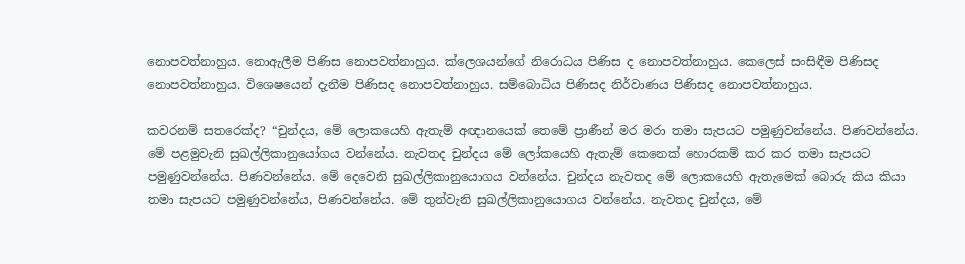නොපවත්නාහුය. නොඇලීම පිණිස නොපවත්නාහුය. ක්ලෙශයන්ගේ නිරොධය පිණිස ද නොපවත්නාහුය. කෙලෙස් සංසිඳීම පිණිසද නොපවත්නාහුය. විශෙෂයෙන් දැනීම පිණිසද නොපවත්නාහුය. සම්බොධිය පිණිසද නිර්වාණය පිණිසද නොපවත්නාහුය.

කවරනම් සතරෙක්ද? “චුන්දය, මේ ලොකයෙහි ඇතැම් අඥානයෙක් තෙමේ ප්‍රාණීන් මර මරා තමා සැපයට පමුණුවන්නේය. පිණවන්නේය. මේ පළමුවැනි සුඛල්ලිකානුයෝගය වන්නේය. නැවතද චුන්දය මේ ලෝකයෙහි ඇතැම් කෙනෙක් හොරකම් කර කර තමා සැපයට පමුණුවන්නේය. පිණවන්නේය. මේ දෙවෙනි සුඛල්ලිකානුයොගය වන්නේය. චුන්දය නැවතද මේ ලොකයෙහි ඇතැමෙක් බොරු කිය කියා තමා සැපයට පමුණුවන්නේය, පිණවන්නේය. මේ තුන්වැනි සුඛල්ලිකානුයොගය වන්නේය. නැවතද චුන්දය, මේ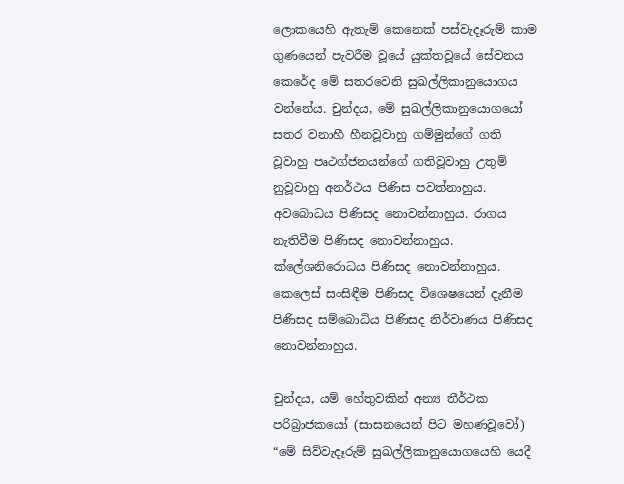ලොකයෙහි ඇතැම් කෙනෙක් පස්වැදෑරුම් කාම ගුණයෙන් පැවරීම වූයේ යුක්තවූයේ සේවනය කෙරේද මේ සතරවෙනි සුඛල්ලිකානුයොගය වන්නේය. චුන්දය, මේ සුඛල්ලිකානුයොගයෝ සතර වනාහී හීනවූවාහු ගම්මුන්ගේ ගති වූවාහු පෘථග්ජනයන්ගේ ගතිවූවාහු උතුම් නුවූවාහු අනර්ථය පිණිස පවත්නාහුය. අවබොධය පිණිසද නොවන්නාහුය. රාගය නැතිවීම පිණිසද නොවන්නාහුය. ක්ලේශනිරොධය පිණිසද නොවන්නාහුය. කෙලෙස් සංසිඳීම පිණිසද විශෙෂයෙන් දැනීම පිණිසද සම්බොධිය පිණිසද නිර්වාණය පිණිසද නොවන්නාහුය.

චුන්දය, යම් හේතුවකින් අන්‍ය තීර්ථක පරිබ්‍රාජකයෝ (සාසනයෙන් පිට මහණවූවෝ) “මේ සිව්වැදෑරුම් සුඛල්ලිකානුයොගයෙහි යෙදී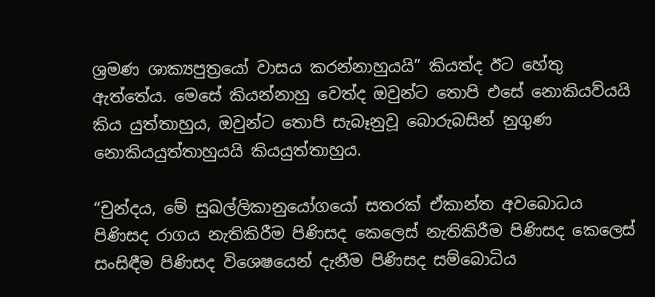ශ්‍රමණ ශාක්‍යපුත්‍රයෝ වාසය කරන්නාහුයයි” කියත්ද ඊට හේතු ඇත්තේය. මෙසේ කියන්නාහු වෙත්ද ඔවුන්ට තොපි එසේ නොකියව්යයි කිය යුත්තාහුය, ඔවුන්ට තොපි සැබෑනුවූ බොරුබසින් නුගුණ නොකියයුත්තාහුයයි කියයුත්තාහුය.

“චුන්දය, මේ සුඛල්ලිකානුයෝගයෝ සතරක් ඒකාන්ත අවබොධය පිණිසද රාගය නැතිකිරීම පිණිසද කෙලෙස් නැතිකිරීම පිණිසද කෙලෙස් සංසිඳීම පිණිසද විශෙෂයෙන් දැනීම පිණිසද සම්බොධිය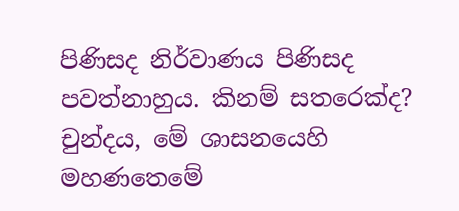පිණිසද නිර්වාණය පිණිසද පවත්නාහුය. කිනම් සතරෙක්ද? චුන්දය, මේ ශාසනයෙහි මහණතෙමේ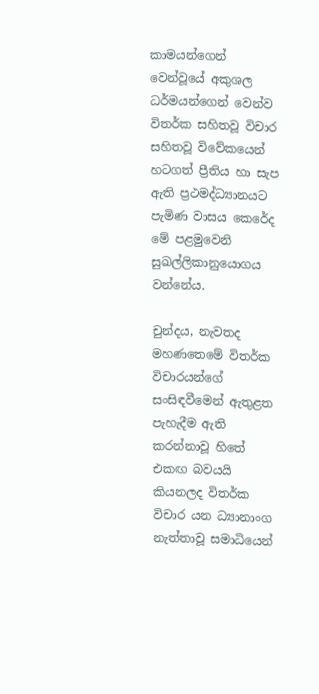කාමයන්ගෙන් වෙන්වූයේ අකුශල ධර්මයන්ගෙන් වෙන්ව විතර්ක සහිතවූ විචාර සහිතවූ විවේකයෙන් හටගත් ප්‍රීතිය හා සැප ඇති ප්‍රථමද්ධ්‍යානයට පැමිණ වාසය කෙරේද මේ පළමුවෙනි සුඛල්ලිකානුයොගය වන්නේය.

චුන්දය, නැවතද මහණතෙමේ විතර්ක විචාරයන්ගේ සංසිඳවීමෙන් ඇතුළත පැහැදීම ඇති කරන්නාවූ හිතේ එකඟ බවයයි කියනලද විතර්ක විචාර යන ධ්‍යානාංග නැත්තාවූ සමාධියෙන්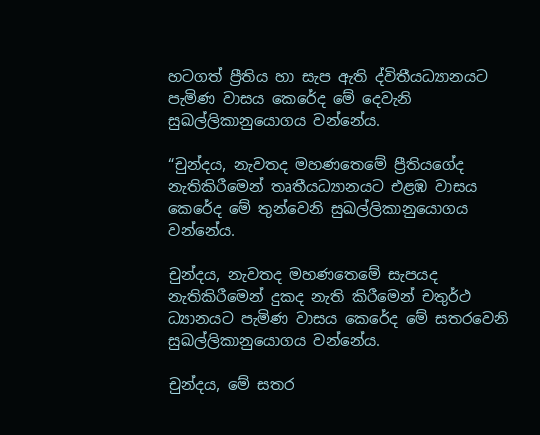හටගත් ප්‍රීතිය හා සැප ඇති ද්විතීයධ්‍යානයට පැමිණ වාසය කෙරේද මේ දෙවැනි සුඛල්ලිකානුයොගය වන්නේය.

“චුන්දය, නැවතද මහණතෙමේ ප්‍රීතියගේද නැතිකිරීමෙන් තෘතීයධ්‍යානයට එළඹ වාසය කෙරේද මේ තුන්වෙනි සුඛල්ලිකානුයොගය වන්නේය.

චුන්දය, නැවතද මහණතෙමේ සැපයද නැතිකිරීමෙන් දුකද නැති කිරීමෙන් චතුර්ථ ධ්‍යානයට පැමිණ වාසය කෙරේද මේ සතරවෙනි සුඛල්ලිකානුයොගය වන්නේය.

චුන්දය, මේ සතර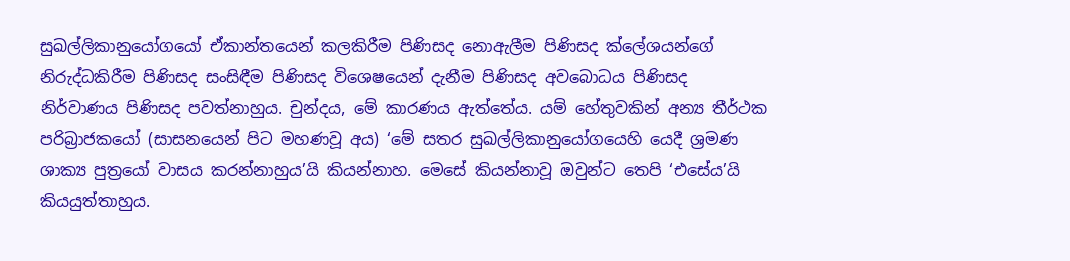සුඛල්ලිකානුයෝගයෝ ඒකාන්තයෙන් කලකිරීම පිණිසද නොඇලීම පිණිසද ක්ලේශයන්ගේ නිරුද්ධකිරීම පිණිසද සංසිඳීම පිණිසද විශෙෂයෙන් දැනීම පිණිසද අවබොධය පිණිසද නිර්වාණය පිණිසද පවත්නාහුය. චුන්දය, මේ කාරණය ඇත්තේය. යම් හේතුවකින් අන්‍ය තීර්ථක පරිබ්‍රාජකයෝ (සාසනයෙන් පිට මහණවූ අය) ‘මේ සතර සුඛල්ලිකානුයෝගයෙහි යෙදී ශ්‍රමණ ශාක්‍ය පුත්‍රයෝ වාසය කරන්නාහුය’යි කියන්නාහ. මෙසේ කියන්නාවූ ඔවුන්ට තෙපි ‘එසේය’යි කියයුත්තාහුය.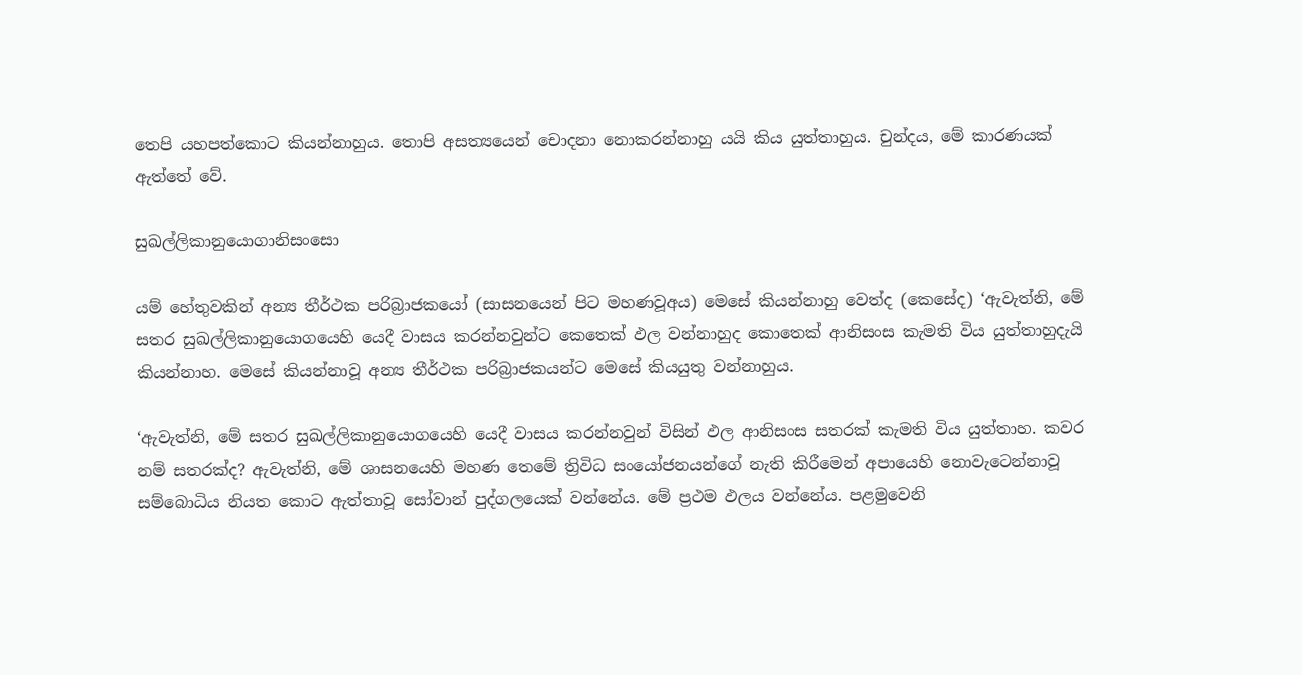තෙපි යහපත්කොට කියන්නාහුය. තොපි අසත්‍යයෙන් චොදනා නොකරන්නාහු යයි කිය යුත්තාහුය. චුන්දය, මේ කාරණයක් ඇත්තේ වේ.

සුඛල්ලිකානුයොගානිසංසො

යම් හේතුවකින් අන්‍ය තීර්ථක පරිබ්‍රාජකයෝ (සාසනයෙන් පිට මහණවූඅය) මෙසේ කියන්නාහු වෙත්ද (කෙසේද) ‘ඇවැත්නි, මේ සතර සුඛල්ලිකානුයොගයෙහි යෙදී වාසය කරන්නවුන්ට කෙතෙක් ඵල වන්නාහුද කොතෙක් ආනිසංස කැමති විය යුත්තාහුදැයි කියන්නාහ. මෙසේ කියන්නාවූ අන්‍ය තීර්ථක පරිබ්‍රාජකයන්ට මෙසේ කියයුතු වන්නාහුය.

‘ඇවැත්නි, මේ සතර සුඛල්ලිකානුයොගයෙහි යෙදී වාසය කරන්නවුන් විසින් ඵල ආනිසංස සතරක් කැමති විය යුත්තාහ. කවර නම් සතරක්ද? ඇවැත්නි, මේ ශාසනයෙහි මහණ තෙමේ ත්‍රිවිධ සංයෝජනයන්ගේ නැති කිරීමෙන් අපායෙහි නොවැටෙන්නාවූ සම්බොධිය නියත කොට ඇත්තාවූ සෝවාන් පුද්ගලයෙක් වන්නේය. මේ ප්‍රථම ඵලය වන්නේය. පළමුවෙනි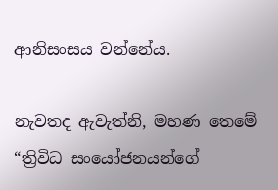ආනිසංසය වන්නේය.

නැවතද ඇවැත්නි, මහණ තෙමේ “ත්‍රිවිධ සංයෝජනයන්ගේ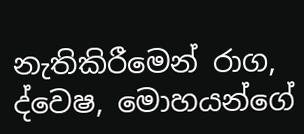නැතිකිරීමෙන් රාග, ද්වෙෂ, මොහයන්ගේ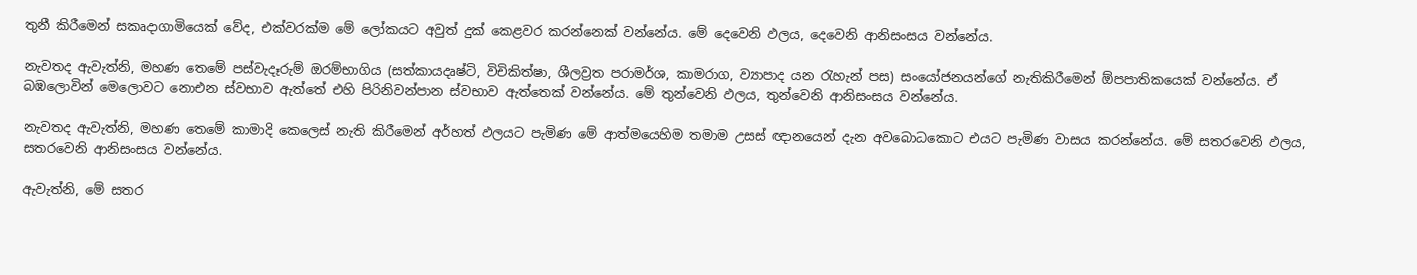තුනී කිරීමෙන් සකෘදාගාමියෙක් වේද, එක්වරක්ම මේ ලෝකයට අවුත් දුක් කෙළවර කරන්නෙක් වන්නේය. මේ දෙවෙනි ඵලය, දෙවෙනි ආනිසංසය වන්නේය.

නැවතද ඇවැත්නි, මහණ තෙමේ පස්වැදෑරුම් ඔරම්භාගිය (සත්කායදෘෂ්ටි, විචිකිත්ෂා, ශීලව්‍රත පරාමර්ශ, කාමරාග, ව්‍යාපාද යන රැහැන් පස) සංයෝජනයන්ගේ නැතිකිරීමෙන් ඕපපාතිකයෙක් වන්නේය. ඒ බඹලොවින් මෙලොවට නොඑන ස්වභාව ඇත්තේ එහි පිරිනිවන්පාන ස්වභාව ඇත්තෙක් වන්නේය. මේ තුන්වෙනි ඵලය, තුන්වෙනි ආනිසංසය වන්නේය.

නැවතද ඇවැත්නි, මහණ තෙමේ කාමාදි කෙලෙස් නැති කිරීමෙන් අර්හත් ඵලයට පැමිණ මේ ආත්මයෙහිම තමාම උසස් ඥානයෙන් දැන අවබොධකොට එයට පැමිණ වාසය කරන්නේය. මේ සතරවෙනි ඵලය, සතරවෙනි ආනිසංසය වන්නේය.

ඇවැත්නි, මේ සතර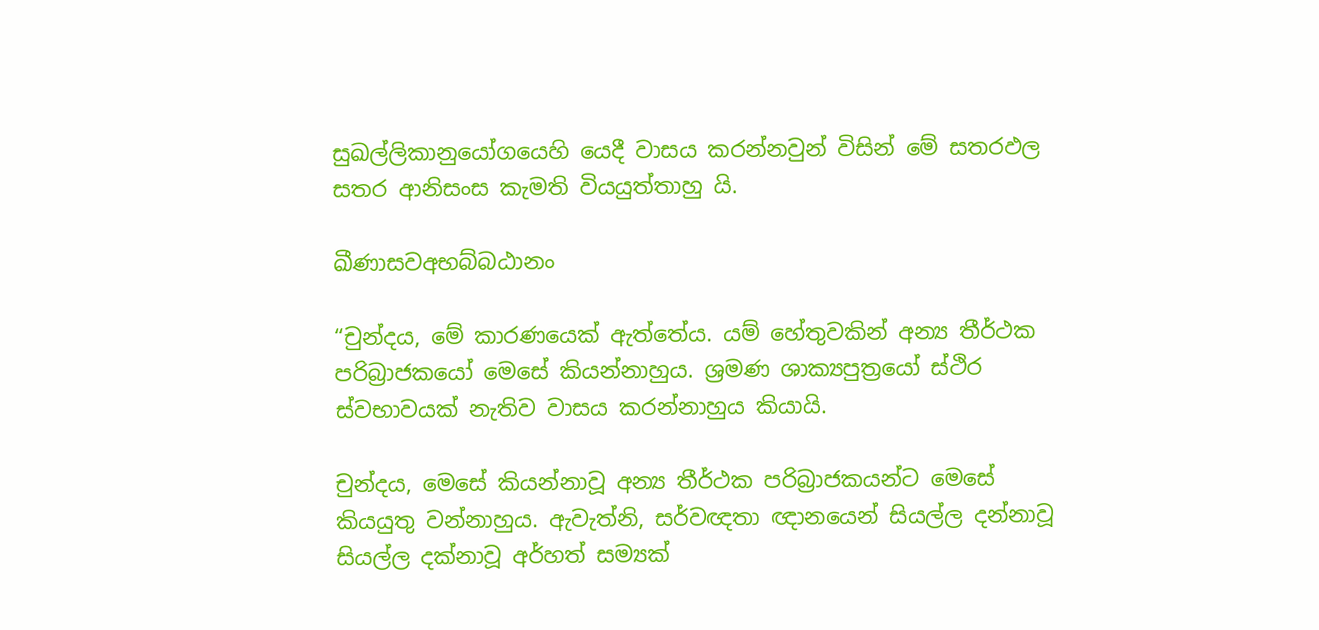සුඛල්ලිකානුයෝගයෙහි යෙදී වාසය කරන්නවුන් විසින් මේ සතරඵල සතර ආනිසංස කැමති වියයුත්තාහු යි.

ඛීණාසවඅභබ්බඨානං

“චුන්දය, මේ කාරණයෙක් ඇත්තේය. යම් හේතුවකින් අන්‍ය තීර්ථක පරිබ්‍රාජකයෝ මෙසේ කියන්නාහුය. ශ්‍රමණ ශාක්‍යපුත්‍රයෝ ස්ථිර ස්වභාවයක් නැතිව වාසය කරන්නාහුය කියායි.

චුන්දය, මෙසේ කියන්නාවූ අන්‍ය තීර්ථක පරිබ්‍රාජකයන්ට මෙසේ කියයුතු වන්නාහුය. ඇවැත්නි, සර්වඥතා ඥානයෙන් සියල්ල දන්නාවූ සියල්ල දක්නාවූ අර්හත් සම්‍යක්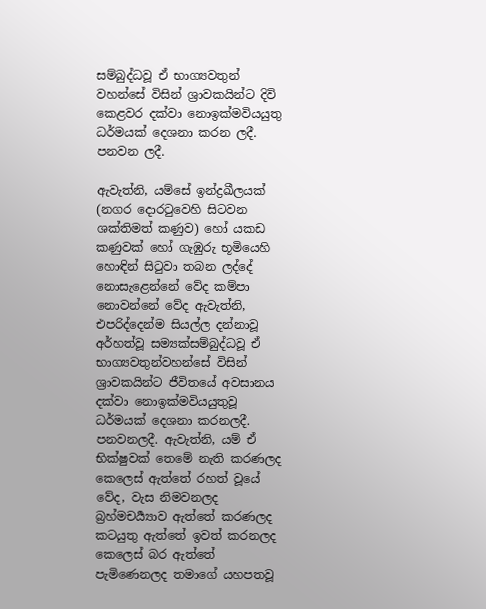සම්බුද්ධවූ ඒ භාග්‍යවතුන් වහන්සේ විසින් ශ්‍රාවකයින්ට දිවි කෙළවර දක්වා නොඉක්මවියයුතු ධර්මයක් දෙශනා කරන ලදී. පනවන ලදී.

ඇවැත්නි, යම්සේ ඉන්ද්‍රඛීලයක් (නගර දොරටුවෙහි සිටවන ශක්තිමත් කණුව) හෝ යකඩ කණුවක් හෝ ගැඹුරු භූමියෙහි හොඳින් සිටුවා තබන ලද්දේ නොසැළෙන්නේ වේද කම්පා නොවන්නේ වේද ඇවැත්නි, එපරිද්දෙන්ම සියල්ල දන්නාවූ අර්හත්වූ සම්‍යක්සම්බුද්ධවූ ඒ භාග්‍යවතුන්වහන්සේ විසින් ශ්‍රාවකයින්ට ජීවිතයේ අවසානය දක්වා නොඉක්මවියයුතුවූ ධර්මයක් දෙශනා කරනලදී. පනවනලදී. ඇවැත්නි, යම් ඒ භික්ෂුවක් තෙමේ නැති කරණලද කෙලෙස් ඇත්තේ රහත් වූයේ වේද, වැස නිමවනලද බ්‍රහ්මචර්‍ය්‍යාව ඇත්තේ කරණලද කටයුතු ඇත්තේ ඉවත් කරනලද කෙලෙස් බර ඇත්තේ පැමිණෙනලද තමාගේ යහපතවූ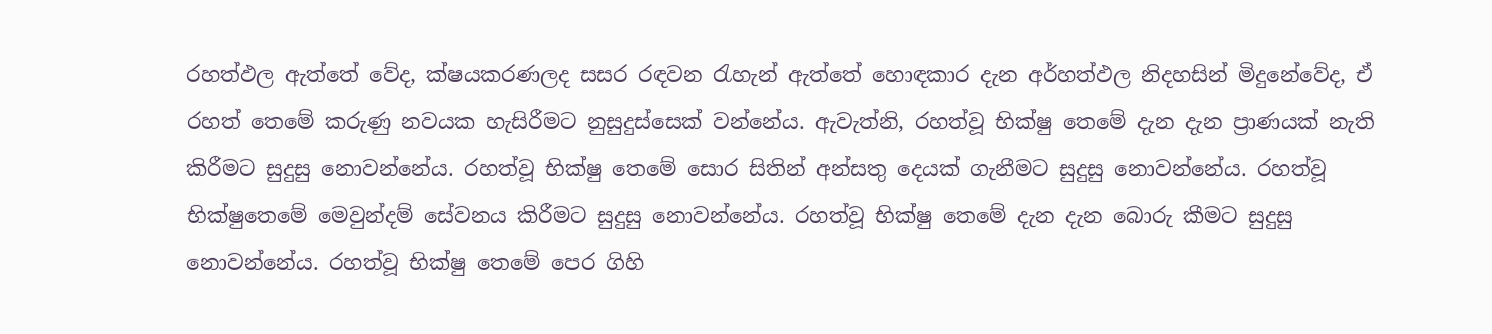රහත්ඵල ඇත්තේ වේද, ක්ෂයකරණලද සසර රඳවන රැහැන් ඇත්තේ හොඳකාර දැන අර්හත්ඵල නිදහසින් මිදුනේවේද, ඒ රහත් තෙමේ කරුණු නවයක හැසිරීමට නුසුදුස්සෙක් වන්නේය. ඇවැත්නි, රහත්වූ භික්ෂු තෙමේ දැන දැන ප්‍රාණයක් නැති කිරීමට සුදුසු නොවන්නේය. රහත්වූ භික්ෂු තෙමේ සොර සිතින් අන්සතු දෙයක් ගැනීමට සුදුසු නොවන්නේය. රහත්වූ භික්ෂුතෙමේ මෙවුන්දම් සේවනය කිරීමට සුදුසු නොවන්නේය. රහත්වූ භික්ෂු තෙමේ දැන දැන බොරු කීමට සුදුසු නොවන්නේය. රහත්වූ භික්ෂු තෙමේ පෙර ගිහි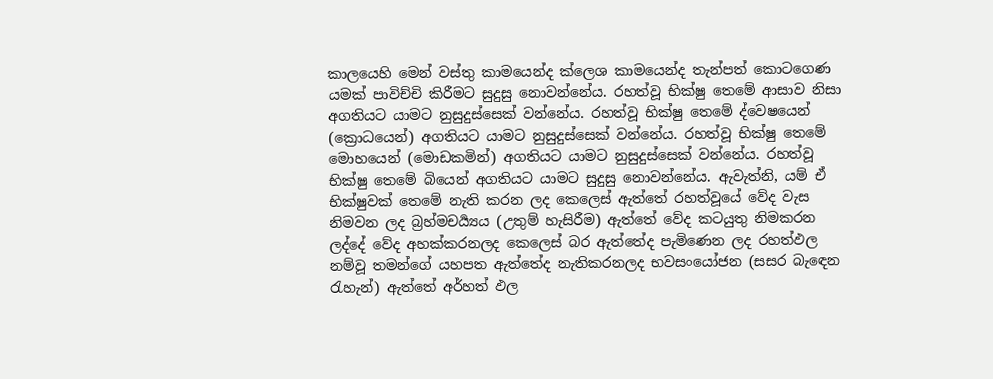කාලයෙහි මෙන් වස්තු කාමයෙන්ද ක්ලෙශ කාමයෙන්ද තැන්පත් කොටගෙණ යමක් පාවිච්චි කිරීමට සුදුසු නොවන්නේය. රහත්වූ භික්ෂු තෙමේ ආසාව නිසා අගතියට යාමට නුසුදුස්සෙක් වන්නේය. රහත්වූ භික්ෂු තෙමේ ද්වෙෂයෙන් (ක්‍රොධයෙන්) අගතියට යාමට නුසුදුස්සෙක් වන්නේය. රහත්වූ භික්ෂු තෙමේ මොහයෙන් (මොඩකමින්) අගතියට යාමට නුසුදුස්සෙක් වන්නේය. රහත්වූ භික්ෂු තෙමේ බියෙන් අගතියට යාමට සුදුසු නොවන්නේය. ඇවැත්නි, යම් ඒ භික්ෂුවක් තෙමේ නැති කරන ලද කෙලෙස් ඇත්තේ රහත්වූයේ වේද වැස නිමවන ලද බ්‍රහ්මචර්‍ය්‍යය (උතුම් හැසිරීම) ඇත්තේ වේද කටයුතු නිමකරන ලද්දේ වේද අහක්කරනලද කෙලෙස් බර ඇත්තේද පැමිණෙන ලද රහත්ඵල නම්වූ තමන්ගේ යහපත ඇත්තේද නැතිකරනලද භවසංයෝජන (සසර බැඳෙන රැහැන්) ඇත්තේ අර්හත් ඵල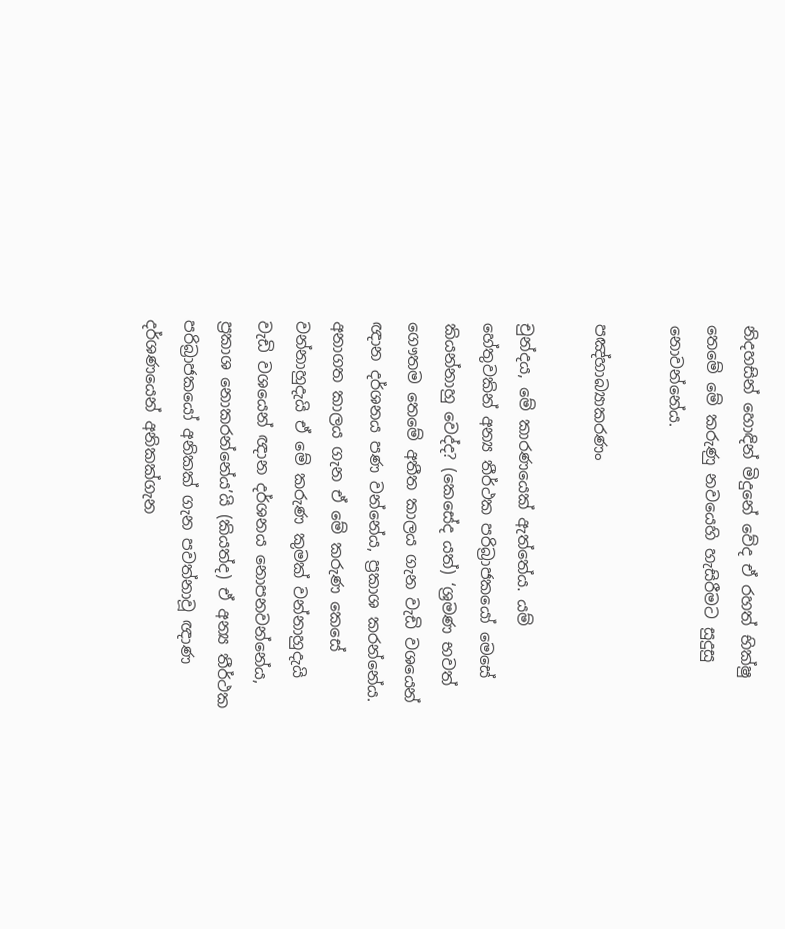නිදහසින් හොඳින් මිදුනේ වේද ඒ රහත් භික්ෂු තෙමේ මේ කරුණු නවයෙහි හැසිරීමට සුදුසු නොවන්නේය.

පඤ්හාබ්‍යාකරණං

චුන්දය, මේ කාරණයෙක් ඇත්තේය. යම් හේතුවකින් අන්‍ය තීර්ථක පරිබ්‍රාජකයෝ මෙසේ කියන්නාහු වෙද්ද? (කෙසේද යත්) ‘ශ්‍රමණ භවත් ගෞතම තෙමේ අතීත කාලය ගැන වැඩි වශයෙන් ඥාන දර්ශනය පණ වන්නේය, ප්‍රකාශ කරන්නේය. අනාගත කාලය ගැන ඒ මේ කරුණ කෙසේ වන්නාහුදැයි ඒ මේ කරුණ කුමක් වන්නාහුදැයි වැඩි වශයෙන් ඥාන දර්ශනය නොපනවන්නේය, ප්‍රකාශ නොකරන්නේය’යි (කියත්ද) ඒ අන්‍ය තීර්ථක පරිබ්‍රාජකයෝ අනිකක් ගැන පවත්නාවූ ඥාණ දර්ශණයෙන් අනිකක්ගැන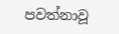පවත්නාවූ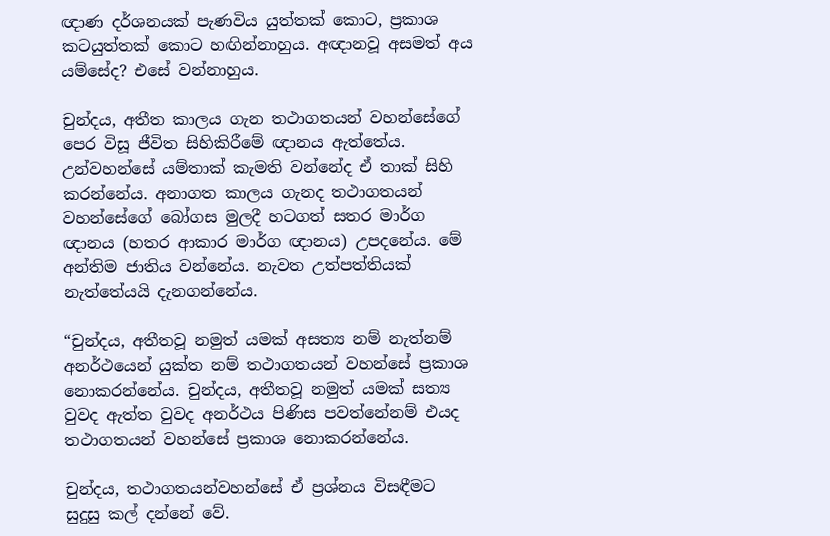ඥාණ දර්ශනයක් පැණවිය යුත්තක් කොට, ප්‍රකාශ කටයුත්තක් කොට හඟින්නාහුය. අඥානවූ අසමත් අය යම්සේද? එසේ වන්නාහුය.

චුන්දය, අතීත කාලය ගැන තථාගතයන් වහන්සේගේ පෙර විසූ ජීවිත සිහිකිරීමේ ඥානය ඇත්තේය. උන්වහන්සේ යම්තාක් කැමති වන්නේද ඒ තාක් සිහි කරන්නේය. අනාගත කාලය ගැනද තථාගතයන් වහන්සේගේ බෝගස මුලදී හටගත් සතර මාර්ග ඥානය (හතර ආකාර මාර්ග ඥානය) උපදනේය. මේ අන්තිම ජාතිය වන්නේය. නැවත උත්පත්තියක් නැත්තේයයි දැනගන්නේය.

“චුන්දය, අතීතවූ නමුත් යමක් අසත්‍ය නම් නැත්නම් අනර්ථයෙන් යුක්ත නම් තථාගතයන් වහන්සේ ප්‍රකාශ නොකරන්නේය. චුන්දය, අතීතවූ නමුත් යමක් සත්‍ය වුවද ඇත්ත වුවද අනර්ථය පිණිස පවත්නේනම් එයද තථාගතයන් වහන්සේ ප්‍රකාශ නොකරන්නේය.

චුන්දය, තථාගතයන්වහන්සේ ඒ ප්‍රශ්නය විසඳීමට සුදුසු කල් දන්නේ වේ.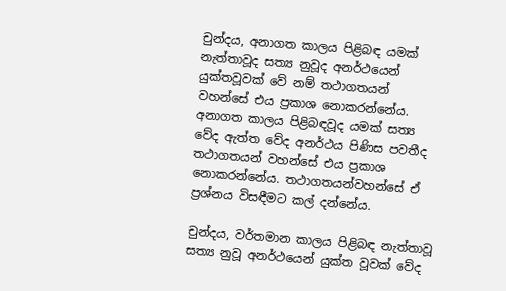චුන්දය, අනාගත කාලය පිළිබඳ යමක් නැත්තාවූද සත්‍ය නුවූද අනර්ථයෙන් යුක්තවූවක් වේ නම් තථාගතයන් වහන්සේ එය ප්‍රකාශ නොකරන්නේය. අනාගත කාලය පිළිබඳවූද යමක් සත්‍ය වේද ඇත්ත වේද අනර්ථය පිණිස පවතීද තථාගතයන් වහන්සේ එය ප්‍රකාශ නොකරන්නේය. තථාගතයන්වහන්සේ ඒ ප්‍රශ්නය විසඳීමට කල් දන්නේය.

චුන්දය, වර්තමාන කාලය පිළිබඳ නැත්තාවූ සත්‍ය නුවූ අනර්ථයෙන් යුක්ත වූවක් වේද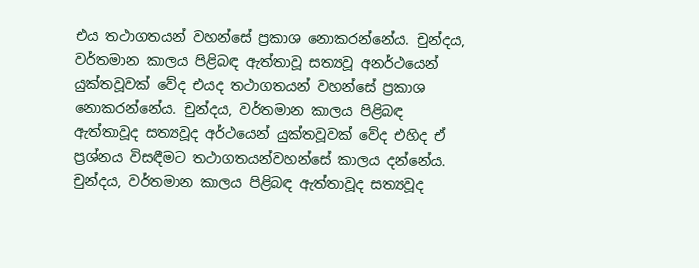එය තථාගතයන් වහන්සේ ප්‍රකාශ නොකරන්නේය. චුන්දය, වර්තමාන කාලය පිළිබඳ ඇත්තාවූ සත්‍යවූ අනර්ථයෙන් යුක්තවූවක් වේද එයද තථාගතයන් වහන්සේ ප්‍රකාශ නොකරන්නේය. චුන්දය, වර්තමාන කාලය පිළිබඳ ඇත්තාවූද සත්‍යවූද අර්ථයෙන් යුක්තවූවක් වේද එහිද ඒ ප්‍රශ්නය විසඳීමට තථාගතයන්වහන්සේ කාලය දන්නේය. චුන්දය, වර්තමාන කාලය පිළිබඳ ඇත්තාවූද සත්‍යවූද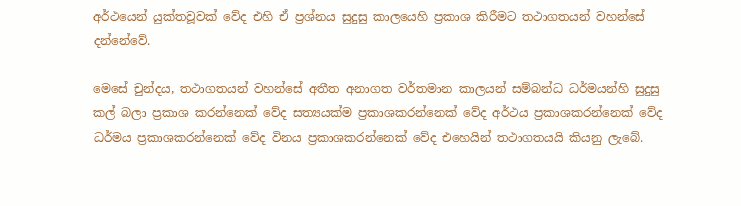අර්ථයෙන් යුක්තවූවක් වේද එහි ඒ ප්‍රශ්නය සුදුසු කාලයෙහි ප්‍රකාශ කිරීමට තථාගතයන් වහන්සේ දන්නේවේ.

මෙසේ චුන්දය, තථාගතයන් වහන්සේ අතීත අනාගත වර්තමාන කාලයන් සම්බන්ධ ධර්මයන්හි සුදුසු කල් බලා ප්‍රකාශ කරන්නෙක් වේද සත්‍යයක්ම ප්‍රකාශකරන්නෙක් වේද අර්ථය ප්‍රකාශකරන්නෙක් වේද ධර්මය ප්‍රකාශකරන්නෙක් වේද විනය ප්‍රකාශකරන්නෙක් වේද එහෙයින් තථාගතයයි කියනු ලැබේ.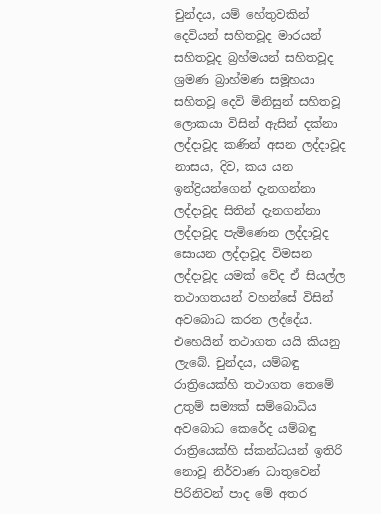චුන්දය, යම් හේතුවකින් දෙවියන් සහිතවූද මාරයන් සහිතවූද බ්‍රහ්මයන් සහිතවූද ශ්‍රමණ බ්‍රාහ්මණ සමූහයා සහිතවූ දෙවි මිනිසුන් සහිතවූ ලොකයා විසින් ඇසින් දක්නා ලද්දාවූද කණින් අසන ලද්දාවූද නාසය, දිව, කය යන ඉන්ද්‍රියන්ගෙන් දැනගන්නා ලද්දාවූද සිතින් දැනගන්නා ලද්දාවූද පැමිණෙන ලද්දාවූද සොයන ලද්දාවූද විමසන ලද්දාවූද යමක් වේද ඒ සියල්ල තථාගතයන් වහන්සේ විසින් අවබොධ කරන ලද්දේය. එහෙයින් තථාගත යයි කියනු ලැබේ. චුන්දය, යම්බඳු රාත්‍රියෙක්හි තථාගත තෙමේ උතුම් සම්‍යක් සම්බොධිය අවබොධ කෙරේද යම්බඳු රාත්‍රියෙක්හි ස්කන්ධයන් ඉතිරි නොවූ නිර්වාණ ධාතුවෙන් පිරිනිවන් පාද මේ අතර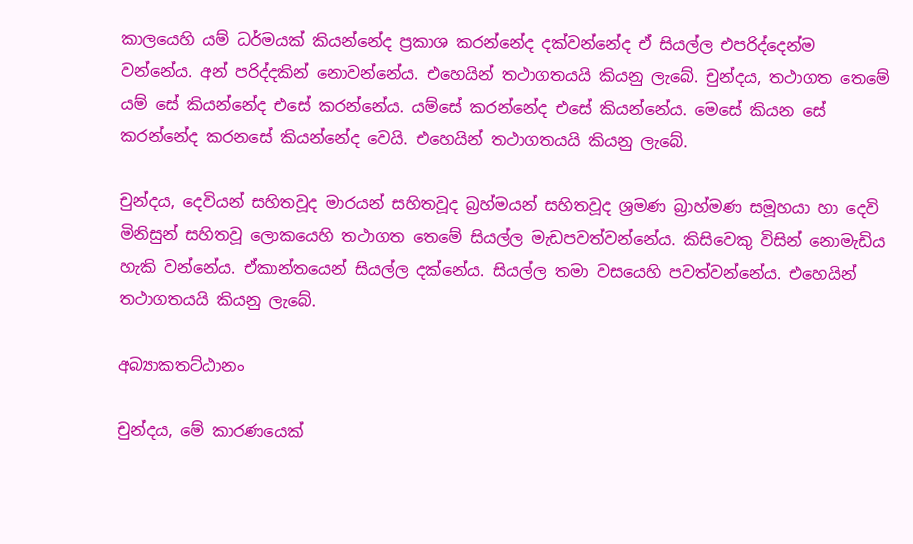කාලයෙහි යම් ධර්මයක් කියන්නේද ප්‍රකාශ කරන්නේද දක්වන්නේද ඒ සියල්ල එපරිද්දෙන්ම වන්නේය. අන් පරිද්දකින් නොවන්නේය. එහෙයින් තථාගතයයි කියනු ලැබේ. චුන්දය, තථාගත තෙමේ යම් සේ කියන්නේද එසේ කරන්නේය. යම්සේ කරන්නේද එසේ කියන්නේය. මෙසේ කියන සේ කරන්නේද කරනසේ කියන්නේද වෙයි. එහෙයින් තථාගතයයි කියනු ලැබේ.

චුන්දය, දෙවියන් සහිතවූද මාරයන් සහිතවූද බ්‍රහ්මයන් සහිතවූද ශ්‍රමණ බ්‍රාහ්මණ සමූහයා හා දෙවි මිනිසුන් සහිතවූ ලොකයෙහි තථාගත තෙමේ සියල්ල මැඩපවත්වන්නේය. කිසිවෙකු විසින් නොමැඩිය හැකි වන්නේය. ඒකාන්තයෙන් සියල්ල දක්නේය. සියල්ල තමා වසයෙහි පවත්වන්නේය. එහෙයින් තථාගතයයි කියනු ලැබේ.

අබ්‍යාකතට්ඨානං

චුන්දය, මේ කාරණයෙක්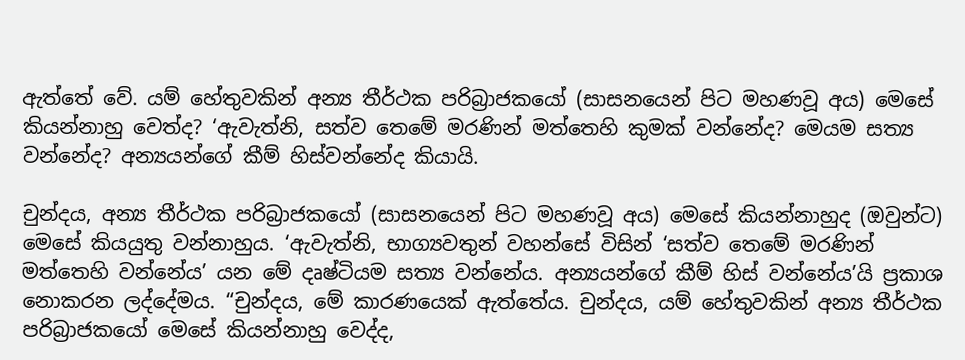ඇත්තේ වේ. යම් හේතුවකින් අන්‍ය තීර්ථක පරිබ්‍රාජකයෝ (සාසනයෙන් පිට මහණවූ අය) මෙසේ කියන්නාහු වෙත්ද? ‘ඇවැත්නි, සත්ව තෙමේ මරණින් මත්තෙහි කුමක් වන්නේද? මෙයම සත්‍ය වන්නේද? අන්‍යයන්ගේ කීම් හිස්වන්නේද කියායි.

චුන්දය, අන්‍ය තීර්ථක පරිබ්‍රාජකයෝ (සාසනයෙන් පිට මහණවූ අය) මෙසේ කියන්නාහුද (ඔවුන්ට) මෙසේ කියයුතු වන්නාහුය. ‘ඇවැත්නි, භාග්‍යවතුන් වහන්සේ විසින් ‘සත්ව තෙමේ මරණින් මත්තෙහි වන්නේය’ යන මේ දෘෂ්ටියම සත්‍ය වන්නේය. අන්‍යයන්ගේ කීම් හිස් වන්නේය’යි ප්‍රකාශ නොකරන ලද්දේමය. “චුන්දය, මේ කාරණයෙක් ඇත්තේය. චුන්දය, යම් හේතුවකින් අන්‍ය තීර්ථක පරිබ්‍රාජකයෝ මෙසේ කියන්නාහු වෙද්ද,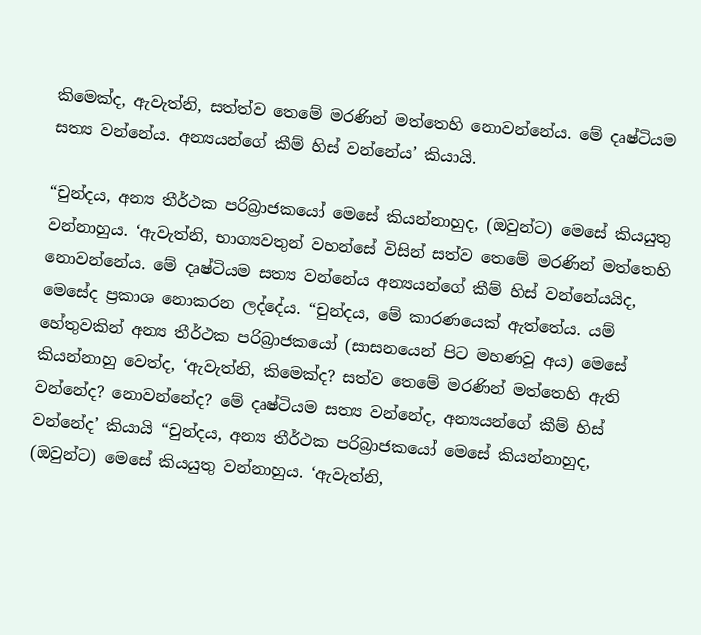කිමෙක්ද, ඇවැත්නි, සත්ත්ව තෙමේ මරණින් මත්තෙහි නොවන්නේය. මේ දෘෂ්ටියම සත්‍ය වන්නේය. අන්‍යයන්ගේ කීම් හිස් වන්නේය’ කියායි.

“චුන්දය, අන්‍ය තීර්ථක පරිබ්‍රාජකයෝ මෙසේ කියන්නාහුද, (ඔවුන්ට) මෙසේ කියයුතු වන්නාහුය. ‘ඇවැත්නි, භාග්‍යවතුන් වහන්සේ විසින් සත්ව තෙමේ මරණින් මත්තෙහි නොවන්නේය. මේ දෘෂ්ටියම සත්‍ය වන්නේය අන්‍යයන්ගේ කීම් හිස් වන්නේයයිද, මෙසේද ප්‍රකාශ නොකරන ලද්දේය. “චුන්දය, මේ කාරණයෙක් ඇත්තේය. යම් හේතුවකින් අන්‍ය තීර්ථක පරිබ්‍රාජකයෝ (සාසනයෙන් පිට මහණවූ අය) මෙසේ කියන්නාහු වෙත්ද, ‘ඇවැත්නි, කිමෙක්ද? සත්ව තෙමේ මරණින් මත්තෙහි ඇති වන්නේද? නොවන්නේද? මේ දෘෂ්ටියම සත්‍ය වන්නේද, අන්‍යයන්ගේ කීම් හිස් වන්නේද’ කියායි “චුන්දය, අන්‍ය තීර්ථක පරිබ්‍රාජකයෝ මෙසේ කියන්නාහුද, (ඔවුන්ට) මෙසේ කියයුතු වන්නාහුය. ‘ඇවැත්නි,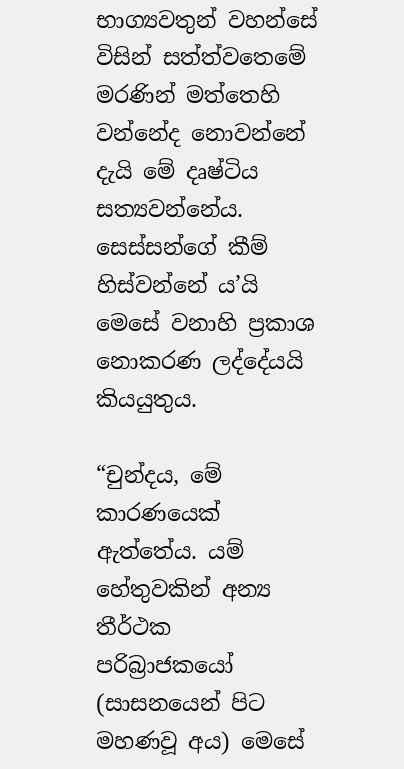භාග්‍යවතුන් වහන්සේ විසින් සත්ත්වතෙමේ මරණින් මත්තෙහි වන්නේද නොවන්නේ දැයි මේ දෘෂ්ටිය සත්‍යවන්නේය. සෙස්සන්ගේ කීම් හිස්වන්නේ ය’යි මෙසේ වනාහි ප්‍රකාශ නොකරණ ලද්දේයයි කියයුතුය.

“චුන්දය, මේ කාරණයෙක් ඇත්තේය. යම් හේතුවකින් අන්‍ය තීර්ථක පරිබ්‍රාජකයෝ (සාසනයෙන් පිට මහණවූ අය) මෙසේ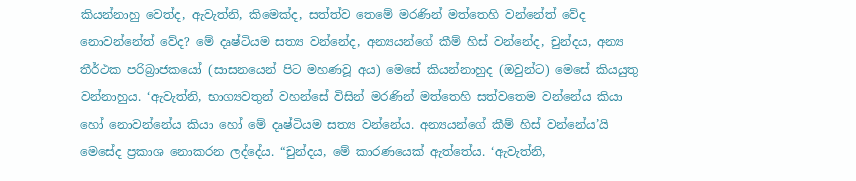කියන්නාහු වෙත්ද, ඇවැත්නි, කිමෙක්ද, සත්ත්ව තෙමේ මරණින් මත්තෙහි වන්නේත් වේද නොවන්නේත් වේද? මේ දෘෂ්ටියම සත්‍ය වන්නේද, අන්‍යයන්ගේ කීම් හිස් වන්නේද, චුන්දය, අන්‍ය තීර්ථක පරිබ්‍රාජකයෝ (සාසනයෙන් පිට මහණවූ අය) මෙසේ කියන්නාහුද (ඔවුන්ට) මෙසේ කියයුතු වන්නාහුය. ‘ඇවැත්නි, භාග්‍යවතුන් වහන්සේ විසින් මරණින් මත්තෙහි සත්වතෙම වන්නේය කියා හෝ නොවන්නේය කියා හෝ මේ දෘෂ්ටියම සත්‍ය වන්නේය. අන්‍යයන්ගේ කීම් හිස් වන්නේය’යි මෙසේද ප්‍රකාශ නොකරන ලද්දේය. “චුන්දය, මේ කාරණයෙක් ඇත්තේය. ‘ඇවැත්නි,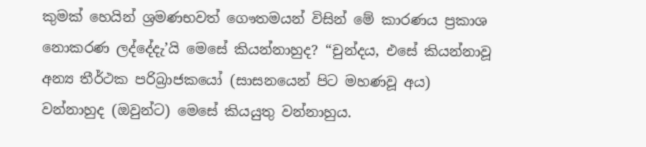කුමක් හෙයින් ශ්‍රමණභවත් ගෞතමයන් විසින් මේ කාරණය ප්‍රකාශ නොකරණ ලද්දේදැ’යි මෙසේ කියන්නාහුද? “චුන්දය, එසේ කියන්නාවූ අන්‍ය තීර්ථක පරිබ්‍රාජකයෝ (සාසනයෙන් පිට මහණවූ අය) වන්නාහුද (ඔවුන්ට) මෙසේ කියයුතු වන්නාහුය.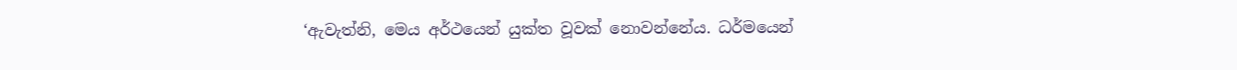‘ඇවැත්නි, මෙය අර්ථයෙන් යුක්ත වූවක් නොවන්නේය. ධර්මයෙන්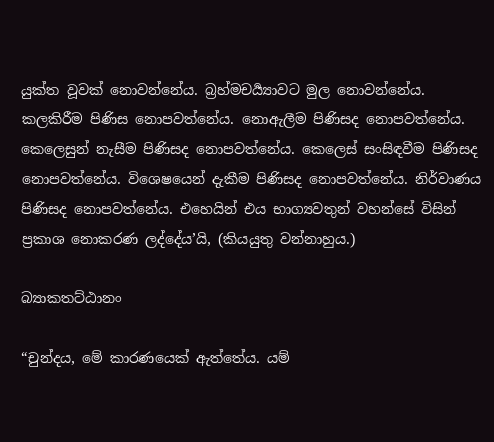යුක්ත වූවක් නොවන්නේය. බ්‍රහ්මචර්‍ය්‍යාවට මුල නොවන්නේය. කලකිරීම පිණිස නොපවත්නේය. නොඇලීම පිණිසද නොපවත්නේය. කෙලෙසුන් නැසීම පිණිසද නොපවත්නේය. කෙලෙස් සංසිඳවීම පිණිසද නොපවත්නේය. විශෙෂයෙන් දැකීම පිණිසද නොපවත්නේය. නිර්වාණය පිණිසද නොපවත්නේය. එහෙයින් එය භාග්‍යවතුන් වහන්සේ විසින් ප්‍රකාශ නොකරණ ලද්දේය’යි, (කියයුතු වන්නාහුය.)

බ්‍යාකතට්ඨානං

“චුන්දය, මේ කාරණයෙක් ඇත්තේය. යම්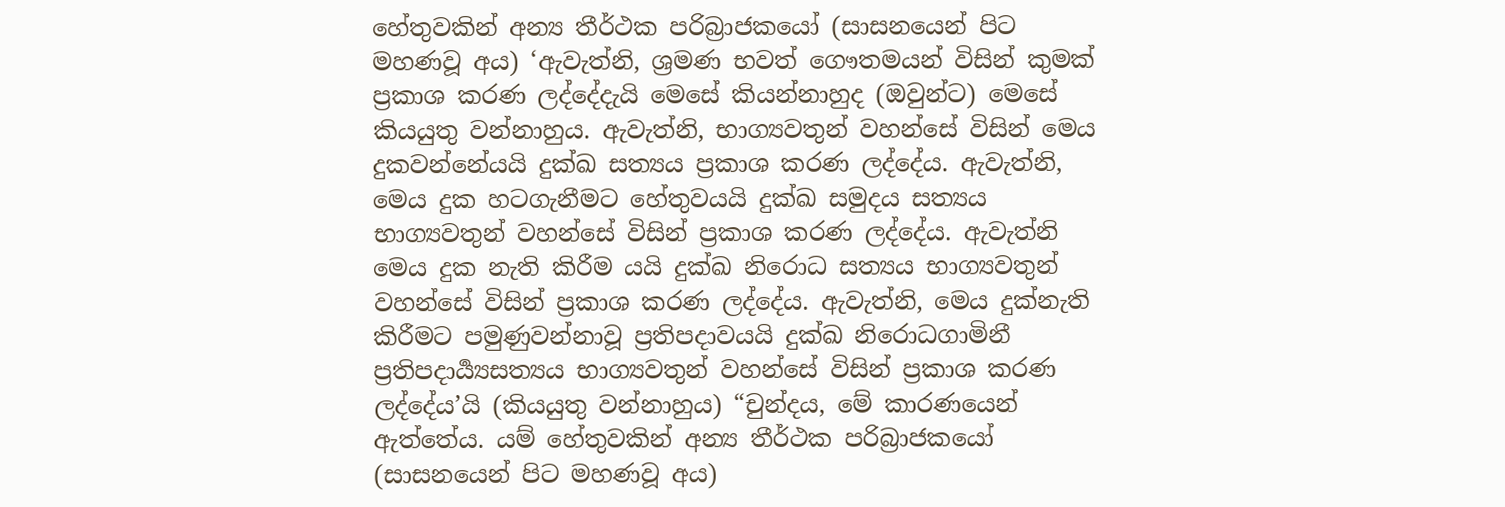හේතුවකින් අන්‍ය තීර්ථක පරිබ්‍රාජකයෝ (සාසනයෙන් පිට මහණවූ අය) ‘ඇවැත්නි, ශ්‍රමණ භවත් ගෞතමයන් විසින් කුමක් ප්‍රකාශ කරණ ලද්දේදැයි මෙසේ කියන්නාහුද (ඔවුන්ට) මෙසේ කියයුතු වන්නාහුය. ඇවැත්නි, භාග්‍යවතුන් වහන්සේ විසින් මෙය දුකවන්නේයයි දුක්ඛ සත්‍යය ප්‍රකාශ කරණ ලද්දේය. ඇවැත්නි, මෙය දුක හටගැනීමට හේතුවයයි දුක්ඛ සමුදය සත්‍යය භාග්‍යවතුන් වහන්සේ විසින් ප්‍රකාශ කරණ ලද්දේය. ඇවැත්නි මෙය දුක නැති කිරීම යයි දුක්ඛ නිරොධ සත්‍යය භාග්‍යවතුන් වහන්සේ විසින් ප්‍රකාශ කරණ ලද්දේය. ඇවැත්නි, මෙය දුක්නැති කිරීමට පමුණුවන්නාවූ ප්‍රතිපදාවයයි දුක්ඛ නිරොධගාමිනී ප්‍රතිපදාර්‍ය්‍යසත්‍යය භාග්‍යවතුන් වහන්සේ විසින් ප්‍රකාශ කරණ ලද්දේය’යි (කියයුතු වන්නාහුය) “චුන්දය, මේ කාරණයෙන් ඇත්තේය. යම් හේතුවකින් අන්‍ය තීර්ථක පරිබ්‍රාජකයෝ (සාසනයෙන් පිට මහණවූ අය)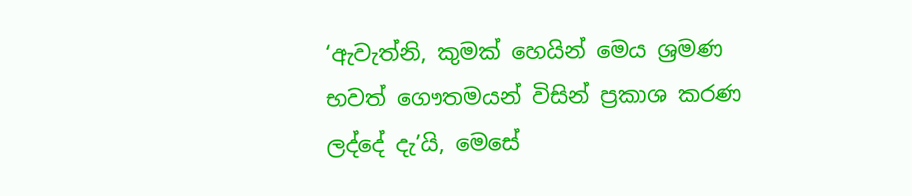‘ඇවැත්නි, කුමක් හෙයින් මෙය ශ්‍රමණ භවත් ගෞතමයන් විසින් ප්‍රකාශ කරණ ලද්දේ දැ’යි, මෙසේ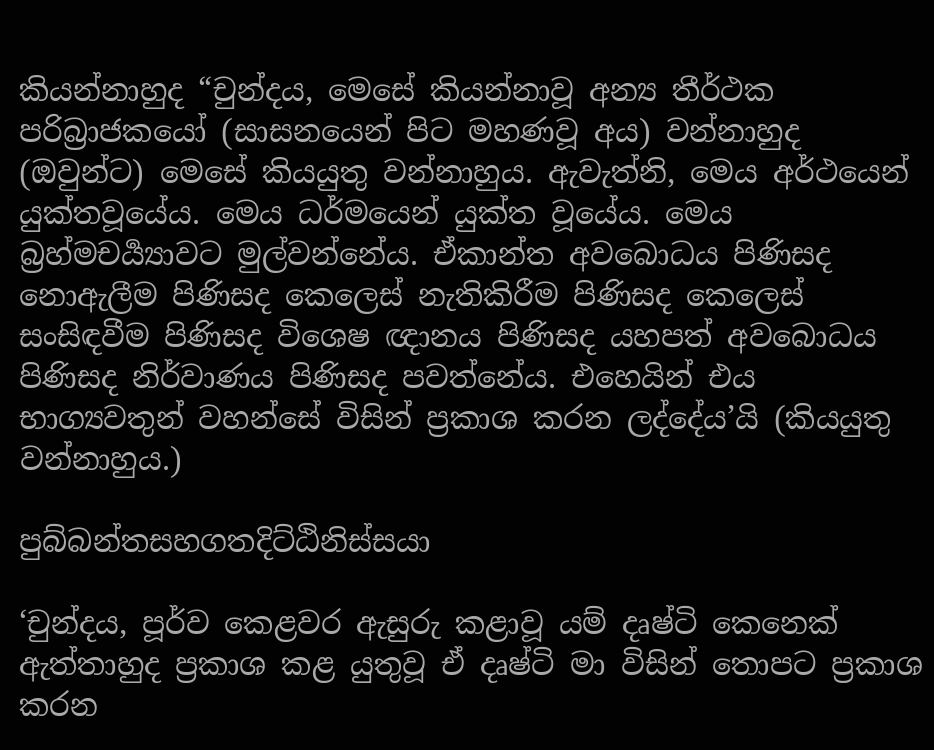කියන්නාහුද “චුන්දය, මෙසේ කියන්නාවූ අන්‍ය තීර්ථක පරිබ්‍රාජකයෝ (සාසනයෙන් පිට මහණවූ අය) වන්නාහුද (ඔවුන්ට) මෙසේ කියයුතු වන්නාහුය. ඇවැත්නි, මෙය අර්ථයෙන් යුක්තවූයේය. මෙය ධර්මයෙන් යුක්ත වූයේය. මෙය බ්‍රහ්මචර්‍ය්‍යාවට මුල්වන්නේය. ඒකාන්ත අවබොධය පිණිසද නොඇලීම පිණිසද කෙලෙස් නැතිකිරීම පිණිසද කෙලෙස් සංසිඳවීම පිණිසද විශෙෂ ඥානය පිණිසද යහපත් අවබොධය පිණිසද නිර්වාණය පිණිසද පවත්නේය. එහෙයින් එය භාග්‍යවතුන් වහන්සේ විසින් ප්‍රකාශ කරන ලද්දේය’යි (කියයුතු වන්නාහුය.)

පුබ්බන්තසහගතදිට්ඨිනිස්සයා

‘චුන්දය, පූර්ව කෙළවර ඇසුරු කළාවූ යම් දෘෂ්ටි කෙනෙක් ඇත්තාහුද ප්‍රකාශ කළ යුතුවූ ඒ දෘෂ්ටි මා විසින් තොපට ප්‍රකාශ කරන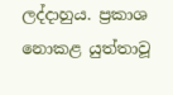ලද්දාහුය. ප්‍රකාශ නොකළ යුත්තාවූ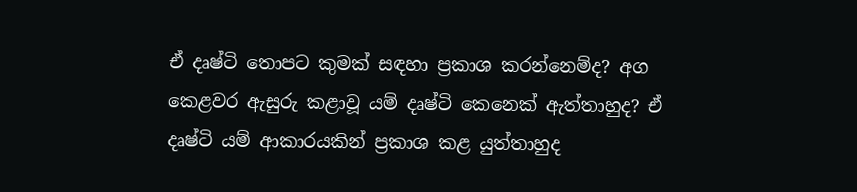ඒ දෘෂ්ටි තොපට කුමක් සඳහා ප්‍රකාශ කරන්නෙම්ද? අග කෙළවර ඇසුරු කළාවූ යම් දෘෂ්ටි කෙනෙක් ඇත්තාහුද? ඒ දෘෂ්ටි යම් ආකාරයකින් ප්‍රකාශ කළ යුත්තාහුද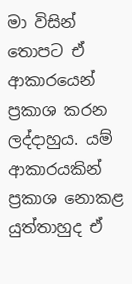මා විසින් තොපට ඒ ආකාරයෙන් ප්‍රකාශ කරන ලද්දාහුය. යම් ආකාරයකින් ප්‍රකාශ නොකළ යුත්තාහුද ඒ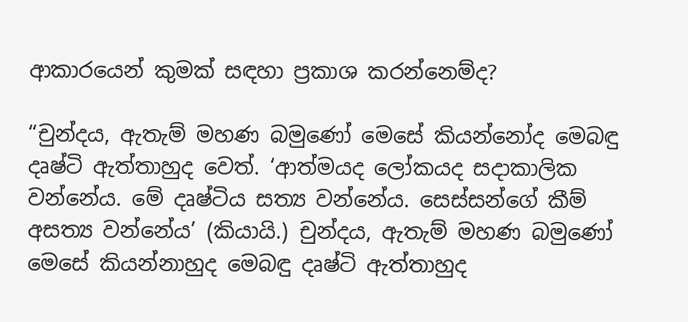ආකාරයෙන් කුමක් සඳහා ප්‍රකාශ කරන්නෙම්ද?

“චුන්දය, ඇතැම් මහණ බමුණෝ මෙසේ කියන්නෝද මෙබඳු දෘෂ්ටි ඇත්තාහුද වෙත්. ‘ආත්මයද ලෝකයද සදාකාලික වන්නේය. මේ දෘෂ්ටිය සත්‍ය වන්නේය. සෙස්සන්ගේ කීම් අසත්‍ය වන්නේය’ (කියායි.) චුන්දය, ඇතැම් මහණ බමුණෝ මෙසේ කියන්නාහුද මෙබඳු දෘෂ්ටි ඇත්තාහුද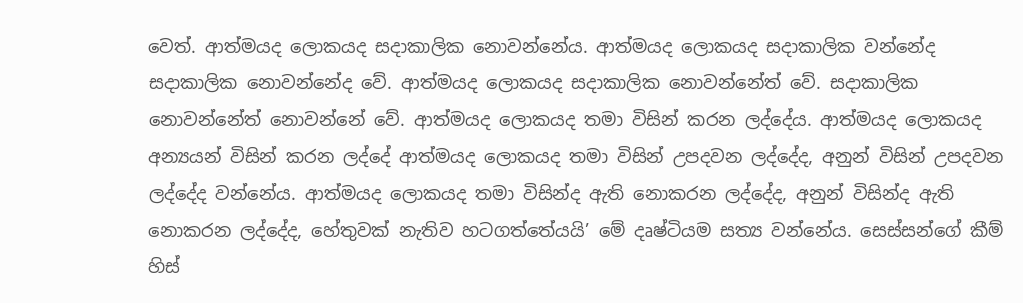වෙත්. ආත්මයද ලොකයද සදාකාලික නොවන්නේය. ආත්මයද ලොකයද සදාකාලික වන්නේද සදාකාලික නොවන්නේද වේ. ආත්මයද ලොකයද සදාකාලික නොවන්නේත් වේ. සදාකාලික නොවන්නේත් නොවන්නේ වේ. ආත්මයද ලොකයද තමා විසින් කරන ලද්දේය. ආත්මයද ලොකයද අන්‍යයන් විසින් කරන ලද්දේ ආත්මයද ලොකයද තමා විසින් උපදවන ලද්දේද, අනුන් විසින් උපදවන ලද්දේද වන්නේය. ආත්මයද ලොකයද තමා විසින්ද ඇති නොකරන ලද්දේද, අනුන් විසින්ද ඇති නොකරන ලද්දේද, හේතුවක් නැතිව හටගත්තේයයි’ මේ දෘෂ්ටියම සත්‍ය වන්නේය. සෙස්සන්ගේ කීම් හිස්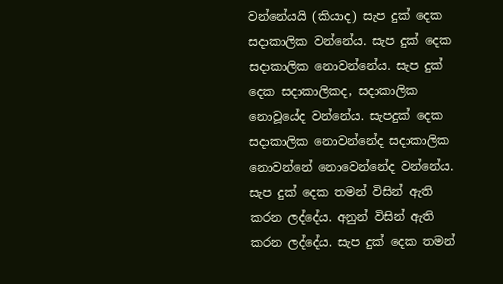වන්නේයයි (කියාද) සැප දුක් දෙක සදාකාලික වන්නේය. සැප දුක් දෙක සදාකාලික නොවන්නේය. සැප දුක් දෙක සදාකාලිකද, සදාකාලික නොවූයේද වන්නේය. සැපදුක් දෙක සදාකාලික නොවන්නේද සදාකාලික නොවන්නේ නොවෙන්නේද වන්නේය. සැප දුක් දෙක තමන් විසින් ඇති කරන ලද්දේය. අනුන් විසින් ඇති කරන ලද්දේය. සැප දුක් දෙක තමන්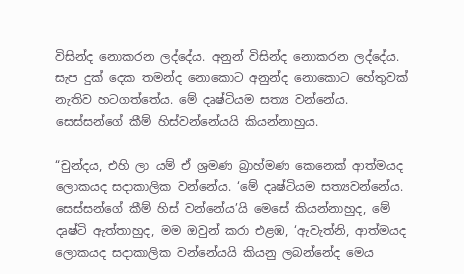විසින්ද නොකරන ලද්දේය. අනුන් විසින්ද නොකරන ලද්දේය. සැප දුක් දෙක තමන්ද නොකොට අනුන්ද නොකොට හේතුවක් නැතිව හටගත්තේය. මේ දෘෂ්ටියම සත්‍ය වන්නේය. සෙස්සන්ගේ කීම් හිස්වන්නේයයි කියන්නාහුය.

“චුන්දය, එහි ලා යම් ඒ ශ්‍රමණ බ්‍රාහ්මණ කෙනෙක් ආත්මයද ලොකයද සදාකාලික වන්නේය. ‘මේ දෘෂ්ටියම සත්‍යවන්නේය. සෙස්සන්ගේ කීම් හිස් වන්නේය’යි මෙසේ කියන්නාහුද, මේ දෘෂ්ටි ඇත්තාහුද, මම ඔවුන් කරා එළඹ, ‘ඇවැත්නි, ආත්මයද ලොකයද සදාකාලික වන්නේයයි කියනු ලබන්නේද මෙය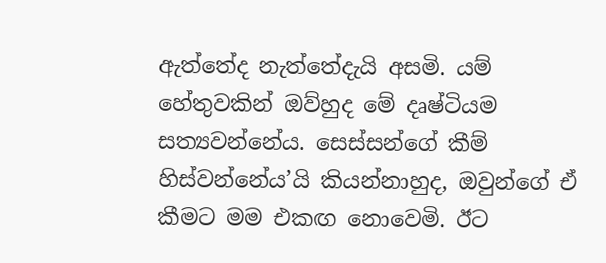ඇත්තේද නැත්තේදැයි අසමි. යම් හේතුවකින් ඔව්හුද මේ දෘෂ්ටියම සත්‍යවන්නේය. සෙස්සන්ගේ කීම් හිස්වන්නේය’යි කියන්නාහුද, ඔවුන්ගේ ඒ කීමට මම එකඟ නොවෙමි. ඊට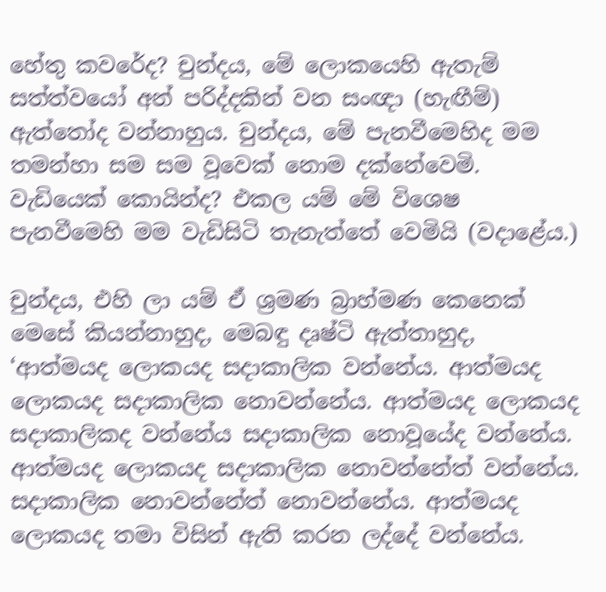හේතු කවරේද? චුන්දය, මේ ලොකයෙහි ඇතැම් සත්ත්වයෝ අන් පරිද්දකින් වන සංඥා (හැඟීම්) ඇත්තෝද වන්නාහුය. චුන්දය, මේ පැනවීමෙහිද මම තමන්හා සම සම වූවෙක් නොම දක්නේවෙමි. වැඩියෙක් කොයින්ද? එකල යම් මේ විශෙෂ පැනවීමෙහි මම වැඩිසිටි තැනැත්තේ වෙමියි (වදාළේය.)

චුන්දය, එහි ලා යම් ඒ ශ්‍රමණ බ්‍රාහ්මණ කෙනෙක් මෙසේ කියන්නාහුද, මෙබඳු දෘෂ්ටි ඇත්තාහුද, ‘ආත්මයද ලොකයද සදාකාලික වන්නේය. ආත්මයද ලොකයද සදාකාලික නොවන්නේය. ආත්මයද ලොකයද සදාකාලිකද වන්නේය සදාකාලික නොවූයේද වන්නේය. ආත්මයද ලොකයද සදාකාලික නොවන්නේත් වන්නේය. සදාකාලික නොවන්නේත් නොවන්නේය. ආත්මයද ලොකයද තමා විසින් ඇති කරන ලද්දේ වන්නේය.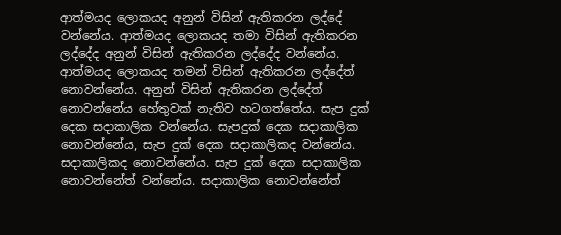ආත්මයද ලොකයද අනුන් විසින් ඇතිකරන ලද්දේ වන්නේය. ආත්මයද ලොකයද තමා විසින් ඇතිකරන ලද්දේද අනුන් විසින් ඇතිකරන ලද්දේද වන්නේය. ආත්මයද ලොකයද තමන් විසින් ඇතිකරන ලද්දේත් නොවන්නේය. අනුන් විසින් ඇතිකරන ලද්දේත් නොවන්නේය හේතුවක් නැතිව හටගත්තේය. සැප දුක් දෙක සදාකාලික වන්නේය. සැපදුක් දෙක සදාකාලික නොවන්නේය, සැප දුක් දෙක සදාකාලිකද වන්නේය. සදාකාලිකද නොවන්නේය. සැප දුක් දෙක සදාකාලික නොවන්නේත් වන්නේය. සදාකාලික නොවන්නේත්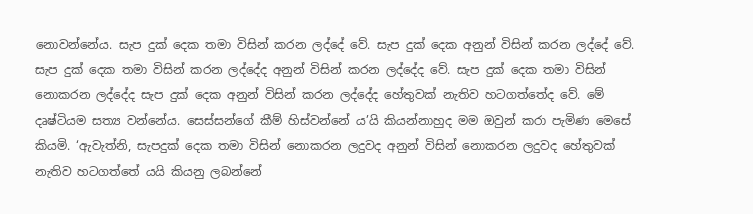නොවන්නේය. සැප දුක් දෙක තමා විසින් කරන ලද්දේ වේ. සැප දුක් දෙක අනුන් විසින් කරන ලද්දේ වේ. සැප දුක් දෙක තමා විසින් කරන ලද්දේද අනුන් විසින් කරන ලද්දේද වේ. සැප දුක් දෙක තමා විසින් නොකරන ලද්දේද සැප දුක් දෙක අනුන් විසින් කරන ලද්දේද හේතුවක් නැතිව හටගත්තේද වේ. මේ දෘෂ්ටියම සත්‍ය වන්නේය. සෙස්සන්ගේ කීම් හිස්වන්නේ ය’යි කියන්නාහුද මම ඔවුන් කරා පැමිණ මෙසේ කියමි. ‘ඇවැත්නි, සැපදුක් දෙක තමා විසින් නොකරන ලදුවද අනුන් විසින් නොකරන ලදුවද හේතුවක් නැතිව හටගත්තේ යයි කියනු ලබන්නේ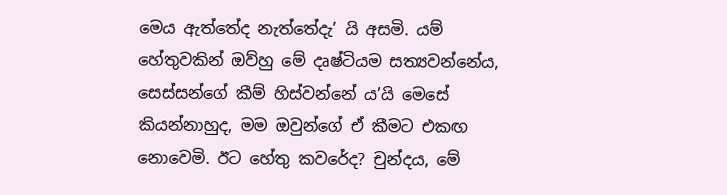මෙය ඇත්තේද නැත්තේදැ’ යි අසමි. යම් හේතුවකින් ඔව්හු මේ දෘෂ්ටියම සත්‍යවන්නේය, සෙස්සන්ගේ කීම් හිස්වන්නේ ය’යි මෙසේ කියන්නාහුද, මම ඔවුන්ගේ ඒ කීමට එකඟ නොවෙමි. ඊට හේතු කවරේද? චුන්දය, මේ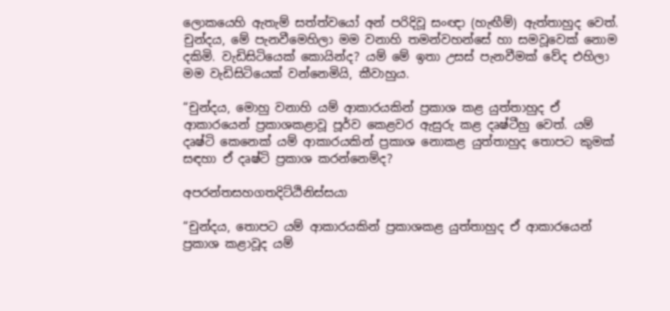ලොකයෙහි ඇතැම් සත්ත්වයෝ අන් පරිදිවූ සංඥා (හැඟීම්) ඇත්තාහුද වෙත්. චුන්දය, මේ පැනවීමෙහිලා මම වනාහි තමන්වහන්සේ හා සමවූවෙක් නොම දකිමි. වැඩිසිටියෙක් කොයින්ද? යම් මේ ඉතා උසස් පැනවීමක් වේද එහිලා මම වැඩිසිටියෙක් වන්නෙමියි, කීවාහුය.

“චුන්දය, මොහු වනාහි යම් ආකාරයකින් ප්‍රකාශ කළ යුත්තාහුද ඒ ආකාරයෙන් ප්‍රකාශකළාවූ පූර්ව කෙළවර ඇසුරු කළ දෘෂ්ටීහු වෙත්. යම් දෘෂ්ටි කෙනෙක් යම් ආකාරයකින් ප්‍රකාශ නොකළ යුත්තාහුද තොපට කුමක් සඳහා ඒ දෘෂ්ටි ප්‍රකාශ කරන්නෙම්ද?

අපරන්තසහගතදිට්ඨිනිස්සයා

“චුන්දය, තොපට යම් ආකාරයකින් ප්‍රකාශකළ යුත්තාහුද ඒ ආකාරයෙන් ප්‍රකාශ කළාවූද යම්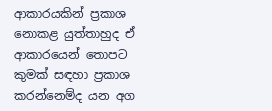ආකාරයකින් ප්‍රකාශ නොකළ යුත්තාහුද ඒ ආකාරයෙන් තොපට කුමක් සඳහා ප්‍රකාශ කරන්නෙම්ද යන අග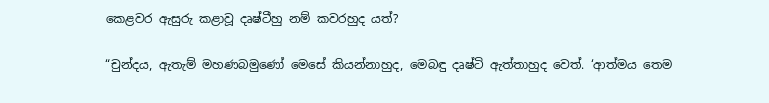කෙළවර ඇසුරු කළාවූ දෘෂ්ටීහු නම් කවරහුද යත්?

“චුන්දය, ඇතැම් මහණබමුණෝ මෙසේ කියන්නාහුද, මෙබඳු දෘෂ්ටි ඇත්තාහුද වෙත්. ‘ආත්මය තෙම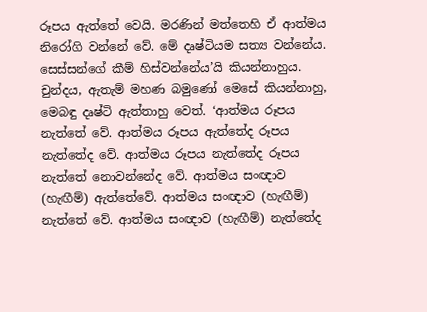රූපය ඇත්තේ වෙයි. මරණින් මත්තෙහි ඒ ආත්මය නිරෝගි වන්නේ වේ. මේ දෘෂ්ටියම සත්‍ය වන්නේය. සෙස්සන්ගේ කීම් හිස්වන්නේය’යි කියන්නාහුය. චුන්දය, ඇතැම් මහණ බමුණෝ මෙසේ කියන්නාහු, මෙබඳු දෘෂ්ටි ඇත්තාහු වෙත්. ‘ආත්මය රූපය නැත්තේ වේ. ආත්මය රූපය ඇත්තේද රූපය නැත්තේද වේ. ආත්මය රූපය නැත්තේද රූපය නැත්තේ නොවන්නේද වේ. ආත්මය සංඥාව (හැඟීම්) ඇත්තේවේ. ආත්මය සංඥාව (හැඟීම්) නැත්තේ වේ. ආත්මය සංඥාව (හැඟීම්) නැත්තේද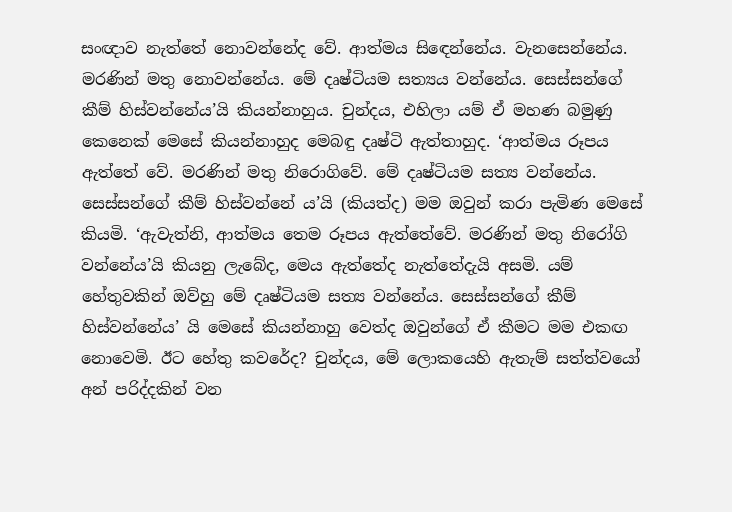සංඥාව නැත්තේ නොවන්නේද වේ. ආත්මය සිඳෙන්නේය. වැනසෙන්නේය. මරණින් මතු නොවන්නේය. මේ දෘෂ්ටියම සත්‍යය වන්නේය. සෙස්සන්ගේ කීම් හිස්වන්නේය’යි කියන්නාහුය. චුන්දය, එහිලා යම් ඒ මහණ බමුණු කෙනෙක් මෙසේ කියන්නාහුද මෙබඳු දෘෂ්ටි ඇත්තාහුද. ‘ආත්මය රූපය ඇත්තේ වේ. මරණින් මතු නිරොගිවේ. මේ දෘෂ්ටියම සත්‍ය වන්නේය. සෙස්සන්ගේ කීම් හිස්වන්නේ ය’යි (කියත්ද) මම ඔවුන් කරා පැමිණ මෙසේ කියමි. ‘ඇවැත්නි, ආත්මය තෙම රූපය ඇත්තේවේ. මරණින් මතු නිරෝගි වන්නේය’යි කියනු ලැබේද, මෙය ඇත්තේද නැත්තේදැයි අසමි. යම් හේතුවකින් ඔව්හු මේ දෘෂ්ටියම සත්‍ය වන්නේය. සෙස්සන්ගේ කීම් හිස්වන්නේය’ යි මෙසේ කියන්නාහු වෙත්ද ඔවුන්ගේ ඒ කීමට මම එකඟ නොවෙමි. ඊට හේතු කවරේද? චුන්දය, මේ ලොකයෙහි ඇතැම් සත්ත්වයෝ අන් පරිද්දකින් වන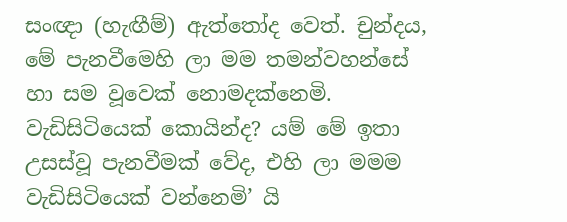සංඥා (හැඟීම්) ඇත්තෝද වෙත්. චුන්දය, මේ පැනවීමෙහි ලා මම තමන්වහන්සේ හා සම වූවෙක් නොමදක්නෙමි. වැඩිසිටියෙක් කොයින්ද? යම් මේ ඉතා උසස්වූ පැනවීමක් වේද, එහි ලා මමම වැඩිසිටියෙක් වන්නෙමි’ යි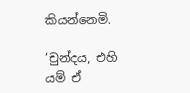කියන්නෙමි.

‘චුන්දය, එහි යම් ඒ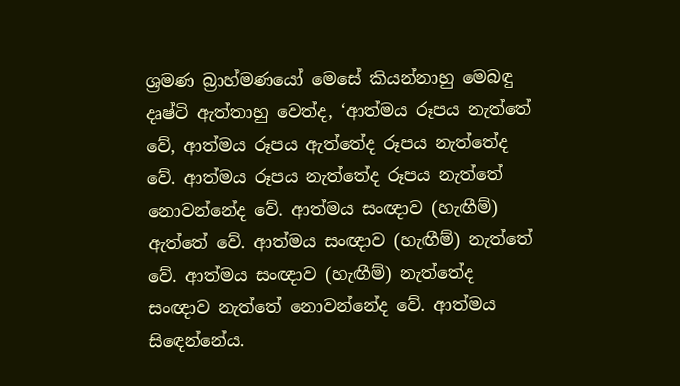ශ්‍රමණ බ්‍රාහ්මණයෝ මෙසේ කියන්නාහු මෙබඳු දෘෂ්ටි ඇත්තාහු වෙත්ද, ‘ආත්මය රූපය නැත්තේ වේ, ආත්මය රූපය ඇත්තේද රූපය නැත්තේද වේ. ආත්මය රූපය නැත්තේද රූපය නැත්තේ නොවන්නේද වේ. ආත්මය සංඥාව (හැඟීම්) ඇත්තේ වේ. ආත්මය සංඥාව (හැඟීම්) නැත්තේ වේ. ආත්මය සංඥාව (හැඟීම්) නැත්තේද සංඥාව නැත්තේ නොවන්නේද වේ. ආත්මය සිඳෙන්නේය.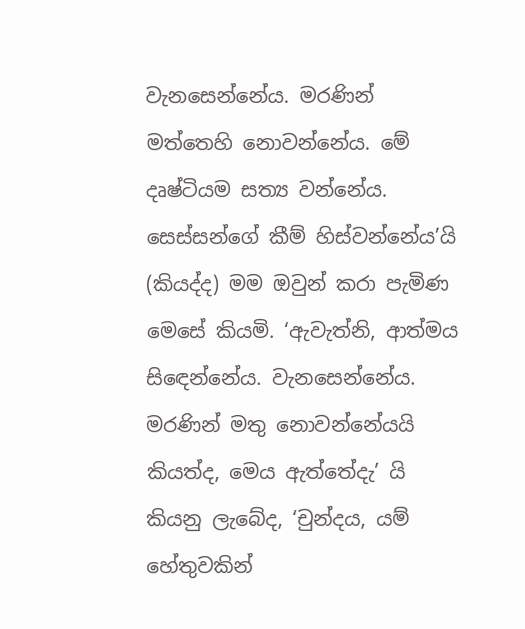වැනසෙන්නේය. මරණින් මත්තෙහි නොවන්නේය. මේ දෘෂ්ටියම සත්‍ය වන්නේය. සෙස්සන්ගේ කීම් හිස්වන්නේය’යි (කියද්ද) මම ඔවුන් කරා පැමිණ මෙසේ කියමි. ‘ඇවැත්නි, ආත්මය සිඳෙන්නේය. වැනසෙන්නේය. මරණින් මතු නොවන්නේයයි කියත්ද, මෙය ඇත්තේදැ’ යි කියනු ලැබේද, ‘චුන්දය, යම් හේතුවකින්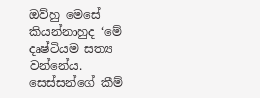ඔව්හු මෙසේ කියන්නාහුද ‘මේ දෘෂ්ටියම සත්‍ය වන්නේය. සෙස්සන්ගේ කීම්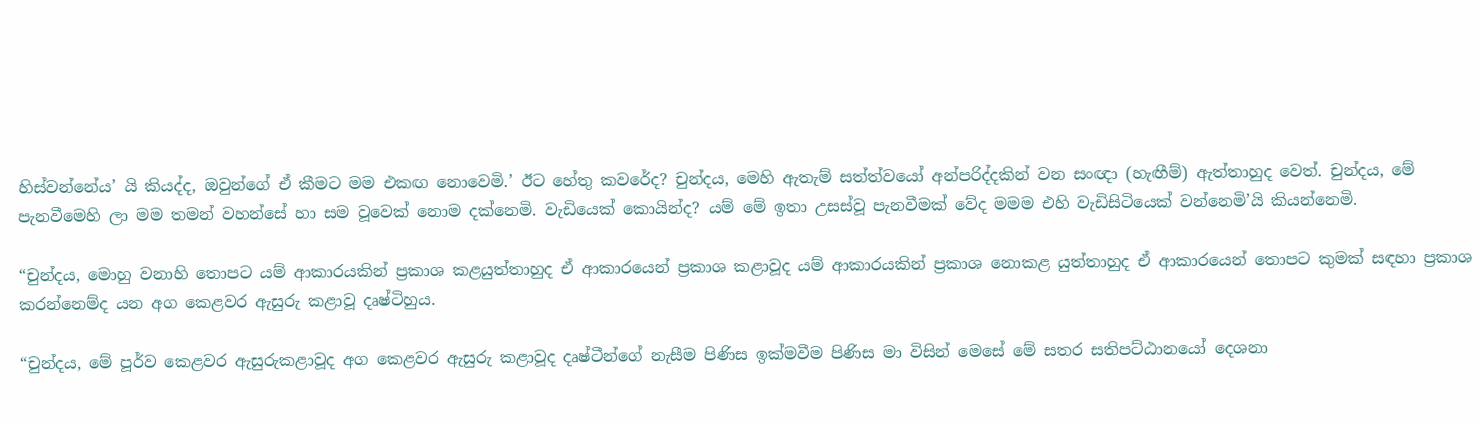හිස්වන්නේය’ යි කියද්ද, ඔවුන්ගේ ඒ කීමට මම එකඟ නොවෙමි.’ ඊට හේතු කවරේද? චුන්දය, මෙහි ඇතැම් සත්ත්වයෝ අන්පරිද්දකින් වන සංඥා (හැඟීම්) ඇත්තාහුද වෙත්. චුන්දය, මේ පැනවීමෙහි ලා මම තමන් වහන්සේ හා සම වූවෙක් නොම දක්නෙමි. වැඩියෙක් කොයින්ද? යම් මේ ඉතා උසස්වූ පැනවීමක් වේද මමම එහි වැඩිසිටියෙක් වන්නෙමි’යි කියන්නෙමි.

“චුන්දය, මොහු වනාහි තොපට යම් ආකාරයකින් ප්‍රකාශ කළයුත්තාහුද ඒ ආකාරයෙන් ප්‍රකාශ කළාවූද යම් ආකාරයකින් ප්‍රකාශ නොකළ යුත්තාහුද ඒ ආකාරයෙන් තොපට කුමක් සඳහා ප්‍රකාශ කරන්නෙම්ද යන අග කෙළවර ඇසුරු කළාවූ දෘෂ්ටිහුය.

“චුන්දය, මේ පූර්ව කෙළවර ඇසුරුකළාවූද අග කෙළවර ඇසුරු කළාවූද දෘෂ්ටීන්ගේ නැසීම පිණිස ඉක්මවීම පිණිස මා විසින් මෙසේ මේ සතර සතිපට්ඨානයෝ දෙශනා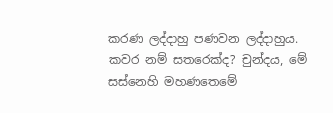කරණ ලද්දාහු පණවන ලද්දාහුය. කවර නම් සතරෙක්ද? චුන්දය, මේ සස්නෙහි මහණතෙමේ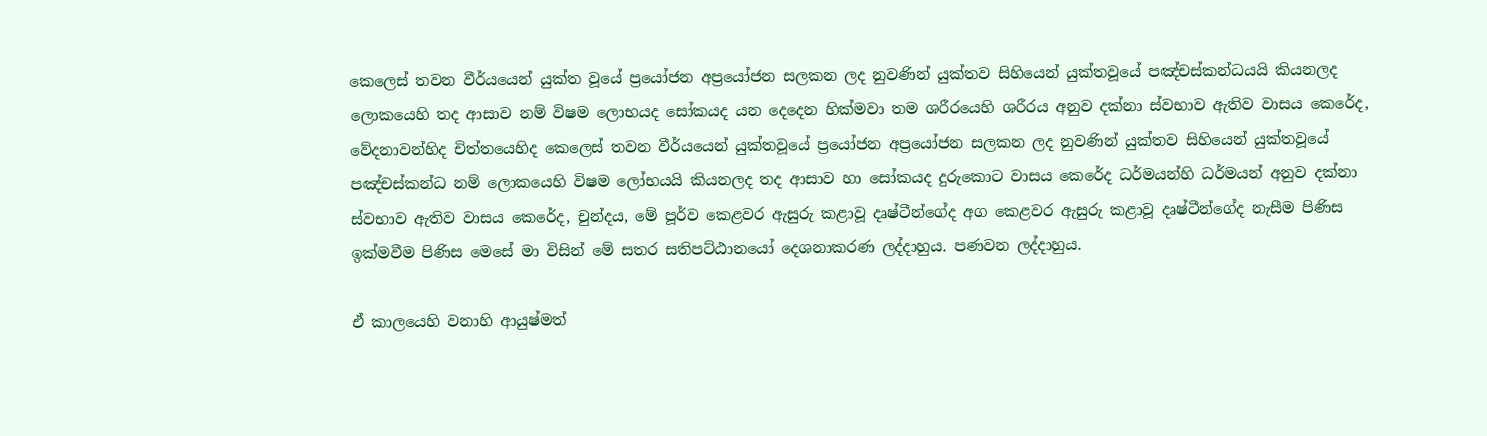කෙලෙස් තවන වීර්යයෙන් යුක්ත වූයේ ප්‍රයෝජන අප්‍රයෝජන සලකන ලද නුවණින් යුක්තව සිහියෙන් යුක්තවූයේ පඤ්චස්කන්ධයයි කියනලද ලොකයෙහි තද ආසාව නම් විෂම ලොභයද සෝකයද යන දෙදෙන හික්මවා තම ශරීරයෙහි ශරීරය අනුව දක්නා ස්වභාව ඇතිව වාසය කෙරේද, වේදනාවන්හිද චිත්තයෙහිද කෙලෙස් තවන වීර්යයෙන් යුක්තවූයේ ප්‍රයෝජන අප්‍රයෝජන සලකන ලද නුවණින් යුක්තව සිහියෙන් යුක්තවූයේ පඤ්චස්කන්ධ නම් ලොකයෙහි විෂම ලෝභයයි කියනලද තද ආසාව හා සෝකයද දුරුකොට වාසය කෙරේද ධර්මයන්හි ධර්මයන් අනුව දක්නා ස්වභාව ඇතිව වාසය කෙරේද, චුන්දය, මේ පූර්ව කෙළවර ඇසුරු කළාවූ දෘෂ්ටීන්ගේද අග කෙළවර ඇසුරු කළාවූ දෘෂ්ටීන්ගේද නැසීම පිණිස ඉක්මවීම පිණිස මෙසේ මා විසින් මේ සතර සතිපට්ඨානයෝ දෙශනාකරණ ලද්දාහුය. පණවන ලද්දාහුය.

ඒ කාලයෙහි වනාහි ආයුෂ්මත්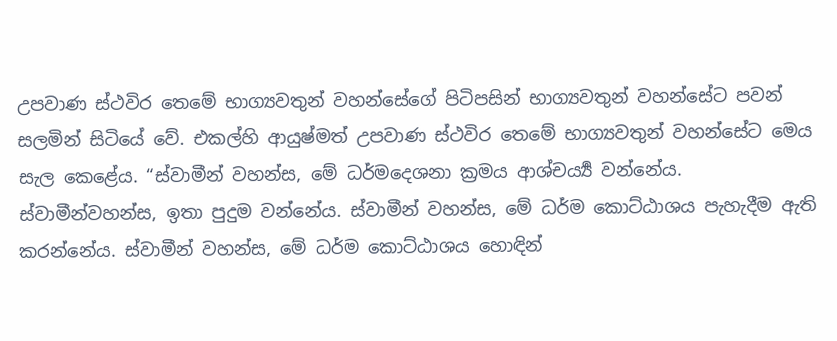උපවාණ ස්ථවිර තෙමේ භාග්‍යවතුන් වහන්සේගේ පිටිපසින් භාග්‍යවතුන් වහන්සේට පවන් සලමින් සිටියේ වේ. එකල්හි ආයුෂ්මත් උපවාණ ස්ථවිර තෙමේ භාග්‍යවතුන් වහන්සේට මෙය සැල කෙළේය. “ස්වාමීන් වහන්ස, මේ ධර්මදෙශනා ක්‍රමය ආශ්චර්‍ය්‍ය වන්නේය. ස්වාමීන්වහන්ස, ඉතා පුදුම වන්නේය. ස්වාමීන් වහන්ස, මේ ධර්ම කොට්ඨාශය පැහැදීම ඇති කරන්නේය. ස්වාමීන් වහන්ස, මේ ධර්ම කොට්ඨාශය හොඳින්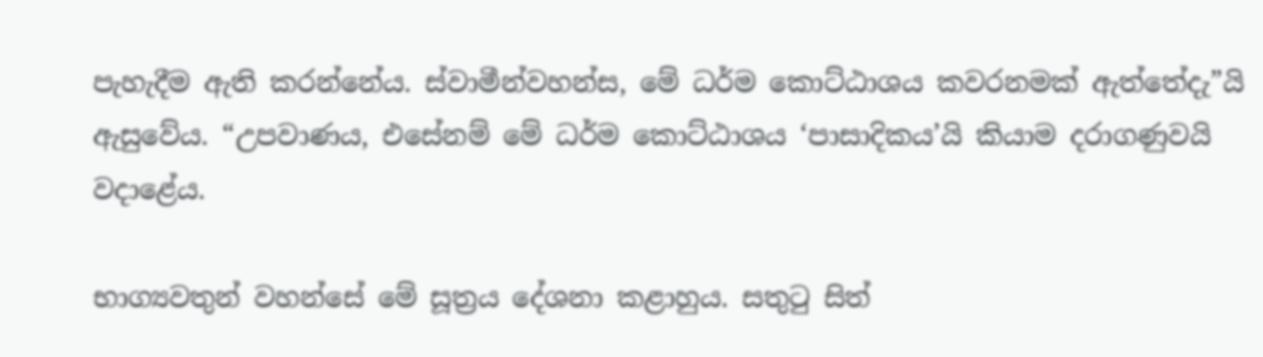පැහැදීම ඇති කරන්නේය. ස්වාමීන්වහන්ස, මේ ධර්ම කොට්ඨාශය කවරනමක් ඇත්තේදැ”යි ඇසුවේය. “උපවාණය, එසේනම් මේ ධර්ම කොට්ඨාශය ‘පාසාදිකය’යි කියාම දරාගණුවයි වදාළේය.

භාග්‍යවතුන් වහන්සේ මේ සූත්‍රය දේශනා කළාහුය. සතුටු සිත්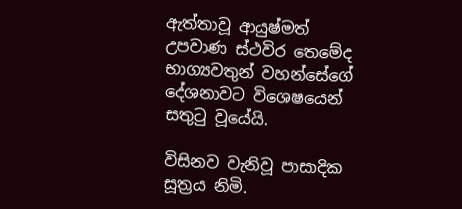ඇත්තාවූ ආයුෂ්මත් උපවාණ ස්ථවිර තෙමේද භාග්‍යවතුන් වහන්සේගේ දේශනාවට විශෙෂයෙන් සතුටු වූයේයි.

විසිනව වැනිවූ පාසාදික සූත්‍රය නිමි.